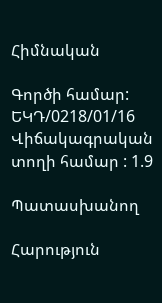Հիմնական

Գործի համար: ԵԿԴ/0218/01/16
Վիճակագրական տողի համար : 1.9

Պատասխանող

Հարություն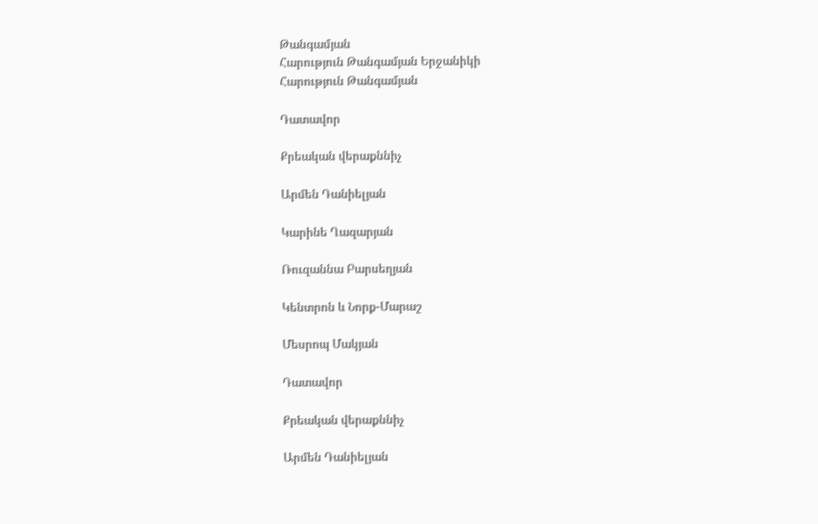Թանգամյան
Հարություն Թանգամյան Երջանիկի
Հարություն Թանգամյան

Դատավոր

Քրեական վերաքննիչ

Արմեն Դանիելյան

Կարինե Ղազարյան

Ռուզաննա Բարսեղյան

Կենտրոն և Նորք-Մարաշ

Մեսրոպ Մակյան

Դատավոր

Քրեական վերաքննիչ

Արմեն Դանիելյան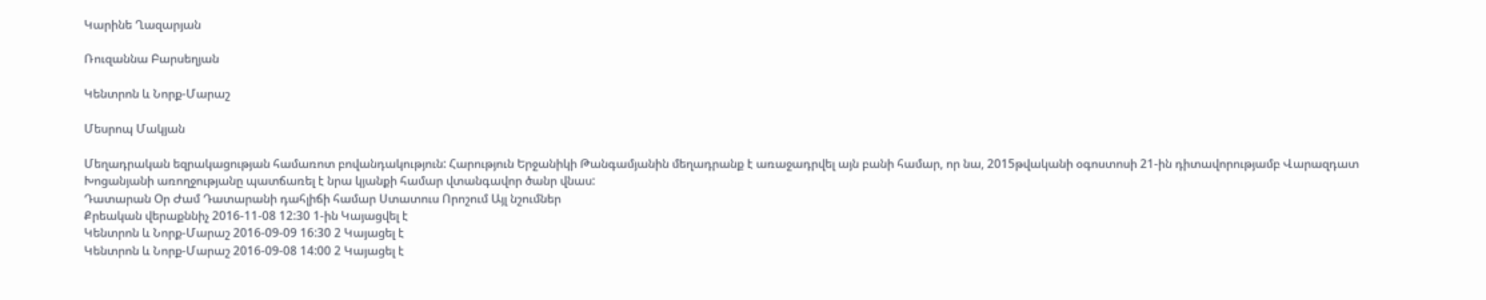Կարինե Ղազարյան

Ռուզաննա Բարսեղյան

Կենտրոն և Նորք-Մարաշ

Մեսրոպ Մակյան

Մեղադրական եզրակացության համառոտ բովանդակություն: Հարություն Երջանիկի Թանգամյանին մեղադրանք է առաջադրվել այն բանի համար, որ նա, 2015թվականի օգոստոսի 21-ին դիտավորությամբ Վարազդատ Խոցանյանի առողջությանը պատճառել է նրա կյանքի համար վտանգավոր ծանր վնաս:
Դատարան Օր Ժամ Դատարանի դահլիճի համար Ստատուս Որոշում Այլ նշումներ
Քրեական վերաքննիչ 2016-11-08 12:30 1-ին Կայացվել է
Կենտրոն և Նորք-Մարաշ 2016-09-09 16:30 2 Կայացել է
Կենտրոն և Նորք-Մարաշ 2016-09-08 14:00 2 Կայացել է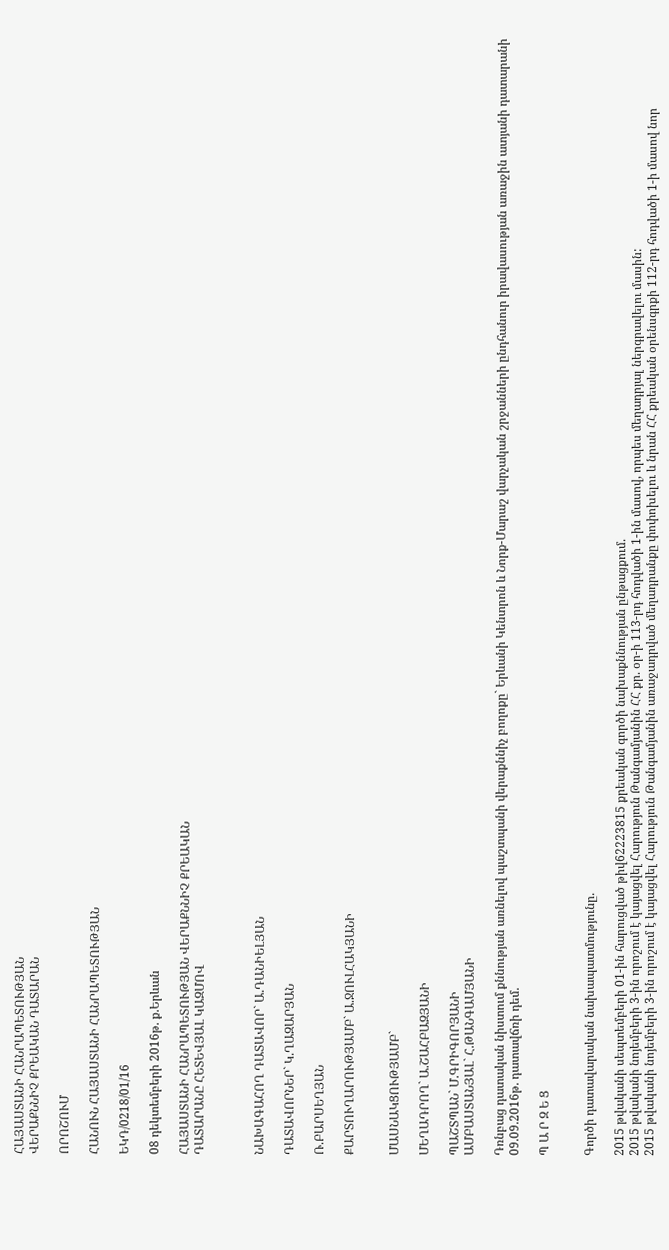ՀԱՅԱՍՏԱՆԻ ՀԱՆՐԱՊԵՏՈՒԹՅԱՆ
ՎԵՐԱՔՆՆԻՉ ՔՐԵԱԿԱՆ ԴԱՏԱՐԱՆ

ՈՐՈՇՈՒՄ

ՀԱՆՈՒՆ ՀԱՅԱՍՏԱՆԻ ՀԱՆՐԱՊԵՏՈՒԹՅԱՆ

ԵԿԴ/0218/01/16

08 դեկտեմբերի 2016թ. ք.Երևան

ՀԱՅԱՍՏԱՆԻ ՀԱՆՐԱՊԵՏՈՒԹՅԱՆ ՎԵՐԱՔՆՆԻՉ ՔՐԵԱԿԱՆ
ԴԱՏԱՐԱՆԸ ՀԵՏԵՎՅԱԼ ԿԱԶՄՈՎ



ՆԱԽԱԳԱՀՈՂ ԴԱՏԱՎՈՐ` Ա.ԴԱՆԻԵԼՅԱՆ

ԴԱՏԱՎՈՐՆԵՐ` Կ.ՂԱԶԱՐՅԱՆ

Ռ.ԲԱՐՍԵՂՅԱՆ

ՔԱՐՏՈՒՂԱՐՈՒԹՅԱՄԲ` Ա.ՋՈՒԼՀԱԿՅԱՆԻ


ՄԱՍՆԱԿՑՈՒԹՅԱՄԲ`

ՄԵՂԱԴՐՈՂ` Ա.ՇԱՀԲԱԶՅԱՆԻ

ՊԱՇՏՊԱՆ` Մ.ԳՐԻԳՈՐՅԱՆԻ
ԱՄԲԱՍՏԱՆՅԱԼ` Հ.ԹԱՆԳԱՄՅԱՆԻ

Դռնբաց դատական նիստում քննության առնելով պաշտպանի վերաքննիչ բողոքը` Երևանի Կենտրոն և Նորք-Մարաշ վարչական շրջանների ընդհանուր իրավասության առաջին ատյանի դատարանի 09.09.2016թ. դատավճռի դեմ.

Պ Ա Ր Զ Ե Ց


Գործի դատավարական նախապատմությունը.

2015 թվականի սեպտեմբերի 01-ին հարուցված թիվ62223815 քրեական գործի նախաքննության ընթացքում.
2015 թվականի նոյեմբերի 3-ին որոշում է կայացվել Հարություն Թանգամյանին ՀՀ քր. օր-ի 113-րդ հոդվածի 1-ին մասով, որպես մեղադրյալ ներգրավելու մասին:
2015 թվականի նոյեմբերի 3-ին որոշում է կայացվել Հարություն Թանգամյանին առաջադրված մեղադրանքը փոփոխելու և նրան ՀՀ քրեական օրենսգրքի 112-րդ հոդվածի 1-ի մասով նոր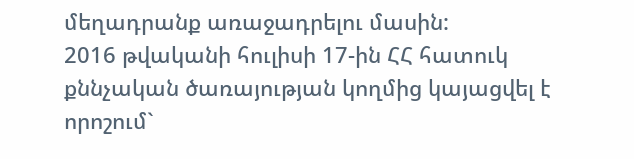մեղադրանք առաջադրելու մասին:
2016 թվականի հուլիսի 17-ին ՀՀ հատուկ քննչական ծառայության կողմից կայացվել է որոշում`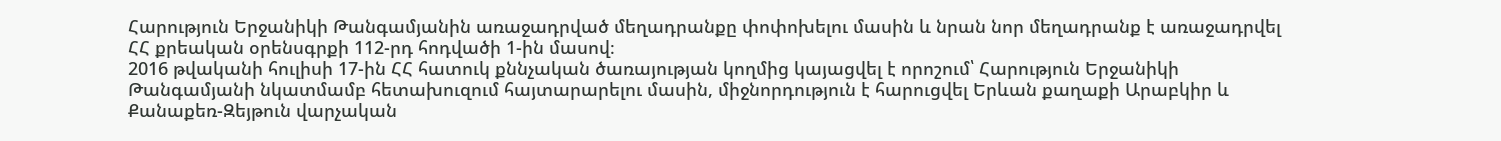Հարություն Երջանիկի Թանգամյանին առաջադրված մեղադրանքը փոփոխելու մասին և նրան նոր մեղադրանք է առաջադրվել ՀՀ քրեական օրենսգրքի 112-րդ հոդվածի 1-ին մասով։
2016 թվականի հուլիսի 17-ին ՀՀ հատուկ քննչական ծառայության կողմից կայացվել է որոշում՝ Հարություն Երջանիկի Թանգամյանի նկատմամբ հետախուզում հայտարարելու մասին, միջնորդություն է հարուցվել Երևան քաղաքի Արաբկիր և Քանաքեռ-Զեյթուն վարչական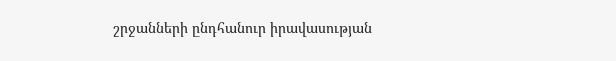շրջանների ընդհանուր իրավասության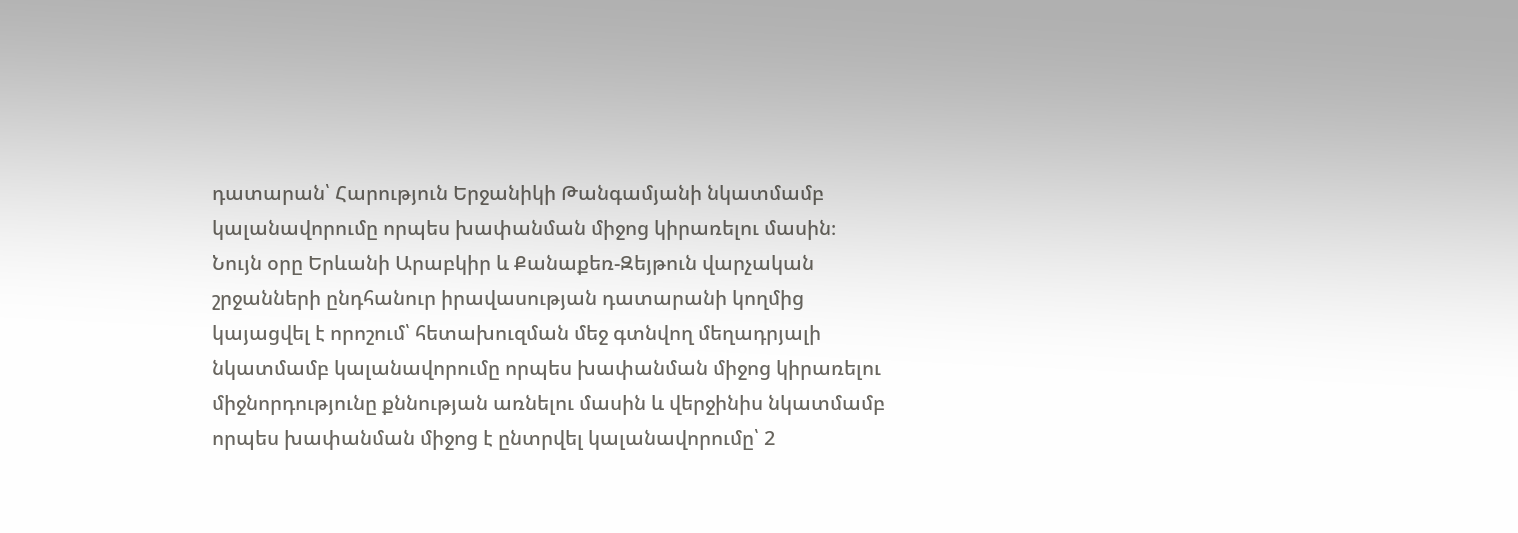դատարան՝ Հարություն Երջանիկի Թանգամյանի նկատմամբ կալանավորումը որպես խափանման միջոց կիրառելու մասին։
Նույն օրը Երևանի Արաբկիր և Քանաքեռ-Զեյթուն վարչական շրջանների ընդհանուր իրավասության դատարանի կողմից կայացվել է որոշում՝ հետախուզման մեջ գտնվող մեղադրյալի նկատմամբ կալանավորումը որպես խափանման միջոց կիրառելու միջնորդությունը քննության առնելու մասին և վերջինիս նկատմամբ որպես խափանման միջոց է ընտրվել կալանավորումը՝ 2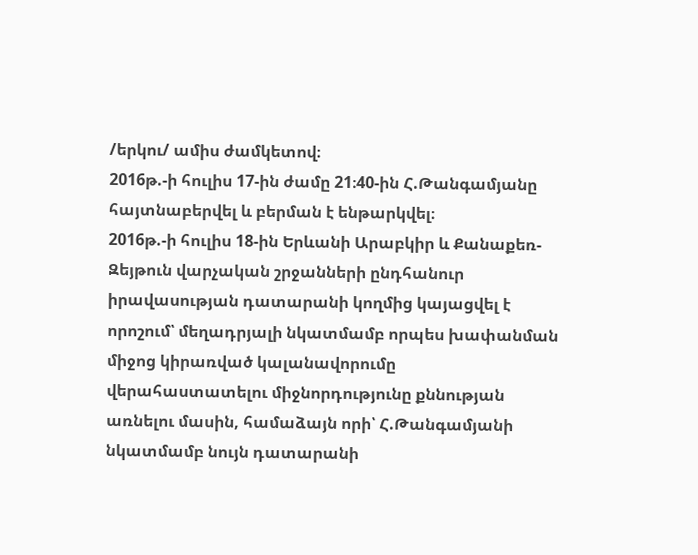/երկու/ ամիս ժամկետով։
2016թ.-ի հուլիս 17-ին ժամը 21։40-ին Հ.Թանգամյանը հայտնաբերվել և բերման է ենթարկվել։
2016թ.-ի հուլիս 18-ին Երևանի Արաբկիր և Քանաքեռ-Զեյթուն վարչական շրջանների ընդհանուր իրավասության դատարանի կողմից կայացվել է որոշում՝ մեղադրյալի նկատմամբ որպես խափանման միջոց կիրառված կալանավորումը վերահաստատելու միջնորդությունը քննության առնելու մասին, համաձայն որի՝ Հ.Թանգամյանի նկատմամբ նույն դատարանի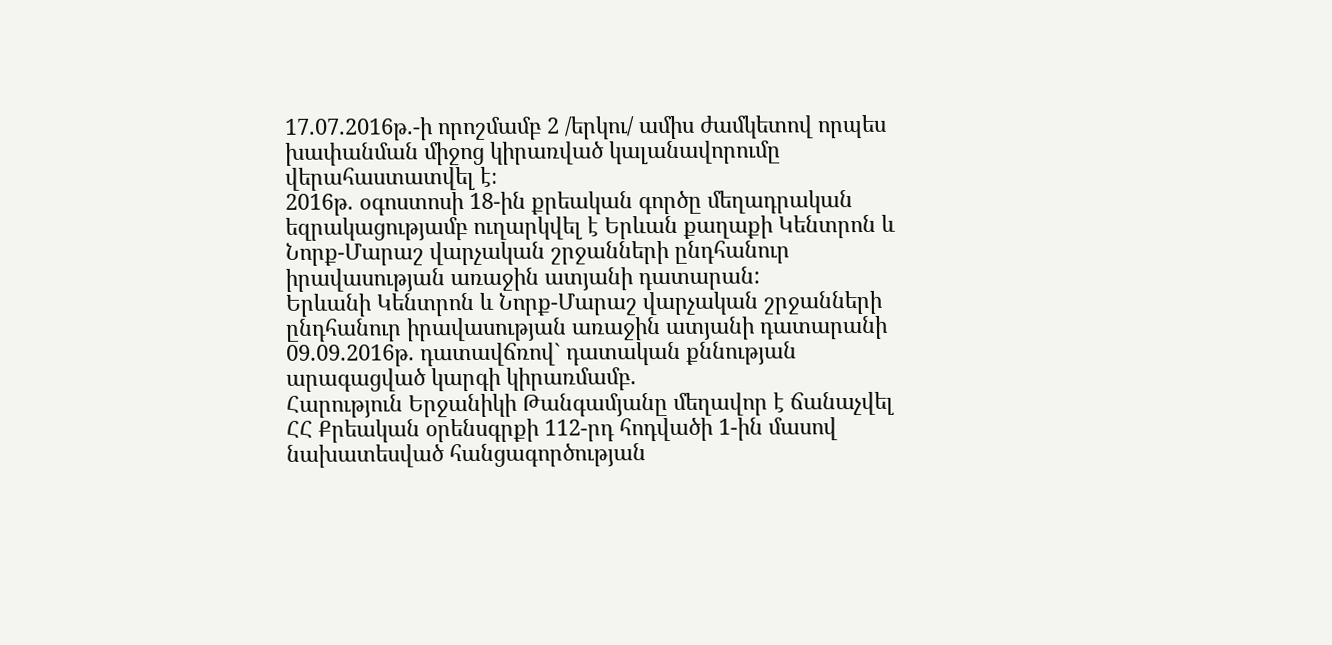17.07.2016թ.-ի որոշմամբ 2 /երկու/ ամիս ժամկետով որպես խափանման միջոց կիրառված կալանավորումը վերահաստատվել է։
2016թ. օգոստոսի 18-ին քրեական գործը մեղադրական եզրակացությամբ ուղարկվել է Երևան քաղաքի Կենտրոն և Նորք-Մարաշ վարչական շրջանների ընդհանուր իրավասության առաջին ատյանի դատարան:
Երևանի Կենտրոն և Նորք-Մարաշ վարչական շրջանների ընդհանուր իրավասության առաջին ատյանի դատարանի 09.09.2016թ. դատավճռով` դատական քննության արագացված կարգի կիրառմամբ.
Հարություն Երջանիկի Թանգամյանը մեղավոր է ճանաչվել ՀՀ Քրեական օրենսգրքի 112-րդ հոդվածի 1-ին մասով նախատեսված հանցագործության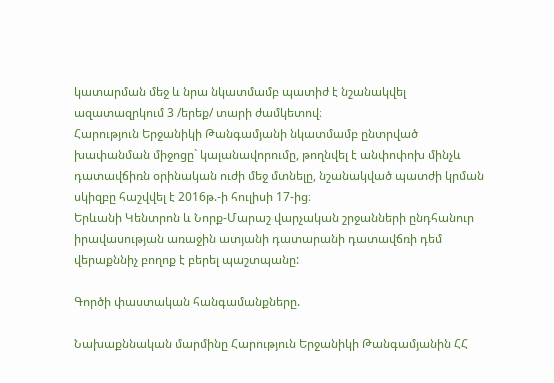կատարման մեջ և նրա նկատմամբ պատիժ է նշանակվել ազատազրկում 3 /երեք/ տարի ժամկետով։
Հարություն Երջանիկի Թանգամյանի նկատմամբ ընտրված խափանման միջոցը` կալանավորումը, թողնվել է անփոփոխ մինչև դատավճիռն օրինական ուժի մեջ մտնելը, նշանակված պատժի կրման սկիզբը հաշվվել է 2016թ.-ի հուլիսի 17-ից։
Երևանի Կենտրոն և Նորք-Մարաշ վարչական շրջանների ընդհանուր իրավասության առաջին ատյանի դատարանի դատավճռի դեմ վերաքննիչ բողոք է բերել պաշտպանը:

Գործի փաստական հանգամանքները.

Նախաքննական մարմինը Հարություն Երջանիկի Թանգամյանին ՀՀ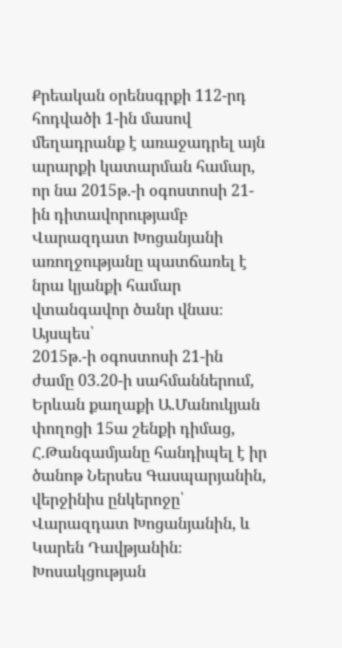Քրեական օրենսգրքի 112-րդ հոդվածի 1-ին մասով մեղադրանք է առաջադրել այն արարքի կատարման համար, որ նա 2015թ.-ի օգոստոսի 21-ին դիտավորությամբ Վարազդատ Խոցանյանի առողջությանը պատճառել է նրա կյանքի համար վտանգավոր ծանր վնաս։
Այսպես՝
2015թ.-ի օգոստոսի 21-ին ժամը 03.20-ի սահմաններում, Երևան քաղաքի Ա.Մանուկյան փողոցի 15ա շենքի դիմաց, Հ.Թանգամյանը հանդիպել է իր ծանոթ Ներսես Գասպարյանին, վերջինիս ընկերոջը՝ Վարազդատ Խոցանյանին, և Կարեն Դավթյանին։ Խոսակցության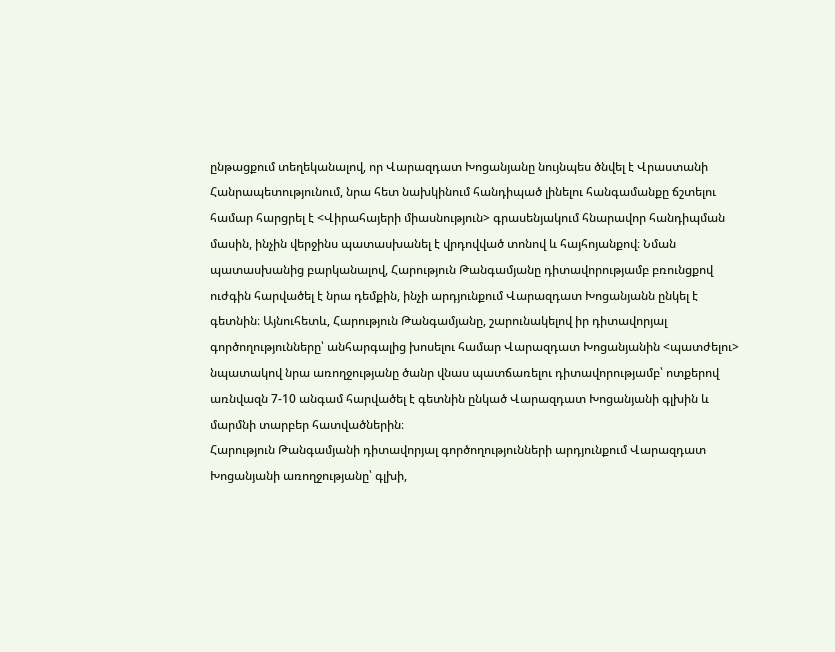ընթացքում տեղեկանալով, որ Վարազդատ Խոցանյանը նույնպես ծնվել է Վրաստանի Հանրապետությունում, նրա հետ նախկինում հանդիպած լինելու հանգամանքը ճշտելու համար հարցրել է <Վիրահայերի միասնություն> գրասենյակում հնարավոր հանդիպման մասին, ինչին վերջինս պատասխանել է վրդովված տոնով և հայհոյանքով։ Նման պատասխանից բարկանալով, Հարություն Թանգամյանը դիտավորությամբ բռունցքով ուժգին հարվածել է նրա դեմքին, ինչի արդյունքում Վարազդատ Խոցանյանն ընկել է գետնին։ Այնուհետև, Հարություն Թանգամյանը, շարունակելով իր դիտավորյալ գործողությունները՝ անհարգալից խոսելու համար Վարազդատ Խոցանյանին <պատժելու> նպատակով նրա առողջությանը ծանր վնաս պատճառելու դիտավորությամբ՝ ոտքերով առնվազն 7-10 անգամ հարվածել է գետնին ընկած Վարազդատ Խոցանյանի գլխին և մարմնի տարբեր հատվածներին։
Հարություն Թանգամյանի դիտավորյալ գործողությունների արդյունքում Վարազդատ Խոցանյանի առողջությանը՝ գլխի,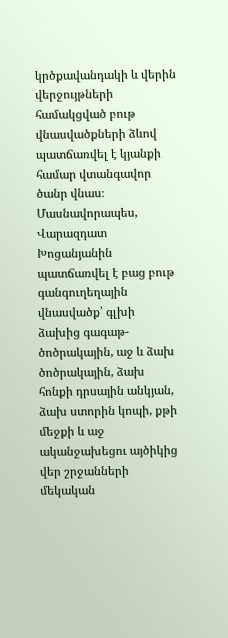կրծքավանդակի և վերին վերջույթների համակցված բութ վնասվածքների ձևով պատճառվել է կյանքի համար վտանգավոր ծանր վնաս։
Մասնավորապես, Վարազդատ Խոցանյանին պատճառվել է բաց բութ գանգուղեղային վնասվածք՝ գլխի ձախից գագաթ-ծոծրակային, աջ և ձախ ծոծրակային, ձախ հոնքի դրսային անկյան, ձախ ստորին կոպի, քթի մեջքի և աջ ականջախեցու այծիկից վեր շրջանների մեկական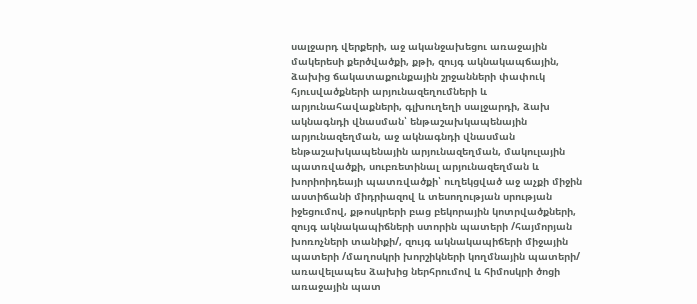սալջարդ վերքերի, աջ ականջախեցու առաջային մակերեսի քերծվածքի, քթի, զույգ ակնակապճային, ձախից ճակատաքունքային շրջանների փափուկ հյուսվածքների արյունազեղումների և արյունահավաքների, գլխուղեղի սալջարդի, ձախ ակնագնդի վնասման՝ ենթաշախկապենային արյունազեղման, աջ ակնագնդի վնասման ենթաշախկապենային արյունազեղման, մակուլային պատռվածքի, սուբռետինալ արյունազեղման և խորիոիդեայի պատռվածքի՝ ուղեկցված աջ աչքի միջին աստիճանի միդրիազով և տեսողության սրության իջեցումով, քթոսկրերի բաց բեկորային կոտրվածքների, զույգ ակնակապիճների ստորին պատերի /հայմորյան խոռոչների տանիքի/, զույգ ակնակապիճերի միջային պատերի /մաղոսկրի խորշիկների կողմնային պատերի/ առավելապես ձախից ներհրումով և հիմոսկրի ծոցի առաջային պատ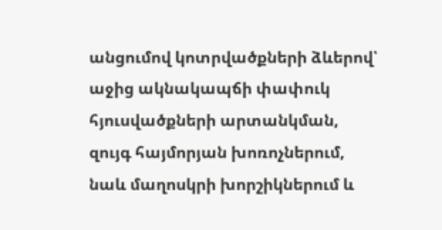անցումով կոտրվածքների ձևերով՝ աջից ակնակապճի փափուկ հյուսվածքների արտանկման, զույգ հայմորյան խոռոչներում, նաև մաղոսկրի խորշիկներում և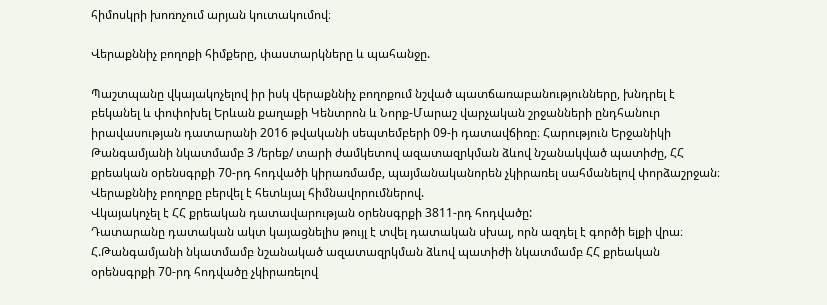հիմոսկրի խոռոչում արյան կուտակումով։

Վերաքննիչ բողոքի հիմքերը, փաստարկները և պահանջը.

Պաշտպանը վկայակոչելով իր իսկ վերաքննիչ բողոքում նշված պատճառաբանությունները, խնդրել է բեկանել և փոփոխել Երևան քաղաքի Կենտրոն և Նորք-Մարաշ վարչական շրջանների ընդհանուր իրավասության դատարանի 2016 թվականի սեպտեմբերի 09-ի դատավճիռը։ Հարություն Երջանիկի Թանգամյանի նկատմամբ 3 /երեք/ տարի ժամկետով ազատազրկման ձևով նշանակված պատիժը, ՀՀ քրեական օրենսգրքի 70-րդ հոդվածի կիրառմամբ, պայմանականորեն չկիրառել սահմանելով փորձաշրջան։
Վերաքննիչ բողոքը բերվել է հետևյալ հիմնավորումներով.
Վկայակոչել է ՀՀ քրեական դատավարության օրենսգրքի 3811-րդ հոդվածը:
Դատարանը դատական ակտ կայացնելիս թույլ է տվել դատական սխալ, որն ազդել է գործի ելքի վրա։ Հ.Թանգամյանի նկատմամբ նշանակած ազատազրկման ձևով պատիժի նկատմամբ ՀՀ քրեական օրենսգրքի 70-րդ հոդվածը չկիրառելով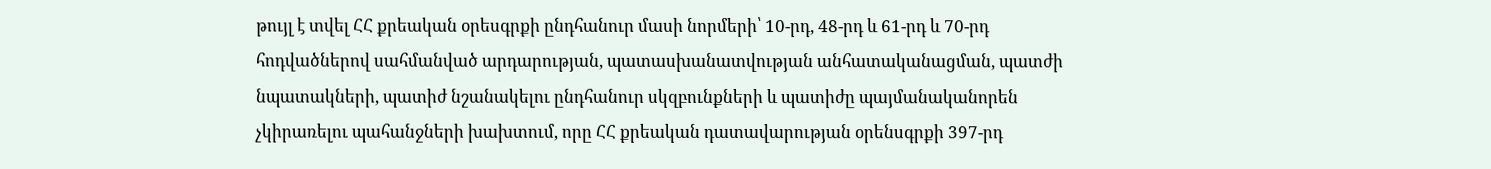թույլ է տվել ՀՀ քրեական օրեսգրքի ընդհանուր մասի նորմերի՝ 10-րդ, 48-րդ և 61-րդ և 70-րդ հոդվածներով սահմանված արդարության, պատասխանատվության անհատականացման, պատժի նպատակների, պատիժ նշանակելու ընդհանուր սկզբունքների և պատիժը պայմանականորեն չկիրառելու պահանջների խախտում, որը ՀՀ քրեական դատավարության օրենսգրքի 397-րդ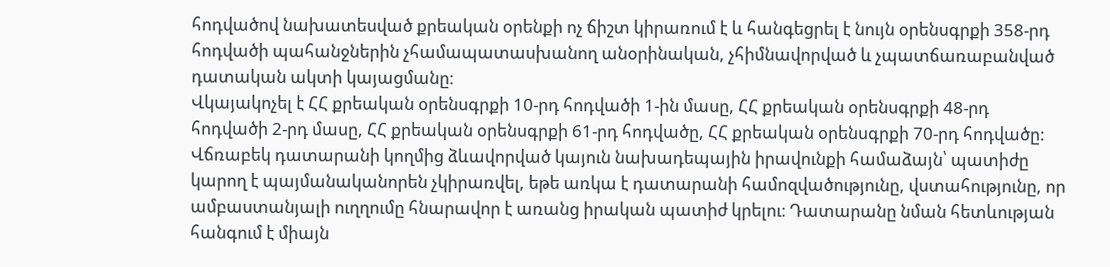հոդվածով նախատեսված քրեական օրենքի ոչ ճիշտ կիրառում է և հանգեցրել է նույն օրենսգրքի 358-րդ հոդվածի պահանջներին չհամապատասխանող անօրինական, չհիմնավորված և չպատճառաբանված դատական ակտի կայացմանը։
Վկայակոչել է ՀՀ քրեական օրենսգրքի 10-րդ հոդվածի 1-ին մասը, ՀՀ քրեական օրենսգրքի 48-րդ հոդվածի 2-րդ մասը, ՀՀ քրեական օրենսգրքի 61-րդ հոդվածը, ՀՀ քրեական օրենսգրքի 70-րդ հոդվածը:
Վճռաբեկ դատարանի կողմից ձևավորված կայուն նախադեպային իրավունքի համաձայն՝ պատիժը կարող է պայմանականորեն չկիրառվել, եթե առկա է դատարանի համոզվածությունը, վստահությունը, որ ամբաստանյալի ուղղումը հնարավոր է առանց իրական պատիժ կրելու։ Դատարանը նման հետևության հանգում է միայն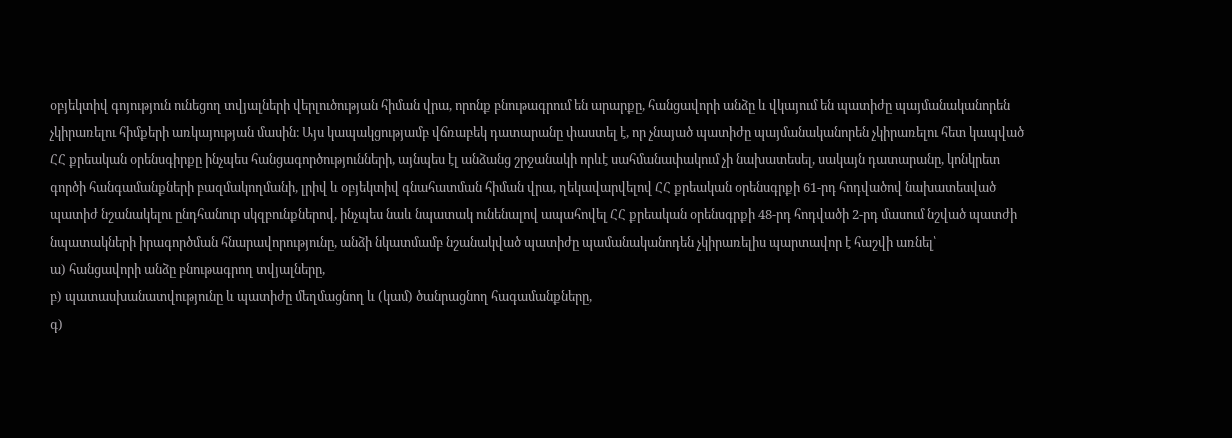օբյեկտիվ գոյություն ունեցող տվյալների վերլուծության հիման վրա, որոնք բնութագրում են արարքը, հանցավորի անձը և վկայում են պատիժը պայմանականորեն չկիրառելու հիմքերի առկայության մասին։ Այս կապակցությամբ վճռաբեկ դատարանը փաստել է, որ չնայած պատիժը պայմանականորեն չկիրառելու հետ կապված ՀՀ քրեական օրենսգիրքը ինչպես հանցագործությունների, այնպես էլ անձանց շրջանակի որևէ սահմանափակում չի նախատեսել, սակայն դատարանը, կոնկրետ գործի հանգամանքների բազմակողմանի, լրիվ և օբյեկտիվ գնահատման հիման վրա, ղեկավարվելով ՀՀ քրեական օրենսգրքի 61-րդ հոդվածով նախատեսված պատիժ նշանակելու ընդհանուր սկզբունքներով, ինչպես նաև նպատակ ունենալով ապահովել ՀՀ քրեական օրենսգրքի 48-րդ հոդվածի 2-րդ մասում նշված պատժի նպատակների իրագործման հնարավորությունը, անձի նկատմամբ նշանակված պատիժը պամանականոդեն չկիրառելիս պարտավոր է հաշվի առնել՝
ա) հանցավորի անձը բնութագրող տվյալները,
բ) պատասխանատվությունը և պատիժը մեղմացնող և (կամ) ծանրացնող հագամանքները,
գ)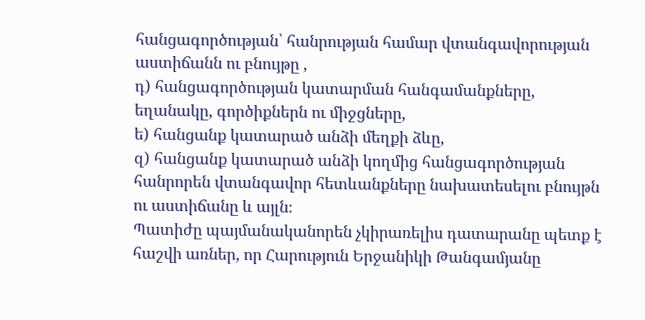հանցագործության՝ հանրության համար վտանգավորության աստիճանն ու բնույթը ,
դ) հանցագործության կատարման հանգամանքները, եղանակը, գործիքներն ու միջցները,
ե) հանցանք կատարած անձի մեղքի ձևը,
զ) հանցանք կատարած անձի կողմից հանցագործության հանրորեն վտանգավոր հետևանքները նախատեսելու բնույթն ու աստիճանը և այլն։
Պատիժը պայմանականորեն չկիրառելիս դատարանը պետք է հաշվի առներ, որ Հարություն Երջանիկի Թանգամյանը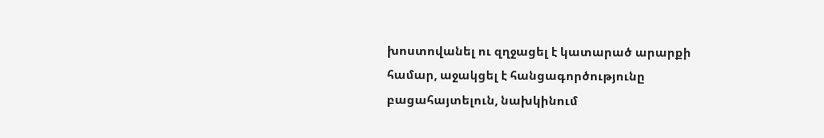խոստովանել ու զղջացել է կատարած արարքի համար, աջակցել է հանցագործությունը բացահայտելուն, նախկինում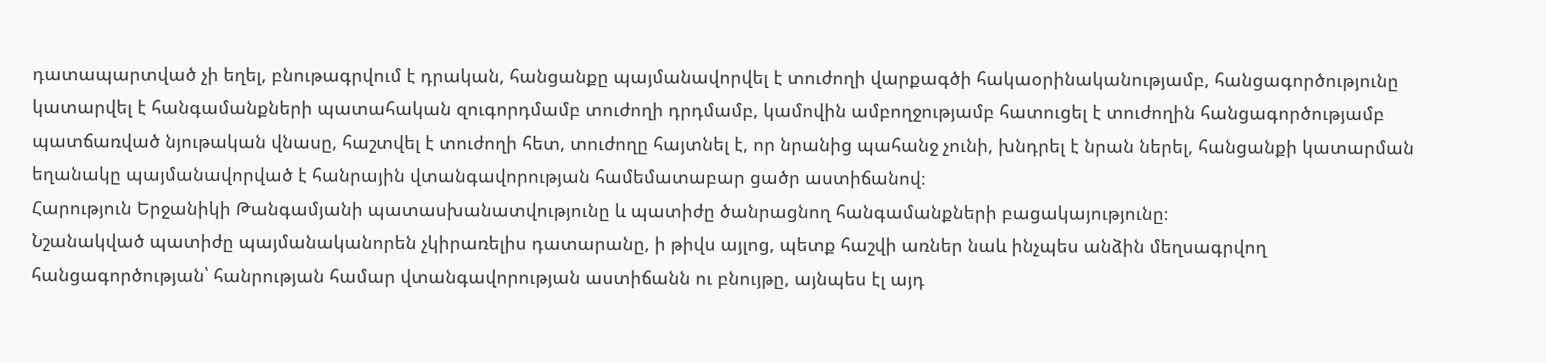դատապարտված չի եղել, բնութագրվում է դրական, հանցանքը պայմանավորվել է տուժողի վարքագծի հակաօրինականությամբ, հանցագործությունը կատարվել է հանգամանքների պատահական զուգորդմամբ տուժողի դրդմամբ, կամովին ամբողջությամբ հատուցել է տուժողին հանցագործությամբ պատճառված նյութական վնասը, հաշտվել է տուժողի հետ, տուժողը հայտնել է, որ նրանից պահանջ չունի, խնդրել է նրան ներել, հանցանքի կատարման եղանակը պայմանավորված է հանրային վտանգավորության համեմատաբար ցածր աստիճանով։
Հարություն Երջանիկի Թանգամյանի պատասխանատվությունը և պատիժը ծանրացնող հանգամանքների բացակայությունը։
Նշանակված պատիժը պայմանականորեն չկիրառելիս դատարանը, ի թիվս այլոց, պետք հաշվի առներ նաև ինչպես անձին մեղսագրվող հանցագործության՝ հանրության համար վտանգավորության աստիճանն ու բնույթը, այնպես էլ այդ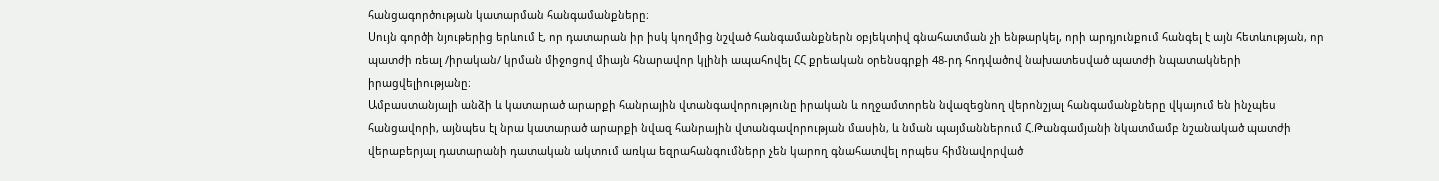հանցագործության կատարման հանգամանքները։
Սույն գործի նյութերից երևում է, որ դատարան իր իսկ կողմից նշված հանգամանքներն օբյեկտիվ գնահատման չի ենթարկել, որի արդյունքում հանգել է այն հետևության, որ պատժի ռեալ /իրական/ կրման միջոցով միայն հնարավոր կլինի ապահովել ՀՀ քրեական օրենսգրքի 48-րդ հոդվածով նախատեսված պատժի նպատակների իրացվելիությանը։
Ամբաստանյալի անձի և կատարած արարքի հանրային վտանգավորությունը իրական և ողջամտորեն նվազեցնող վերոնշյալ հանգամանքները վկայում են ինչպես հանցավորի, այնպես էլ նրա կատարած արարքի նվազ հանրային վտանգավորության մասին, և նման պայմաններում Հ.Թանգամյանի նկատմամբ նշանակած պատժի վերաբերյալ դատարանի դատական ակտում առկա եզրահանգումներր չեն կարող գնահատվել որպես հիմնավորված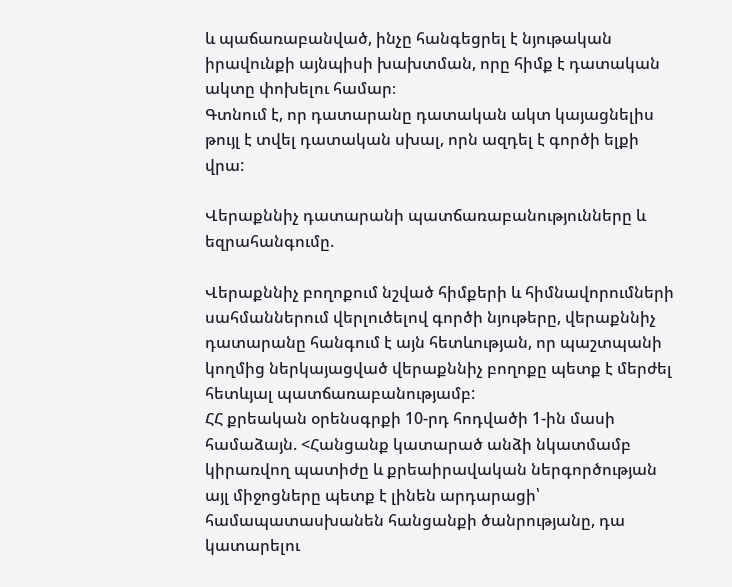և պաճառաբանված, ինչը հանգեցրել է նյութական իրավունքի այնպիսի խախտման, որը հիմք է դատական ակտը փոխելու համար։
Գտնում է, որ դատարանը դատական ակտ կայացնելիս թույլ է տվել դատական սխալ, որն ազդել է գործի ելքի վրա:

Վերաքննիչ դատարանի պատճառաբանությունները և եզրահանգումը.

Վերաքննիչ բողոքում նշված հիմքերի և հիմնավորումների սահմաններում վերլուծելով գործի նյութերը, վերաքննիչ դատարանը հանգում է այն հետևության, որ պաշտպանի կողմից ներկայացված վերաքննիչ բողոքը պետք է մերժել հետևյալ պատճառաբանությամբ:
ՀՀ քրեական օրենսգրքի 10-րդ հոդվածի 1-ին մասի համաձայն. <Հանցանք կատարած անձի նկատմամբ կիրառվող պատիժը և քրեաիրավական ներգործության այլ միջոցները պետք է լինեն արդարացի՝ համապատասխանեն հանցանքի ծանրությանը, դա կատարելու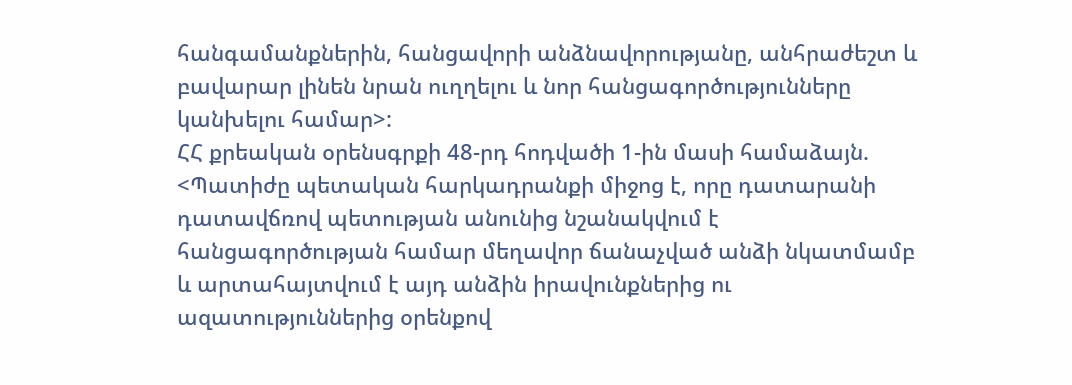հանգամանքներին, հանցավորի անձնավորությանը, անհրաժեշտ և բավարար լինեն նրան ուղղելու և նոր հանցագործությունները կանխելու համար>:
ՀՀ քրեական օրենսգրքի 48-րդ հոդվածի 1-ին մասի համաձայն. <Պատիժը պետական հարկադրանքի միջոց է, որը դատարանի դատավճռով պետության անունից նշանակվում է հանցագործության համար մեղավոր ճանաչված անձի նկատմամբ և արտահայտվում է այդ անձին իրավունքներից ու ազատություններից օրենքով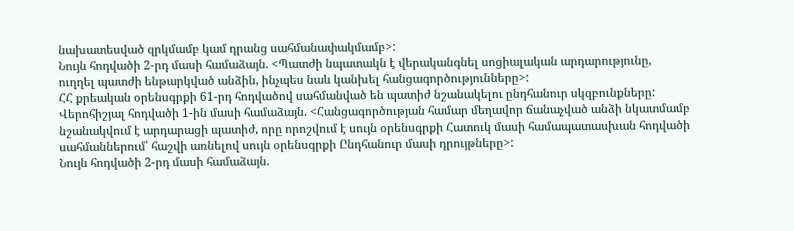նախատեսված զրկմամբ կամ դրանց սահմանափակմամբ>:
Նույն հոդվածի 2-րդ մասի համաձայն. <Պատժի նպատակն է վերականգնել սոցիալական արդարությունը, ուղղել պատժի ենթարկված անձին, ինչպես նաև կանխել հանցագործությունները>:
ՀՀ քրեական օրենսգրքի 61-րդ հոդվածով սահմանված են պատիժ նշանակելու ընդհանուր սկզբունքները:
Վերոհիշյալ հոդվածի 1-ին մասի համաձայն. <Հանցագործության համար մեղավոր ճանաչված անձի նկատմամբ նշանակվում է արդարացի պատիժ, որը որոշվում է սույն օրենսգրքի Հատուկ մասի համապատասխան հոդվածի սահմաններում՝ հաշվի առնելով սույն օրենսգրքի Ընդհանուր մասի դրույթները>:
Նույն հոդվածի 2-րդ մասի համաձայն.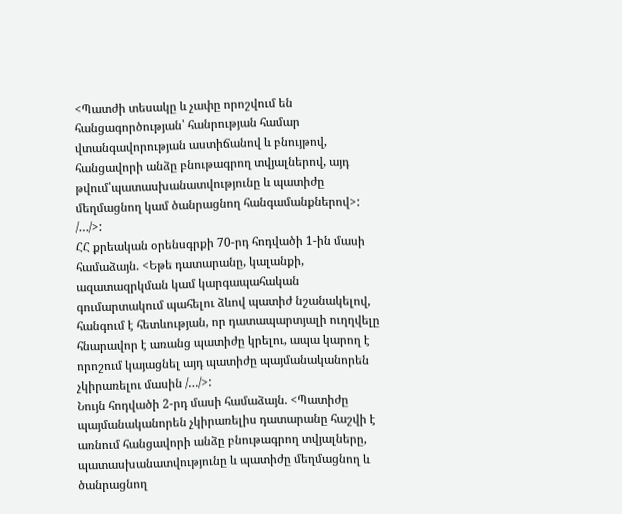<Պատժի տեսակը և չափը որոշվում են հանցագործության՝ հանրության համար վտանգավորության աստիճանով և բնույթով, հանցավորի անձը բնութագրող տվյալներով, այդ թվում՝պատասխանատվությունը և պատիժը մեղմացնող կամ ծանրացնող հանգամանքներով>:
/…/>:
ՀՀ քրեական օրենսգրքի 70-րդ հոդվածի 1-ին մասի համաձայն. <Եթե դատարանը, կալանքի, ազատազրկման կամ կարգապահական գումարտակում պահելու ձևով պատիժ նշանակելով, հանգում է հետևության, որ դատապարտյալի ուղղվելը հնարավոր է առանց պատիժը կրելու, ապա կարող է որոշում կայացնել այդ պատիժը պայմանականորեն չկիրառելու մասին /…/>:
Նույն հոդվածի 2-րդ մասի համաձայն. <Պատիժը պայմանականորեն չկիրառելիս դատարանը հաշվի է առնում հանցավորի անձը բնութագրող տվյալները, պատասխանատվությունը և պատիժը մեղմացնող և ծանրացնող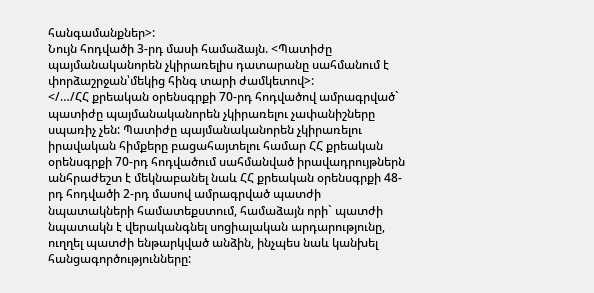հանգամանքներ>:
Նույն հոդվածի 3-րդ մասի համաձայն. <Պատիժը պայմանականորեն չկիրառելիս դատարանը սահմանում է փորձաշրջան՝մեկից հինգ տարի ժամկետով>:
</…/ՀՀ քրեական օրենսգրքի 70-րդ հոդվածով ամրագրված` պատիժը պայմանականորեն չկիրառելու չափանիշները սպառիչ չեն: Պատիժը պայմանականորեն չկիրառելու իրավական հիմքերը բացահայտելու համար ՀՀ քրեական օրենսգրքի 70-րդ հոդվածում սահմանված իրավադրույթներն անհրաժեշտ է մեկնաբանել նաև ՀՀ քրեական օրենսգրքի 48-րդ հոդվածի 2-րդ մասով ամրագրված պատժի նպատակների համատեքստում, համաձայն որի` պատժի նպատակն է վերականգնել սոցիալական արդարությունը, ուղղել պատժի ենթարկված անձին, ինչպես նաև կանխել հանցագործությունները: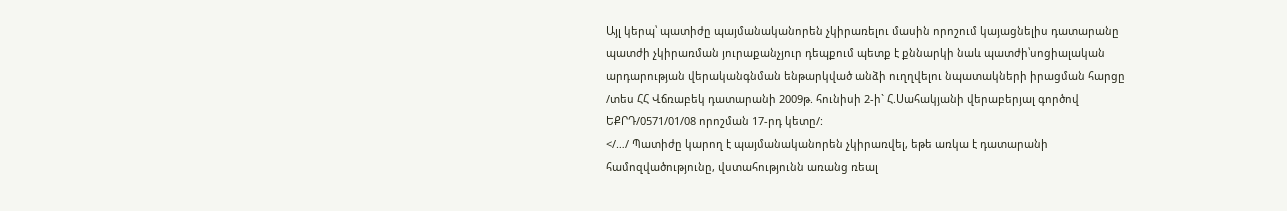Այլ կերպ՝ պատիժը պայմանականորեն չկիրառելու մասին որոշում կայացնելիս դատարանը պատժի չկիրառման յուրաքանչյուր դեպքում պետք է քննարկի նաև պատժի՝սոցիալական արդարության վերականգնման ենթարկված անձի ուղղվելու նպատակների իրացման հարցը /տես ՀՀ Վճռաբեկ դատարանի 2009թ. հունիսի 2-ի` Հ.Սահակյանի վերաբերյալ գործով ԵՔՐԴ/0571/01/08 որոշման 17-րդ կետը/:
</…/ Պատիժը կարող է պայմանականորեն չկիրառվել, եթե առկա է դատարանի համոզվածությունը, վստահությունն առանց ռեալ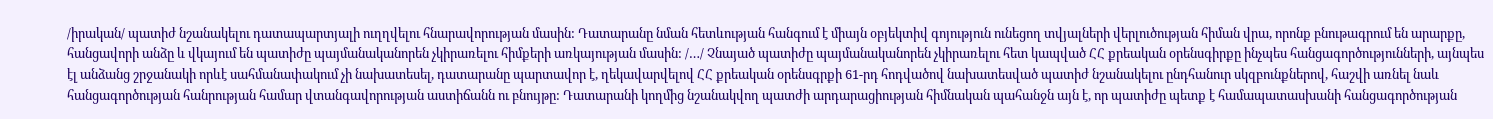/իրական/ պատիժ նշանակելու դատապարտյալի ուղղվելու հնարավորության մասին: Դատարանը նման հետևության հանգում է միայն օբյեկտիվ գոյություն ունեցող տվյալների վերլուծության հիման վրա, որոնք բնութագրում են արարքը, հանցավորի անձը և վկայում են պատիժը պայմանականորեն չկիրառելու հիմքերի առկայության մասին: /…/ Չնայած պատիժը պայմանականորեն չկիրառելու հետ կապված ՀՀ քրեական օրենսգիրքը ինչպես հանցագործությունների, այնպես էլ անձանց շրջանակի որևէ սահմանափակում չի նախատեսել, դատարանը պարտավոր է, ղեկավարվելով ՀՀ քրեական օրենսգրքի 61-րդ հոդվածով նախատեսված պատիժ նշանակելու ընդհանուր սկզբունքներով, հաշվի առնել նաև հանցագործության հանրության համար վտանգավորության աստիճանն ու բնույթը: Դատարանի կողմից նշանակվող պատժի արդարացիության հիմնական պահանջն այն է, որ պատիժը պետք է համապատասխանի հանցագործության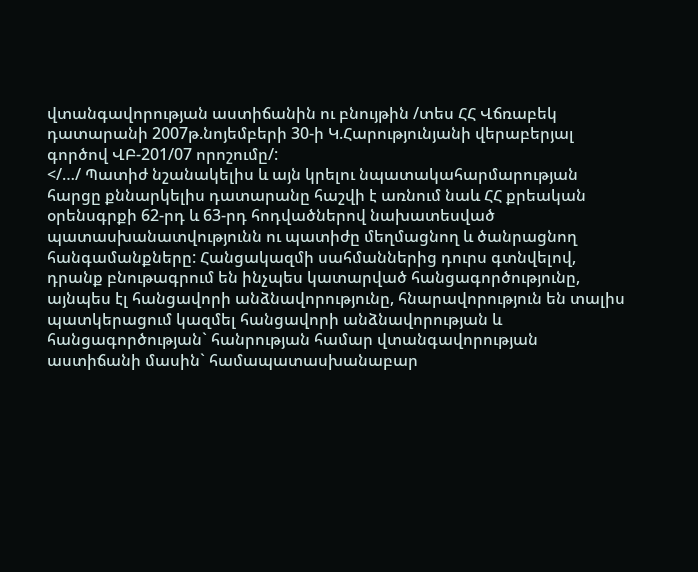վտանգավորության աստիճանին ու բնույթին /տես ՀՀ Վճռաբեկ դատարանի 2007թ.նոյեմբերի 30-ի Կ.Հարությունյանի վերաբերյալ գործով ՎԲ-201/07 որոշումը/:
</…/ Պատիժ նշանակելիս և այն կրելու նպատակահարմարության հարցը քննարկելիս դատարանը հաշվի է առնում նաև ՀՀ քրեական օրենսգրքի 62-րդ և 63-րդ հոդվածներով նախատեսված պատասխանատվությունն ու պատիժը մեղմացնող և ծանրացնող հանգամանքները: Հանցակազմի սահմաններից դուրս գտնվելով, դրանք բնութագրում են ինչպես կատարված հանցագործությունը, այնպես էլ հանցավորի անձնավորությունը, հնարավորություն են տալիս պատկերացում կազմել հանցավորի անձնավորության և հանցագործության` հանրության համար վտանգավորության աստիճանի մասին` համապատասխանաբար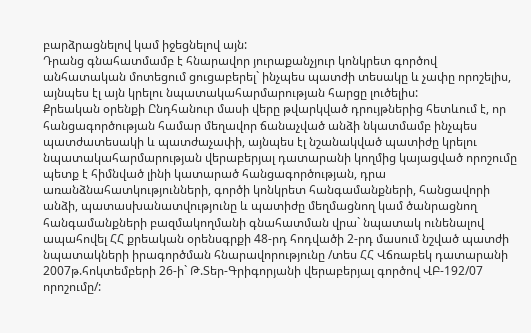բարձրացնելով կամ իջեցնելով այն:
Դրանց գնահատմամբ է հնարավոր յուրաքանչյուր կոնկրետ գործով անհատական մոտեցում ցուցաբերել` ինչպես պատժի տեսակը և չափը որոշելիս, այնպես էլ այն կրելու նպատակահարմարության հարցը լուծելիս:
Քրեական օրենքի Ընդհանուր մասի վերը թվարկված դրույթներից հետևում է, որ հանցագործության համար մեղավոր ճանաչված անձի նկատմամբ ինչպես պատժատեսակի և պատժաչափի, այնպես էլ նշանակված պատիժը կրելու նպատակահարմարության վերաբերյալ դատարանի կողմից կայացված որոշումը պետք է հիմնված լինի կատարած հանցագործության, դրա առանձնահատկությունների, գործի կոնկրետ հանգամանքների, հանցավորի անձի, պատասխանատվությունը և պատիժը մեղմացնող կամ ծանրացնող հանգամանքների բազմակողմանի գնահատման վրա` նպատակ ունենալով ապահովել ՀՀ քրեական օրենսգրքի 48-րդ հոդվածի 2-րդ մասում նշված պատժի նպատակների իրագործման հնարավորությունը /տես ՀՀ Վճռաբեկ դատարանի 2007թ.հոկտեմբերի 26-ի` Թ.Տեր-Գրիգորյանի վերաբերյալ գործով ՎԲ-192/07 որոշումը/: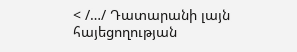< /…/ Դատարանի լայն հայեցողության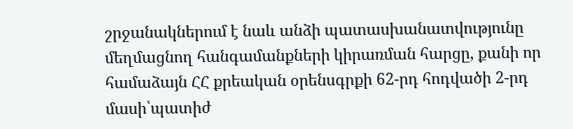շրջանակներում է նաև անձի պատասխանատվությունը մեղմացնող հանգամանքների կիրառման հարցը, քանի որ համաձայն ՀՀ քրեական օրենսգրքի 62-րդ հոդվածի 2-րդ մասի՝պատիժ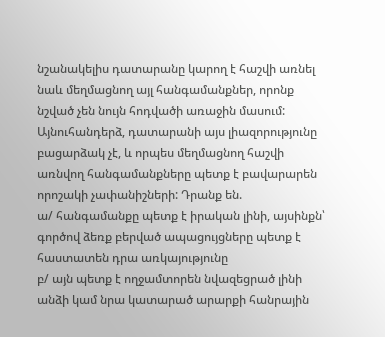նշանակելիս դատարանը կարող է հաշվի առնել նաև մեղմացնող այլ հանգամանքներ, որոնք նշված չեն նույն հոդվածի առաջին մասում: Այնուհանդերձ, դատարանի այս լիազորությունը բացարձակ չէ, և որպես մեղմացնող հաշվի առնվող հանգամանքները պետք է բավարարեն որոշակի չափանիշների: Դրանք են.
ա/ հանգամանքը պետք է իրական լինի, այսինքն՝ գործով ձեռք բերված ապացույցները պետք է հաստատեն դրա առկայությունը
բ/ այն պետք է ողջամտորեն նվազեցրած լինի անձի կամ նրա կատարած արարքի հանրային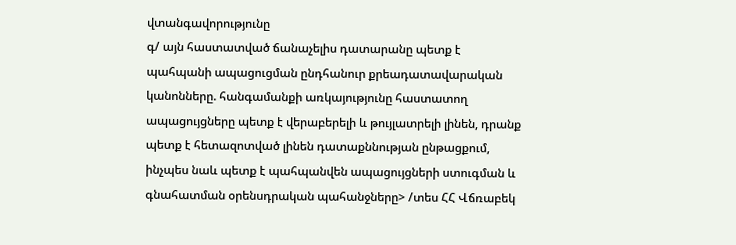վտանգավորությունը
գ/ այն հաստատված ճանաչելիս դատարանը պետք է պահպանի ապացուցման ընդհանուր քրեադատավարական կանոնները. հանգամանքի առկայությունը հաստատող ապացույցները պետք է վերաբերելի և թույլատրելի լինեն, դրանք պետք է հետազոտված լինեն դատաքննության ընթացքում, ինչպես նաև պետք է պահպանվեն ապացույցների ստուգման և գնահատման օրենսդրական պահանջները> /տես ՀՀ Վճռաբեկ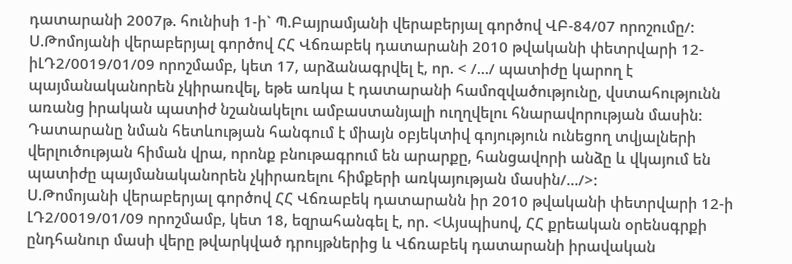դատարանի 2007թ. հունիսի 1-ի` Պ.Բայրամյանի վերաբերյալ գործով ՎԲ-84/07 որոշումը/:
Ս.Թոմոյանի վերաբերյալ գործով ՀՀ Վճռաբեկ դատարանի 2010 թվականի փետրվարի 12-իԼԴ2/0019/01/09 որոշմամբ, կետ 17, արձանագրվել է, որ. < /…/ պատիժը կարող է պայմանականորեն չկիրառվել, եթե առկա է դատարանի համոզվածությունը, վստահությունն առանց իրական պատիժ նշանակելու ամբաստանյալի ուղղվելու հնարավորության մասին: Դատարանը նման հետևության հանգում է միայն օբյեկտիվ գոյություն ունեցող տվյալների վերլուծության հիման վրա, որոնք բնութագրում են արարքը, հանցավորի անձը և վկայում են պատիժը պայմանականորեն չկիրառելու հիմքերի առկայության մասին/…/>:
Ս.Թոմոյանի վերաբերյալ գործով ՀՀ Վճռաբեկ դատարանն իր 2010 թվականի փետրվարի 12-ի ԼԴ2/0019/01/09 որոշմամբ, կետ 18, եզրահանգել է, որ. <Այսպիսով, ՀՀ քրեական օրենսգրքի ընդհանուր մասի վերը թվարկված դրույթներից և Վճռաբեկ դատարանի իրավական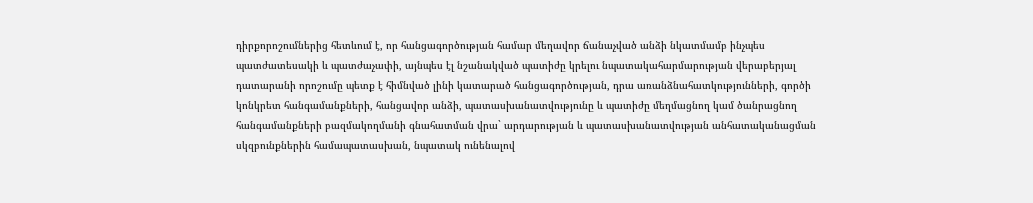դիրքորոշումներից հետևում է, որ հանցագործության համար մեղավոր ճանաչված անձի նկատմամբ ինչպես պատժատեսակի և պատժաչափի, այնպես էլ նշանակված պատիժը կրելու նպատակահարմարության վերաբերյալ դատարանի որոշումը պետք է հիմնված լինի կատարած հանցագործության, դրա առանձնահատկությունների, գործի կոնկրետ հանգամանքների, հանցավոր անձի, պատասխանատվությունը և պատիժը մեղմացնող կամ ծանրացնող հանգամանքների բազմակողմանի գնահատման վրա` արդարության և պատասխանատվության անհատականացման սկզբունքներին համապատասխան, նպատակ ունենալով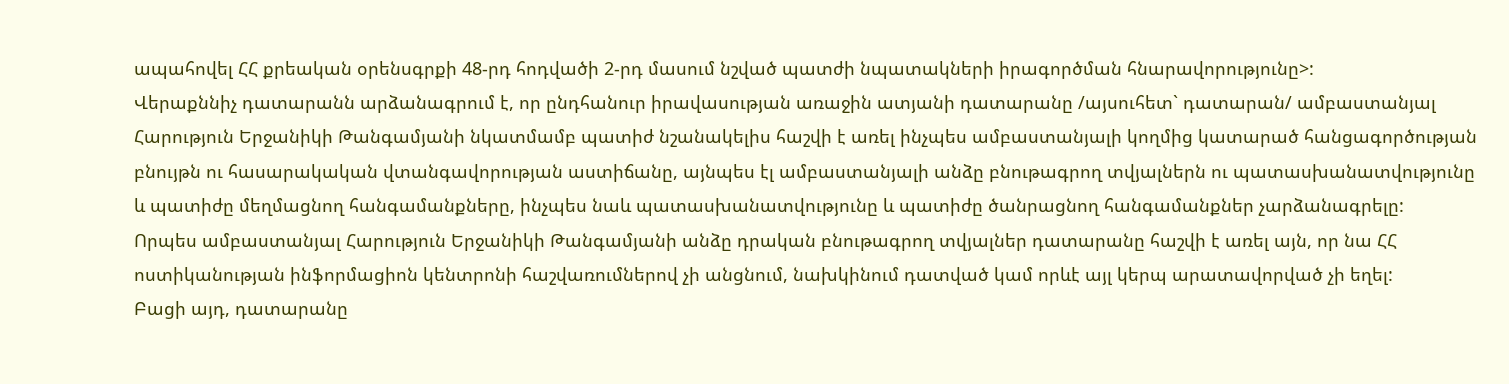ապահովել ՀՀ քրեական օրենսգրքի 48-րդ հոդվածի 2-րդ մասում նշված պատժի նպատակների իրագործման հնարավորությունը>:
Վերաքննիչ դատարանն արձանագրում է, որ ընդհանուր իրավասության առաջին ատյանի դատարանը /այսուհետ` դատարան/ ամբաստանյալ Հարություն Երջանիկի Թանգամյանի նկատմամբ պատիժ նշանակելիս հաշվի է առել ինչպես ամբաստանյալի կողմից կատարած հանցագործության բնույթն ու հասարակական վտանգավորության աստիճանը, այնպես էլ ամբաստանյալի անձը բնութագրող տվյալներն ու պատասխանատվությունը և պատիժը մեղմացնող հանգամանքները, ինչպես նաև պատասխանատվությունը և պատիժը ծանրացնող հանգամանքներ չարձանագրելը:
Որպես ամբաստանյալ Հարություն Երջանիկի Թանգամյանի անձը դրական բնութագրող տվյալներ դատարանը հաշվի է առել այն, որ նա ՀՀ ոստիկանության ինֆորմացիոն կենտրոնի հաշվառումներով չի անցնում, նախկինում դատված կամ որևէ այլ կերպ արատավորված չի եղել:
Բացի այդ, դատարանը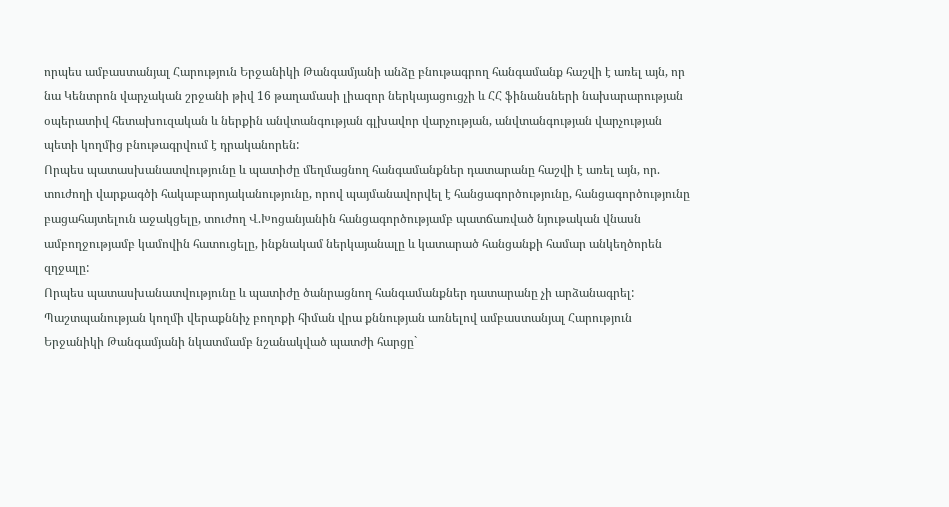որպես ամբաստանյալ Հարություն Երջանիկի Թանգամյանի անձը բնութագրող հանգամանք հաշվի է առել այն, որ նա Կենտրոն վարչական շրջանի թիվ 16 թաղամասի լիազոր ներկայացուցչի և ՀՀ ֆինանսների նախարարության օպերատիվ հետախուզական և ներքին անվտանգության գլխավոր վարչության, անվտանգության վարչության պետի կողմից բնութագրվում է դրականորեն:
Որպես պատասխանատվությունը և պատիժը մեղմացնող հանգամանքներ դատարանը հաշվի է առել այն, որ. տուժողի վարքագծի հակաբարոյականությունը, որով պայմանավորվել է հանցագործությունը, հանցագործությունը բացահայտելուն աջակցելը, տուժող Վ.Խոցանյանին հանցագործությամբ պատճառված նյութական վնասն ամբողջությամբ կամովին հատուցելը, ինքնակամ ներկայանալը և կատարած հանցանքի համար անկեղծորեն զղջալը:
Որպես պատասխանատվությունը և պատիժը ծանրացնող հանգամանքներ դատարանը չի արձանագրել:
Պաշտպանության կողմի վերաքննիչ բողոքի հիման վրա քննության առնելով ամբաստանյալ Հարություն Երջանիկի Թանգամյանի նկատմամբ նշանակված պատժի հարցը`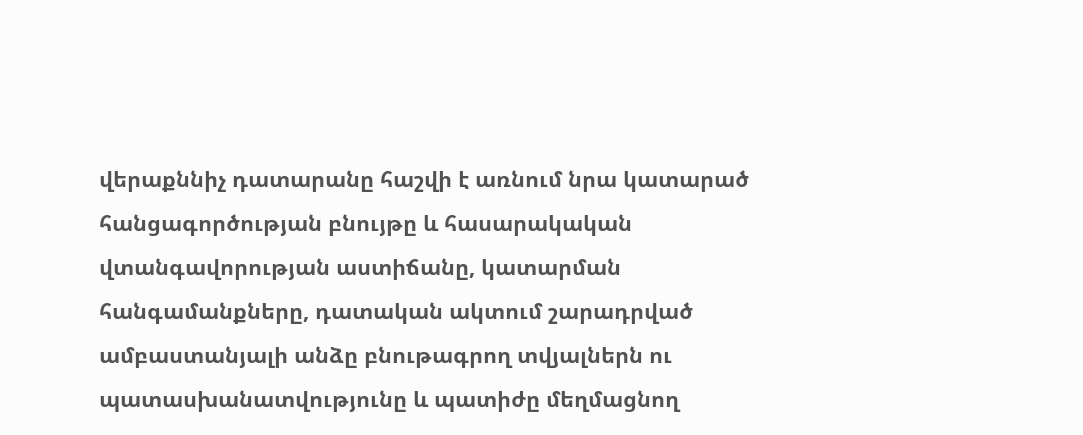վերաքննիչ դատարանը հաշվի է առնում նրա կատարած հանցագործության բնույթը և հասարակական վտանգավորության աստիճանը, կատարման հանգամանքները, դատական ակտում շարադրված ամբաստանյալի անձը բնութագրող տվյալներն ու պատասխանատվությունը և պատիժը մեղմացնող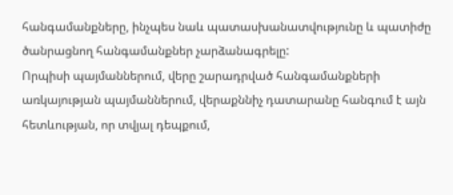հանգամանքները, ինչպես նաև պատասխանատվությունը և պատիժը ծանրացնող հանգամանքներ չարձանագրելը:
Որպիսի պայմաններում, վերը շարադրված հանգամանքների առկայության պայմաններում, վերաքննիչ դատարանը հանգում է այն հետևության, որ տվյալ դեպքում,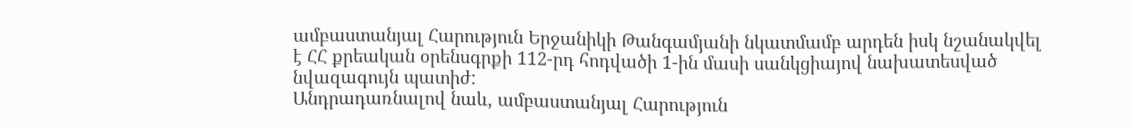ամբաստանյալ Հարություն Երջանիկի Թանգամյանի նկատմամբ արդեն իսկ նշանակվել է ՀՀ քրեական օրենսգրքի 112-րդ հոդվածի 1-ին մասի սանկցիայով նախատեսված նվազագույն պատիժ:
Անդրադառնալով նաև, ամբաստանյալ Հարություն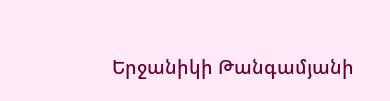Երջանիկի Թանգամյանի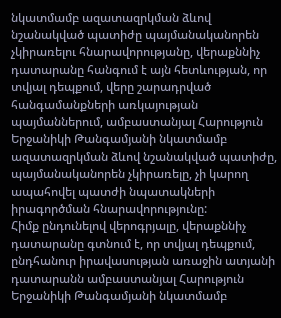նկատմամբ ազատազրկման ձևով նշանակված պատիժը պայմանականորեն չկիրառելու հնարավորությանը, վերաքննիչ դատարանը հանգում է այն հետևության, որ տվյալ դեպքում, վերը շարադրված հանգամանքների առկայության պայմաններում, ամբաստանյալ Հարություն Երջանիկի Թանգամյանի նկատմամբ ազատազրկման ձևով նշանակված պատիժը, պայմանականորեն չկիրառելը, չի կարող ապահովել պատժի նպատակների իրագործման հնարավորությունը:
Հիմք ընդունելով վերոգրյալը, վերաքննիչ դատարանը գտնում է, որ տվյալ դեպքում, ընդհանուր իրավասության առաջին ատյանի դատարանն ամբաստանյալ Հարություն Երջանիկի Թանգամյանի նկատմամբ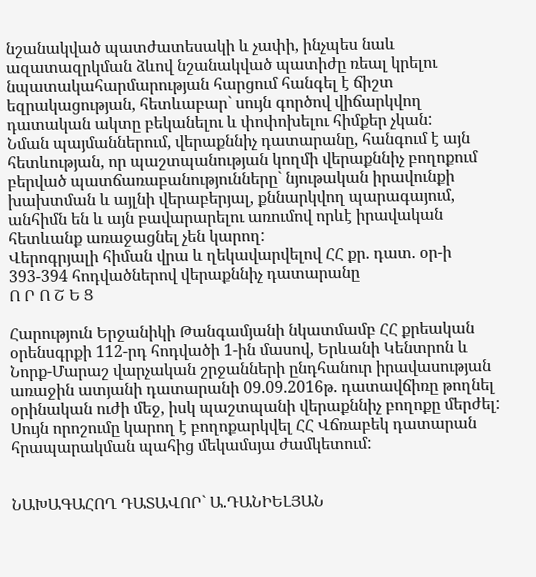նշանակված պատժատեսակի և չափի, ինչպես նաև ազատազրկման ձևով նշանակված պատիժը ռեալ կրելու նպատակահարմարության հարցում հանգել է ճիշտ եզրակացության, հետևաբար` սույն գործով վիճարկվող դատական ակտը բեկանելու և փոփոխելու հիմքեր չկան:
Նման պայմաններում, վերաքննիչ դատարանը, հանգում է այն հետևության, որ պաշտպանության կողմի վերաքննիչ բողոքում բերված պատճառաբանությունները` նյութական իրավունքի խախտման և այլնի վերաբերյալ, քննարկվող պարագայում, անհիմն են և այն բավարարելու առումով որևէ իրավական հետևանք առաջացնել չեն կարող:
Վերոգրյալի հիման վրա և ղեկավարվելով ՀՀ քր. դատ. օր-ի 393-394 հոդվածներով վերաքննիչ դատարանը
Ո Ր Ո Շ Ե Ց

Հարություն Երջանիկի Թանգամյանի նկատմամբ ՀՀ քրեական օրենսգրքի 112-րդ հոդվածի 1-ին մասով, Երևանի Կենտրոն և Նորք-Մարաշ վարչական շրջանների ընդհանուր իրավասության առաջին ատյանի դատարանի 09.09.2016թ. դատավճիռը թողնել օրինական ուժի մեջ, իսկ պաշտպանի վերաքննիչ բողոքը մերժել:
Սույն որոշումը կարող է բողոքարկվել ՀՀ Վճռաբեկ դատարան հրապարակման պահից մեկամսյա ժամկետում:


ՆԱԽԱԳԱՀՈՂ ԴԱՏԱՎՈՐ` Ա.ԴԱՆԻԵԼՅԱՆ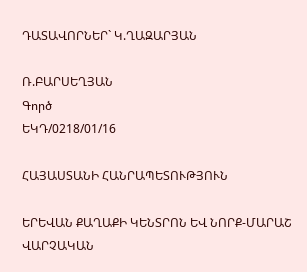ԴԱՏԱՎՈՐՆԵՐ` Կ.ՂԱԶԱՐՅԱՆ

Ռ.ԲԱՐՍԵՂՅԱՆ
Գործ
ԵԿԴ/0218/01/16

ՀԱՅԱՍՏԱՆԻ ՀԱՆՐԱՊԵՏՈՒԹՅՈՒՆ

ԵՐԵՎԱՆ ՔԱՂԱՔԻ ԿԵՆՏՐՈՆ ԵՎ ՆՈՐՔ-ՄԱՐԱՇ ՎԱՐՉԱԿԱՆ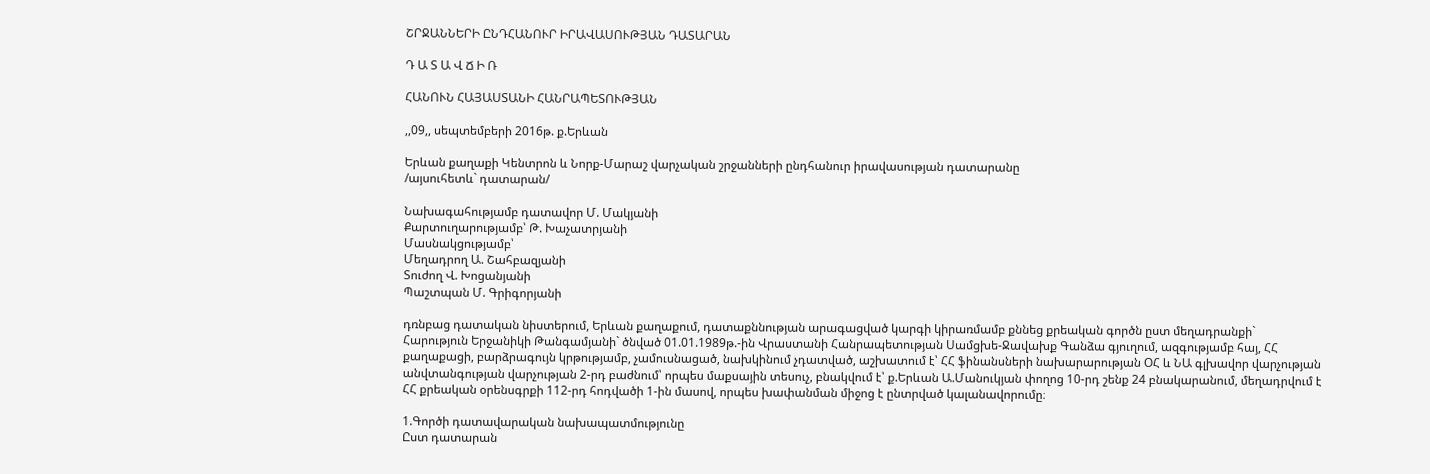ՇՐՋԱՆՆԵՐԻ ԸՆԴՀԱՆՈՒՐ ԻՐԱՎԱՍՈՒԹՅԱՆ ԴԱՏԱՐԱՆ

Դ Ա Տ Ա Վ Ճ Ի Ռ

ՀԱՆՈՒՆ ՀԱՅԱՍՏԱՆԻ ՀԱՆՐԱՊԵՏՈՒԹՅԱՆ

,,09,, սեպտեմբերի 2016թ. ք.Երևան

Երևան քաղաքի Կենտրոն և Նորք-Մարաշ վարչական շրջանների ընդհանուր իրավասության դատարանը
/այսուհետև` դատարան/

Նախագահությամբ դատավոր Մ. Մակյանի
Քարտուղարությամբ՝ Թ. Խաչատրյանի
Մասնակցությամբ՝
Մեղադրող Ա. Շահբազյանի
Տուժող Վ. Խոցանյանի
Պաշտպան Մ. Գրիգորյանի

դռնբաց դատական նիստերում, Երևան քաղաքում, դատաքննության արագացված կարգի կիրառմամբ քննեց քրեական գործն ըստ մեղադրանքի`
Հարություն Երջանիկի Թանգամյանի` ծնված 01.01.1989թ.-ին Վրաստանի Հանրապետության Սամցխե-Ջավախք Գանձա գյուղում, ազգությամբ հայ, ՀՀ քաղաքացի, բարձրագույն կրթությամբ, չամուսնացած, նախկինում չդատված, աշխատում է՝ ՀՀ ֆինանսների նախարարության ՕՀ և ՆԱ գլխավոր վարչության անվտանգության վարչության 2-րդ բաժնում՝ որպես մաքսային տեսուչ, բնակվում է՝ ք.Երևան Ա.Մանուկյան փողոց 10-րդ շենք 24 բնակարանում, մեղադրվում է ՀՀ քրեական օրենսգրքի 112-րդ հոդվածի 1-ին մասով, որպես խափանման միջոց է ընտրված կալանավորումը։

1.Գործի դատավարական նախապատմությունը
Ըստ դատարան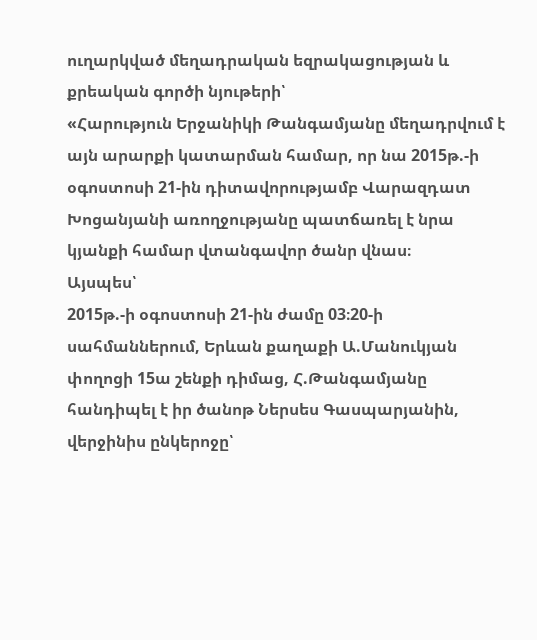ուղարկված մեղադրական եզրակացության և քրեական գործի նյութերի՝
«Հարություն Երջանիկի Թանգամյանը մեղադրվում է այն արարքի կատարման համար, որ նա 2015թ.-ի օգոստոսի 21-ին դիտավորությամբ Վարազդատ Խոցանյանի առողջությանը պատճառել է նրա կյանքի համար վտանգավոր ծանր վնաս։
Այսպես՝
2015թ.-ի օգոստոսի 21-ին ժամը 03։20-ի սահմաններում, Երևան քաղաքի Ա.Մանուկյան փողոցի 15ա շենքի դիմաց, Հ.Թանգամյանը հանդիպել է իր ծանոթ Ներսես Գասպարյանին, վերջինիս ընկերոջը՝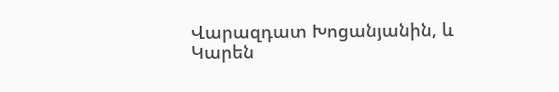Վարազդատ Խոցանյանին, և Կարեն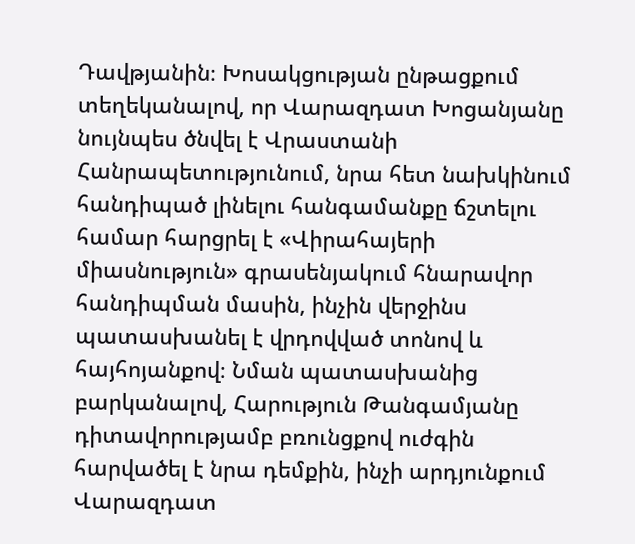Դավթյանին։ Խոսակցության ընթացքում տեղեկանալով, որ Վարազդատ Խոցանյանը նույնպես ծնվել է Վրաստանի Հանրապետությունում, նրա հետ նախկինում հանդիպած լինելու հանգամանքը ճշտելու համար հարցրել է «Վիրահայերի միասնություն» գրասենյակում հնարավոր հանդիպման մասին, ինչին վերջինս պատասխանել է վրդովված տոնով և հայհոյանքով։ Նման պատասխանից բարկանալով, Հարություն Թանգամյանը դիտավորությամբ բռունցքով ուժգին հարվածել է նրա դեմքին, ինչի արդյունքում Վարազդատ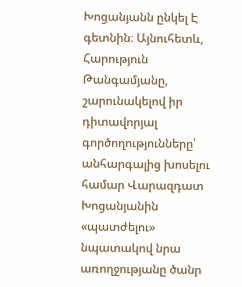Խոցանյանն ընկել Է գետնին։ Այնուհետև, Հարություն Թանգամյանը, շարունակելով իր դիտավորյալ գործողությունները՝ անհարգալից խոսելու համար Վարազդատ Խոցանյանին «պատժելու» նպատակով նրա առողջությանը ծանր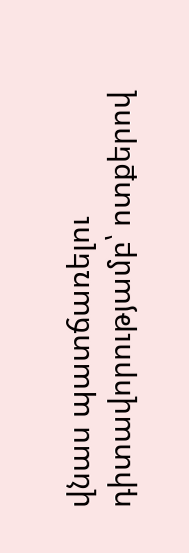վնաս պատճառելու դիտավորությամբ՝ ոտքերով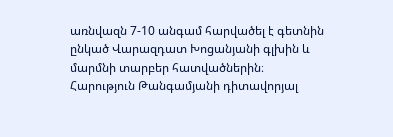առնվազն 7-10 անգամ հարվածել է գետնին ընկած Վարազդատ Խոցանյանի գլխին և մարմնի տարբեր հատվածներին։
Հարություն Թանգամյանի դիտավորյալ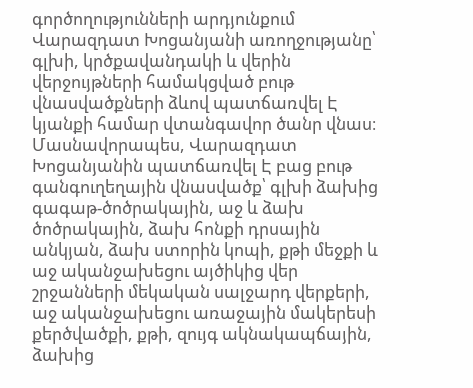գործողությունների արդյունքում Վարազդատ Խոցանյանի առողջությանը՝ գլխի, կրծքավանդակի և վերին վերջույթների համակցված բութ վնասվածքների ձևով պատճառվել Է կյանքի համար վտանգավոր ծանր վնաս։
Մասնավորապես, Վարազդատ Խոցանյանին պատճառվել Է բաց բութ գանգուղեղային վնասվածք՝ գլխի ձախից գագաթ-ծոծրակային, աջ և ձախ ծոծրակային, ձախ հոնքի դրսային անկյան, ձախ ստորին կոպի, քթի մեջքի և աջ ականջախեցու այծիկից վեր շրջանների մեկական սալջարդ վերքերի, աջ ականջախեցու առաջային մակերեսի քերծվածքի, քթի, զույգ ակնակապճային, ձախից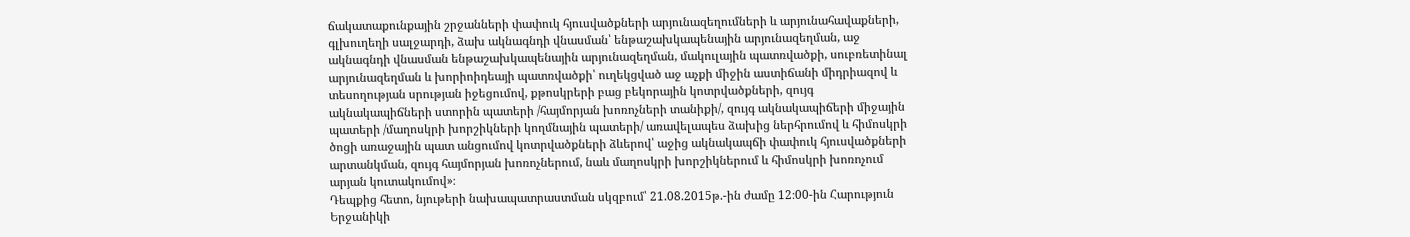ճակատաքունքային շրջանների փափուկ հյուսվածքների արյունազեղումների և արյունահավաքների, գլխուղեղի սալջարդի, ձախ ակնագնդի վնասման՝ ենթաշախկապենային արյունազեղման, աջ ակնագնդի վնասման ենթաշախկապենային արյունազեղման, մակուլային պատռվածքի, սուբռետինալ արյունազեղման և խորիոիդեայի պատռվածքի՝ ուղեկցված աջ աչքի միջին աստիճանի միդրիազով և տեսողության սրության իջեցումով, քթոսկրերի բաց բեկորային կոտրվածքների, զույգ ակնակապիճների ստորին պատերի /հայմորյան խոռոչների տանիքի/, զույգ ակնակապիճերի միջային պատերի /մաղոսկրի խորշիկների կողմնային պատերի/ առավելապես ձախից ներհրումով և հիմոսկրի ծոցի առաջային պատ անցումով կոտրվածքների ձևերով՝ աջից ակնակապճի փափուկ հյուսվածքների արտանկման, զույգ հայմորյան խոռոչներում, նաև մաղոսկրի խորշիկներում և հիմոսկրի խոռոչում արյան կուտակումով»։
Դեպքից հետո, նյութերի նախապատրաստման սկզբում՝ 21.08.2015թ.-ին ժամը 12։00-ին Հարություն Երջանիկի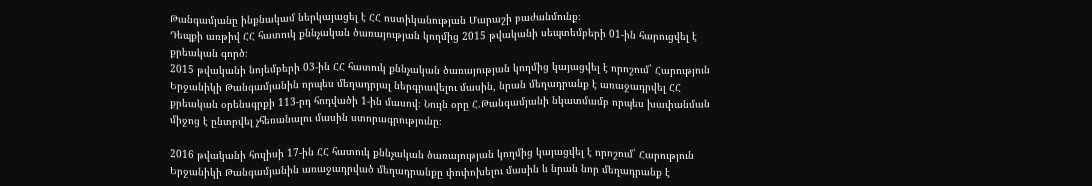Թանգամյանը ինքնակամ ներկայացել է ՀՀ ոստիկանության Մարաշի բաժանմունք։
Դեպքի առթիվ ՀՀ հատուկ քննչական ծառայության կողմից 2015 թվականի սեպտեմբերի 01-ին հարուցվել է քրեական գործ։
2015 թվականի նոյեմբերի 03-ին ՀՀ հատուկ քննչական ծառայության կողմից կայացվել է որոշում` Հարություն Երջանիկի Թանգամյանին որպես մեղադրյալ ներգրավելու մասին, նրան մեղադրանք է առաջադրվել ՀՀ քրեական օրենսգրքի 113-րդ հոդվածի 1-ին մասով։ Նույն օրը Հ.Թանգամյանի նկատմամբ որպես խափանման միջոց է ընտրվել չհեռանալու մասին ստորագրությունը։

2016 թվականի հուլիսի 17-ին ՀՀ հատուկ քննչական ծառայության կողմից կայացվել է որոշում` Հարություն Երջանիկի Թանգամյանին առաջադրված մեղադրանքը փոփոխելու մասին և նրան նոր մեղադրանք է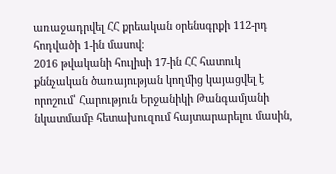առաջադրվել ՀՀ քրեական օրենսգրքի 112-րդ հոդվածի 1-ին մասով։
2016 թվականի հուլիսի 17-ին ՀՀ հատուկ քննչական ծառայության կողմից կայացվել է որոշում՝ Հարություն Երջանիկի Թանգամյանի նկատմամբ հետախուզում հայտարարելու մասին,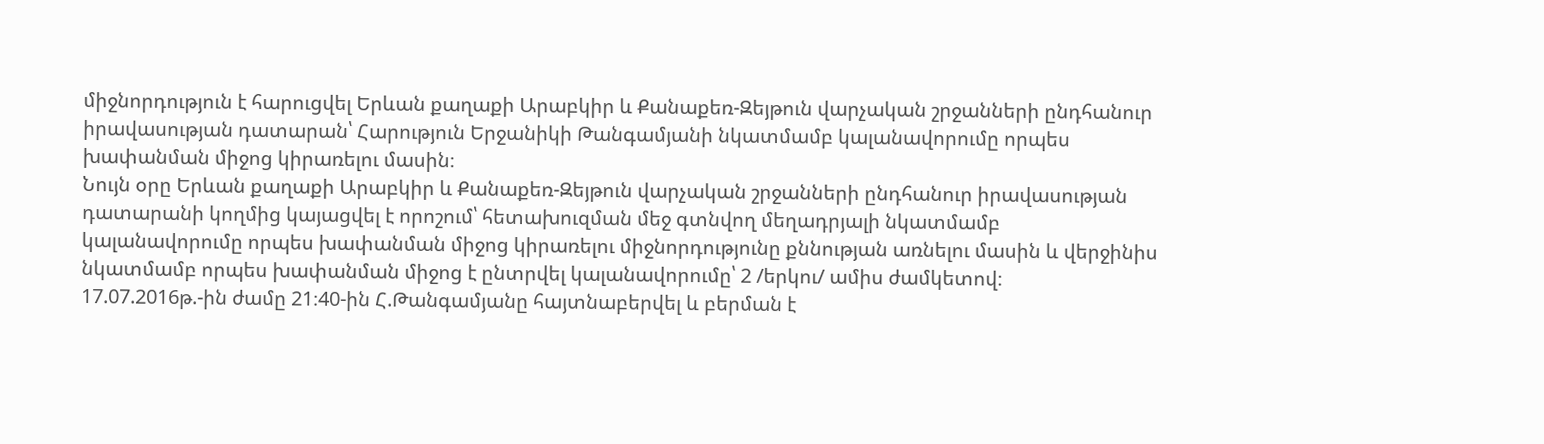միջնորդություն է հարուցվել Երևան քաղաքի Արաբկիր և Քանաքեռ-Զեյթուն վարչական շրջանների ընդհանուր իրավասության դատարան՝ Հարություն Երջանիկի Թանգամյանի նկատմամբ կալանավորումը որպես խափանման միջոց կիրառելու մասին։
Նույն օրը Երևան քաղաքի Արաբկիր և Քանաքեռ-Զեյթուն վարչական շրջանների ընդհանուր իրավասության դատարանի կողմից կայացվել է որոշում՝ հետախուզման մեջ գտնվող մեղադրյալի նկատմամբ կալանավորումը որպես խափանման միջոց կիրառելու միջնորդությունը քննության առնելու մասին և վերջինիս նկատմամբ որպես խափանման միջոց է ընտրվել կալանավորումը՝ 2 /երկու/ ամիս ժամկետով։
17.07.2016թ.-ին ժամը 21։40-ին Հ.Թանգամյանը հայտնաբերվել և բերման է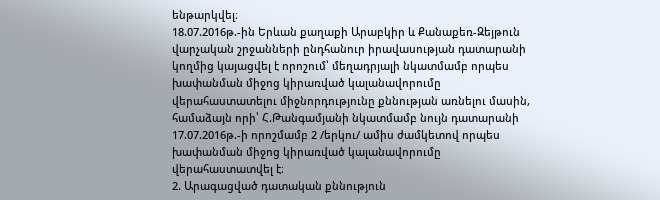ենթարկվել։
18.07.2016թ.-ին Երևան քաղաքի Արաբկիր և Քանաքեռ-Զեյթուն վարչական շրջանների ընդհանուր իրավասության դատարանի կողմից կայացվել է որոշում՝ մեղադրյալի նկատմամբ որպես խափանման միջոց կիրառված կալանավորումը վերահաստատելու միջնորդությունը քննության առնելու մասին, համաձայն որի՝ Հ.Թանգամյանի նկատմամբ նույն դատարանի 17.07.2016թ.-ի որոշմամբ 2 /երկու/ ամիս ժամկետով որպես խափանման միջոց կիրառված կալանավորումը վերահաստատվել է։
2. Արագացված դատական քննություն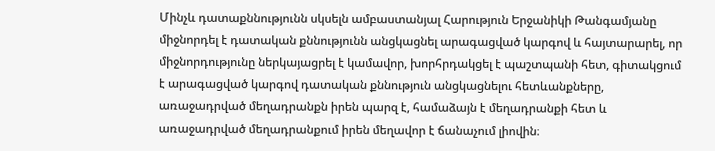Մինչև դատաքննությունն սկսելն ամբաստանյալ Հարություն Երջանիկի Թանգամյանը միջնորդել է դատական քննությունն անցկացնել արագացված կարգով և հայտարարել, որ միջնորդությունը ներկայացրել է կամավոր, խորհրդակցել է պաշտպանի հետ, գիտակցում է արագացված կարգով դատական քննություն անցկացնելու հետևանքները, առաջադրված մեղադրանքն իրեն պարզ է, համաձայն է մեղադրանքի հետ և առաջադրված մեղադրանքում իրեն մեղավոր է ճանաչում լիովին։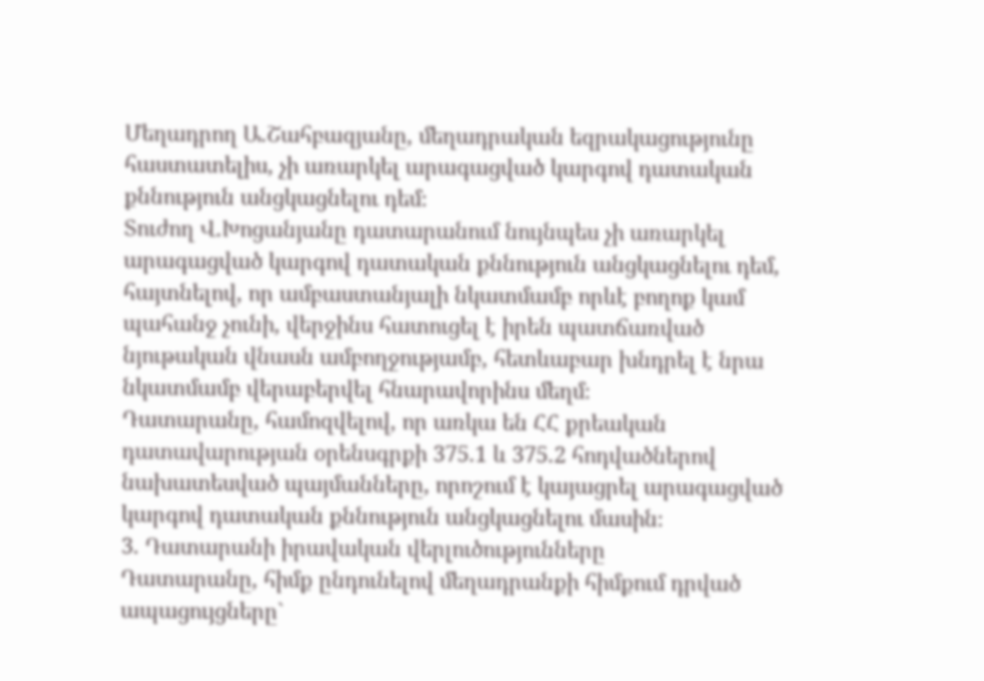Մեղադրող Ա.Շահբազյանը, մեղադրական եզրակացությունը հաստատելիս, չի առարկել արագացված կարգով դատական քննություն անցկացնելու դեմ։
Տուժող Վ.Խոցանյանը դատարանում նույնպես չի առարկել արագացված կարգով դատական քննություն անցկացնելու դեմ, հայտնելով, որ ամբաստանյալի նկատմամբ որևէ բողոք կամ պահանջ չունի, վերջինս հատուցել է իրեն պատճառված նյութական վնասն ամբողջությամբ, հետևաբար խնդրել է նրա նկատմամբ վերաբերվել հնարավորինս մեղմ։
Դատարանը, համոզվելով, որ առկա են ՀՀ քրեական դատավարության օրենսգրքի 375.1 և 375.2 հոդվածներով նախատեսված պայմանները, որոշում է կայացրել արագացված կարգով դատական քննություն անցկացնելու մասին։
3. Դատարանի իրավական վերլուծությունները
Դատարանը, հիմք ընդունելով մեղադրանքի հիմքում դրված ապացույցները`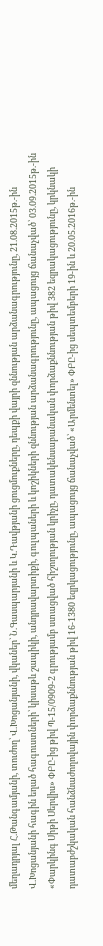մեղադրյալ Հ.Թանգամյանի, տուժող՝ Վ.Խոցանյանի, վկաներ` Ն.Գասպարյանի և Կ.Դավթյանի ցուցմուքները, դեպքի վայրի զննության արձանագրությունը, 21.08.2015թ.-ին Վ.Խոցանյանի հագին եղած հագուստների՝ կիսաթև շապիկի, անդրավարտիքի, գուլպաների և կոշիկների զննության արձանագրությունը, ապացույց ճանաչված՝ 03.09.2015թ.-ին «Փարկինգ Սիթի Սերվիս» ՓԲԸ-ից թիվ Պ-15/0909-2 գրությամբ ստացված հիշողության կրիչը, դատակենսաբանական փորձաքննության թիվ 382 եզրակացությունը, կրկնակի դատաբժշկական հանձնաժողովային փորձաքննության թիվ 16-1380 եզրկացությունը, ապացույց ճանաչված՝ «Արմենտել» ՓԲԸ-ից սեպտեմբերի 19-ին և 20.05.2016թ.-ին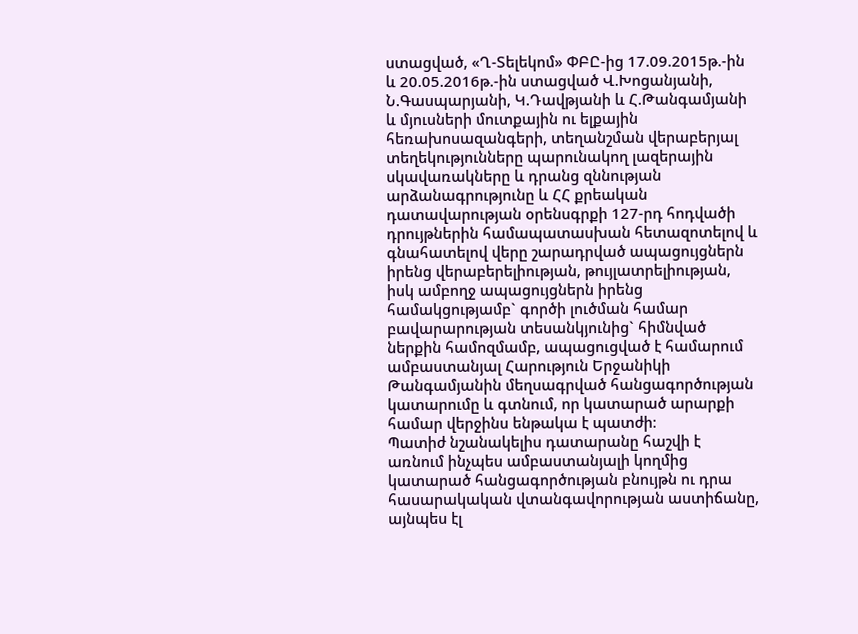ստացված, «Ղ-Տելեկոմ» ՓԲԸ-ից 17.09.2015թ.-ին և 20.05.2016թ.-ին ստացված Վ.Խոցանյանի, Ն.Գասպարյանի, Կ.Դավթյանի և Հ.Թանգամյանի և մյուսների մուտքային ու ելքային հեռախոսազանգերի, տեղանշման վերաբերյալ տեղեկությունները պարունակող լազերային սկավառակները և դրանց զննության արձանագրությունը և ՀՀ քրեական դատավարության օրենսգրքի 127-րդ հոդվածի դրույթներին համապատասխան հետազոտելով և գնահատելով վերը շարադրված ապացույցներն իրենց վերաբերելիության, թույլատրելիության, իսկ ամբողջ ապացույցներն իրենց համակցությամբ` գործի լուծման համար բավարարության տեսանկյունից` հիմնված ներքին համոզմամբ, ապացուցված է համարում ամբաստանյալ Հարություն Երջանիկի Թանգամյանին մեղսագրված հանցագործության կատարումը և գտնում, որ կատարած արարքի համար վերջինս ենթակա է պատժի։
Պատիժ նշանակելիս դատարանը հաշվի է առնում ինչպես ամբաստանյալի կողմից կատարած հանցագործության բնույթն ու դրա հասարակական վտանգավորության աստիճանը, այնպես էլ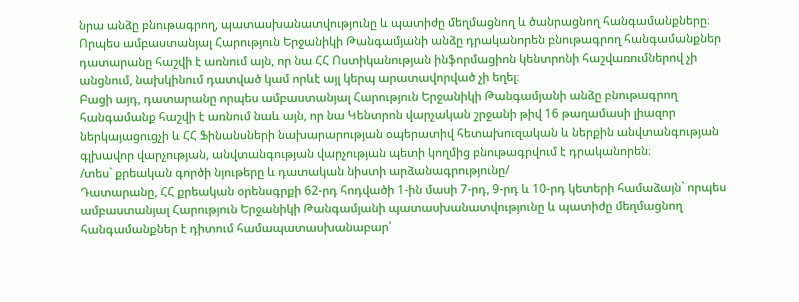նրա անձը բնութագրող, պատասխանատվությունը և պատիժը մեղմացնող և ծանրացնող հանգամանքները։
Որպես ամբաստանյալ Հարություն Երջանիկի Թանգամյանի անձը դրականորեն բնութագրող հանգամանքներ դատարանը հաշվի է առնում այն, որ նա ՀՀ Ոստիկանության ինֆորմացիոն կենտրոնի հաշվառումներով չի անցնում, նախկինում դատված կամ որևէ այլ կերպ արատավորված չի եղել։
Բացի այդ, դատարանը որպես ամբաստանյալ Հարություն Երջանիկի Թանգամյանի անձը բնութագրող հանգամանք հաշվի է առնում նաև այն, որ նա Կենտրոն վարչական շրջանի թիվ 16 թաղամասի լիազոր ներկայացուցչի և ՀՀ Ֆինանսների նախարարության օպերատիվ հետախուզական և ներքին անվտանգության գլխավոր վարչության, անվտանգության վարչության պետի կողմից բնութագրվում է դրականորեն։
/տես` քրեական գործի նյութերը և դատական նիստի արձանագրությունը/
Դատարանը, ՀՀ քրեական օրենսգրքի 62-րդ հոդվածի 1-ին մասի 7-րդ, 9-րդ և 10-րդ կետերի համաձայն` որպես ամբաստանյալ Հարություն Երջանիկի Թանգամյանի պատասխանատվությունը և պատիժը մեղմացնող հանգամանքներ է դիտում համապատասխանաբար՝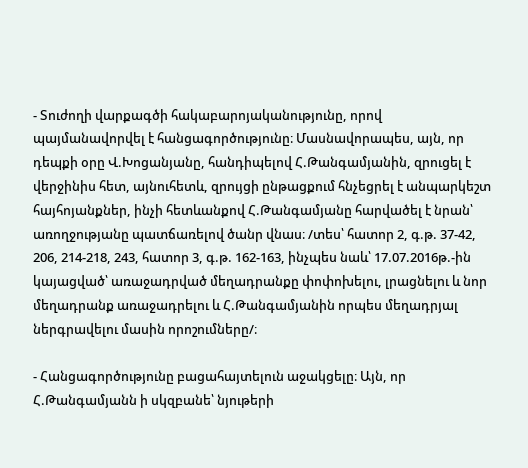- Տուժողի վարքագծի հակաբարոյականությունը, որով պայմանավորվել է հանցագործությունը։ Մասնավորապես, այն, որ դեպքի օրը Վ.Խոցանյանը, հանդիպելով Հ.Թանգամյանին, զրուցել է վերջինիս հետ, այնուհետև, զրույցի ընթացքում հնչեցրել է անպարկեշտ հայհոյանքներ, ինչի հետևանքով Հ.Թանգամյանը հարվածել է նրան՝ առողջությանը պատճառելով ծանր վնաս։ /տես՝ հատոր 2, գ.թ. 37-42, 206, 214-218, 243, հատոր 3, գ.թ. 162-163, ինչպես նաև՝ 17.07.2016թ.-ին կայացված՝ առաջադրված մեղադրանքը փոփոխելու, լրացնելու և նոր մեղադրանք առաջադրելու և Հ.Թանգամյանին որպես մեղադրյալ ներգրավելու մասին որոշումները/։

- Հանցագործությունը բացահայտելուն աջակցելը։ Այն, որ Հ.Թանգամյանն ի սկզբանե՝ նյութերի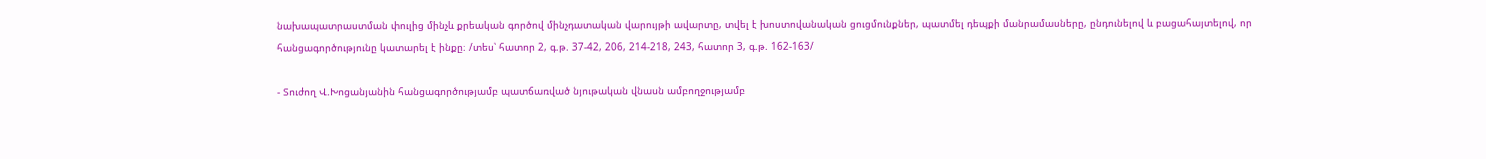նախապատրաստման փուլից մինչև քրեական գործով մինչդատական վարույթի ավարտը, տվել է խոստովանական ցուցմունքներ, պատմել դեպքի մանրամասները, ընդունելով և բացահայտելով, որ հանցագործությունը կատարել է ինքը։ /տես՝ հատոր 2, գ.թ. 37-42, 206, 214-218, 243, հատոր 3, գ.թ. 162-163/

- Տուժող Վ.Խոցանյանին հանցագործությամբ պատճառված նյութական վնասն ամբողջությամբ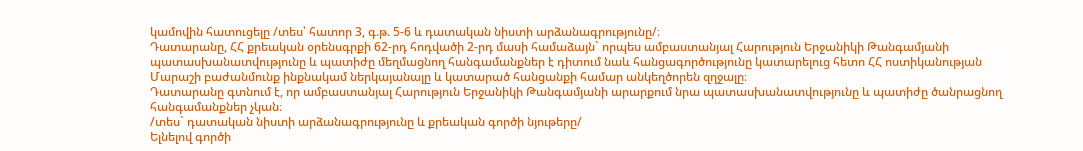կամովին հատուցելը /տես՝ հատոր 3, գ.թ. 5-6 և դատական նիստի արձանագրությունը/։
Դատարանը, ՀՀ քրեական օրենսգրքի 62-րդ հոդվածի 2-րդ մասի համաձայն` որպես ամբաստանյալ Հարություն Երջանիկի Թանգամյանի պատասխանատվությունը և պատիժը մեղմացնող հանգամանքներ է դիտում նաև հանցագործությունը կատարելուց հետո ՀՀ ոստիկանության Մարաշի բաժանմունք ինքնակամ ներկայանալը և կատարած հանցանքի համար անկեղծորեն զղջալը։
Դատարանը գտնում է, որ ամբաստանյալ Հարություն Երջանիկի Թանգամյանի արարքում նրա պատասխանատվությունը և պատիժը ծանրացնող հանգամանքներ չկան։
/տես` դատական նիստի արձանագրությունը և քրեական գործի նյութերը/
Ելնելով գործի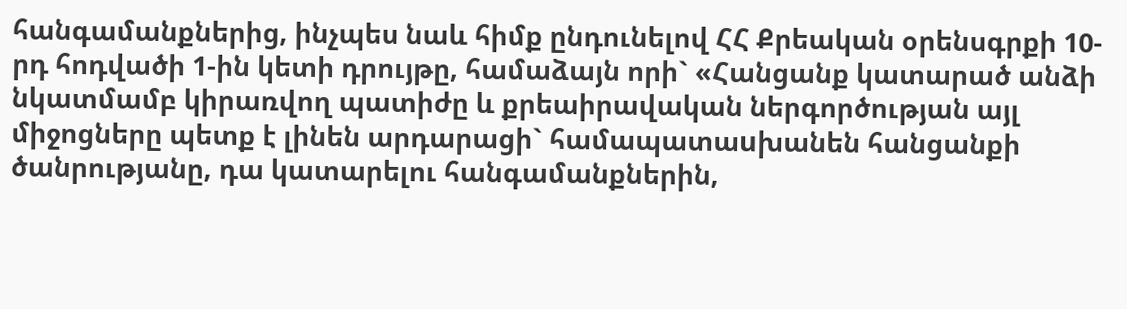հանգամանքներից, ինչպես նաև հիմք ընդունելով ՀՀ Քրեական օրենսգրքի 10-րդ հոդվածի 1-ին կետի դրույթը, համաձայն որի` «Հանցանք կատարած անձի նկատմամբ կիրառվող պատիժը և քրեաիրավական ներգործության այլ միջոցները պետք է լինեն արդարացի` համապատաuխանեն հանցանքի ծանրությանը, դա կատարելու հանգամանքներին,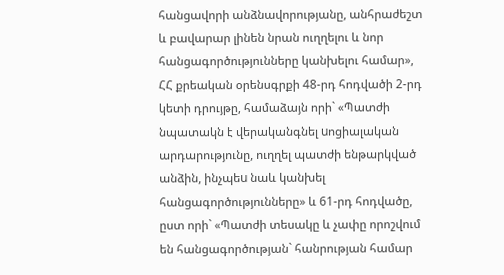հանցավորի անձնավորությանը, անհրաժեշտ և բավարար լինեն նրան ուղղելու և նոր հանցագործությունները կանխելու համար», ՀՀ քրեական օրենսգրքի 48-րդ հոդվածի 2-րդ կետի դրույթը, համաձայն որի` «Պատժի նպատակն է վերականգնել uոցիալական արդարությունը, ուղղել պատժի ենթարկված անձին, ինչպեu նաև կանխել հանցագործությունները» և 61-րդ հոդվածը, ըստ որի` «Պատժի տեսակը և չափը որոշվում են հանցագործության` հանրության համար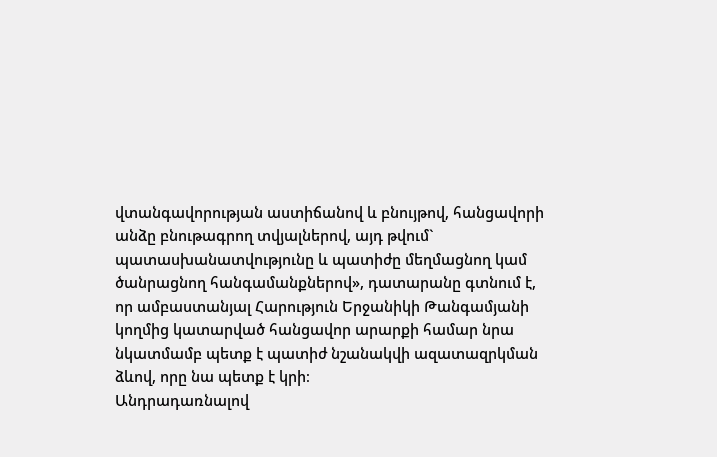վտանգավորության աստիճանով և բնույթով, հանցավորի անձը բնութագրող տվյալներով, այդ թվում` պատասխանատվությունը և պատիժը մեղմացնող կամ ծանրացնող հանգամանքներով», դատարանը գտնում է, որ ամբաստանյալ Հարություն Երջանիկի Թանգամյանի կողմից կատարված հանցավոր արարքի համար նրա նկատմամբ պետք է պատիժ նշանակվի ազատազրկման ձևով, որը նա պետք է կրի։
Անդրադառնալով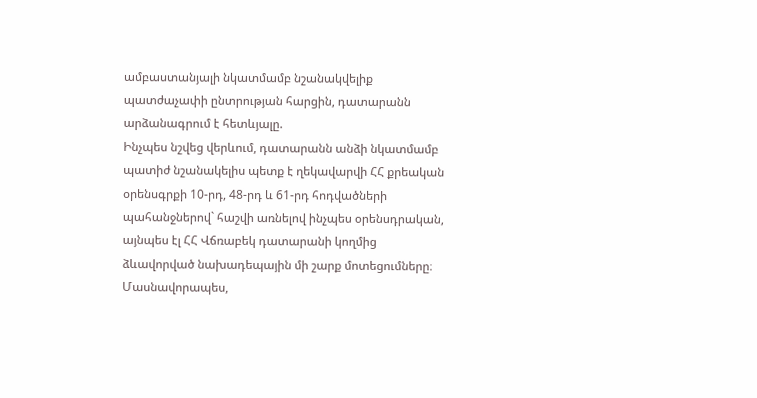ամբաստանյալի նկատմամբ նշանակվելիք պատժաչափի ընտրության հարցին, դատարանն արձանագրում է հետևյալը.
Ինչպես նշվեց վերևում, դատարանն անձի նկատմամբ պատիժ նշանակելիս պետք է ղեկավարվի ՀՀ քրեական օրենսգրքի 10-րդ, 48-րդ և 61-րդ հոդվածների պահանջներով` հաշվի առնելով ինչպես օրենսդրական, այնպես էլ ՀՀ Վճռաբեկ դատարանի կողմից ձևավորված նախադեպային մի շարք մոտեցումները։
Մասնավորապես,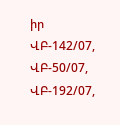իր ՎԲ-142/07, ՎԲ-50/07, ՎԲ-192/07,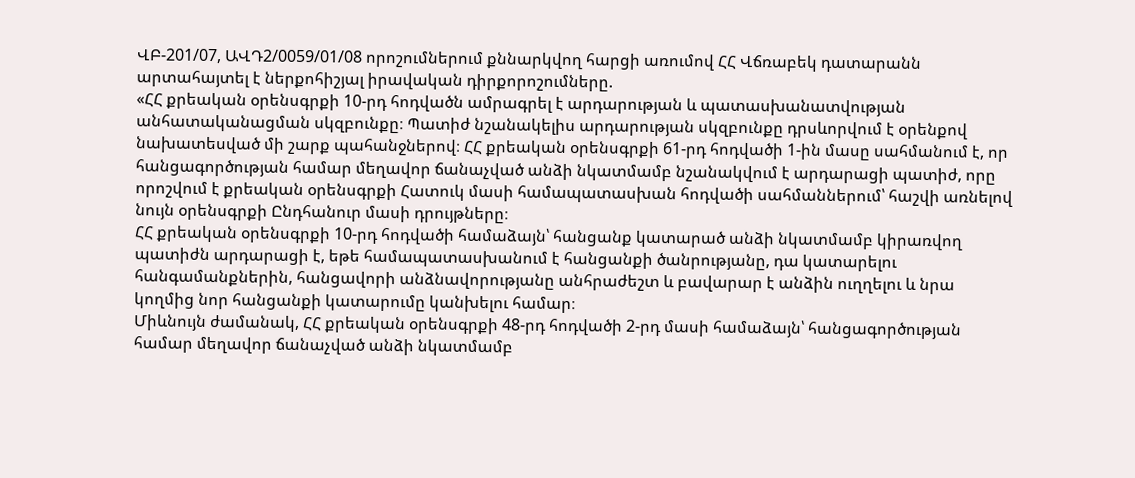ՎԲ-201/07, ԱՎԴ2/0059/01/08 որոշումներում քննարկվող հարցի առումով ՀՀ Վճռաբեկ դատարանն արտահայտել է ներքոհիշյալ իրավական դիրքորոշումները.
«ՀՀ քրեական օրենսգրքի 10-րդ հոդվածն ամրագրել է արդարության և պատասխանատվության անհատականացման սկզբունքը։ Պատիժ նշանակելիս արդարության սկզբունքը դրսևորվում է օրենքով նախատեսված մի շարք պահանջներով։ ՀՀ քրեական օրենսգրքի 61-րդ հոդվածի 1-ին մասը սահմանում է, որ հանցագործության համար մեղավոր ճանաչված անձի նկատմամբ նշանակվում է արդարացի պատիժ, որը որոշվում է քրեական օրենսգրքի Հատուկ մասի համապատասխան հոդվածի սահմաններում՝ հաշվի առնելով նույն օրենսգրքի Ընդհանուր մասի դրույթները։
ՀՀ քրեական օրենսգրքի 10-րդ հոդվածի համաձայն՝ հանցանք կատարած անձի նկատմամբ կիրառվող պատիժն արդարացի է, եթե համապատասխանում է հանցանքի ծանրությանը, դա կատարելու հանգամանքներին, հանցավորի անձնավորությանը անհրաժեշտ և բավարար է անձին ուղղելու և նրա կողմից նոր հանցանքի կատարումը կանխելու համար։
Միևնույն ժամանակ, ՀՀ քրեական օրենսգրքի 48-րդ հոդվածի 2-րդ մասի համաձայն՝ հանցագործության համար մեղավոր ճանաչված անձի նկատմամբ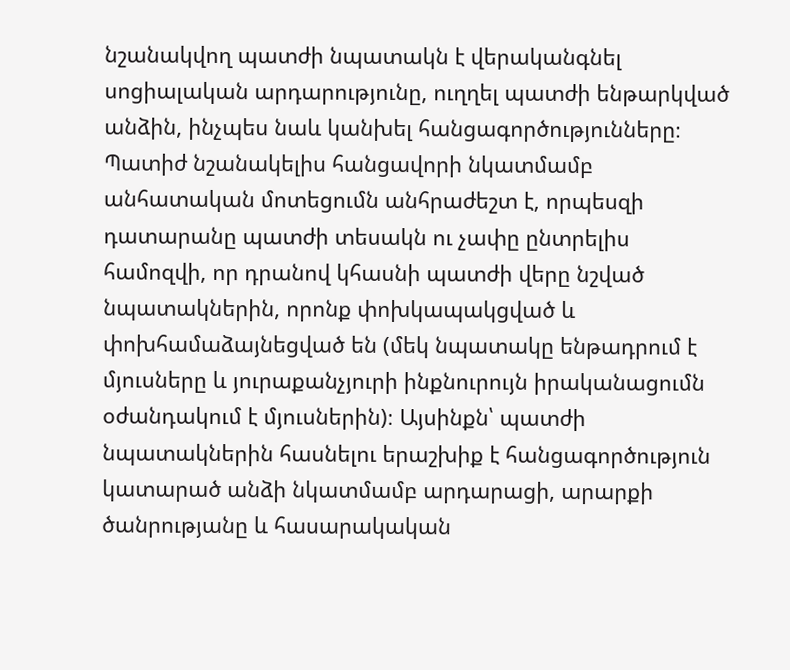նշանակվող պատժի նպատակն է վերականգնել սոցիալական արդարությունը, ուղղել պատժի ենթարկված անձին, ինչպես նաև կանխել հանցագործությունները։
Պատիժ նշանակելիս հանցավորի նկատմամբ անհատական մոտեցումն անհրաժեշտ է, որպեսզի դատարանը պատժի տեսակն ու չափը ընտրելիս համոզվի, որ դրանով կհասնի պատժի վերը նշված նպատակներին, որոնք փոխկապակցված և փոխհամաձայնեցված են (մեկ նպատակը ենթադրում է մյուսները և յուրաքանչյուրի ինքնուրույն իրականացումն օժանդակում է մյուսներին)։ Այսինքն՝ պատժի նպատակներին հասնելու երաշխիք է հանցագործություն կատարած անձի նկատմամբ արդարացի, արարքի ծանրությանը և հասարակական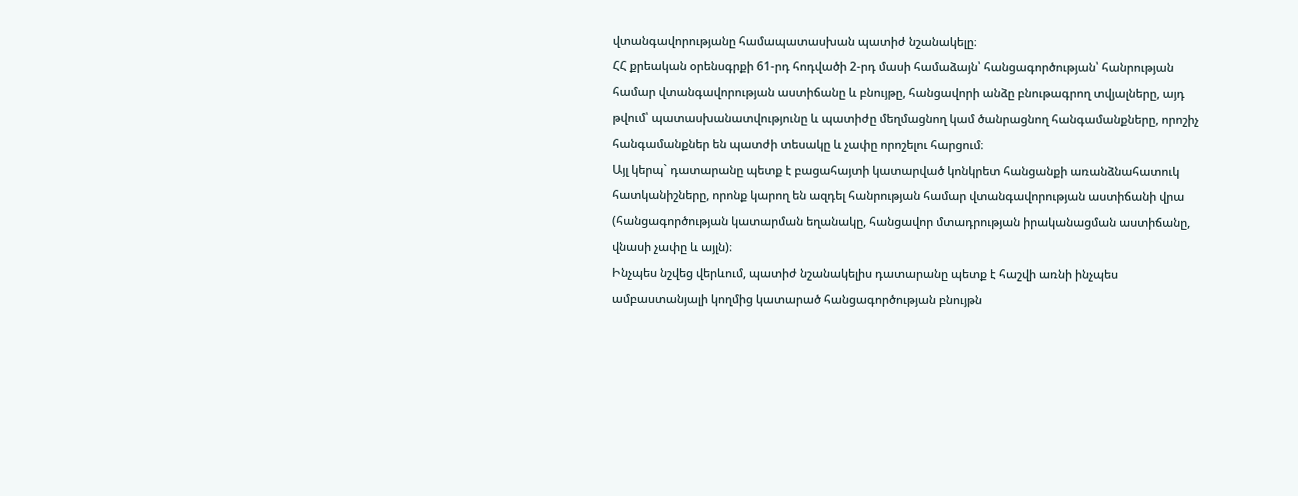վտանգավորությանը համապատասխան պատիժ նշանակելը։
ՀՀ քրեական օրենսգրքի 61-րդ հոդվածի 2-րդ մասի համաձայն՝ հանցագործության՝ հանրության համար վտանգավորության աստիճանը և բնույթը, հանցավորի անձը բնութագրող տվյալները, այդ թվում՝ պատասխանատվությունը և պատիժը մեղմացնող կամ ծանրացնող հանգամանքները, որոշիչ հանգամանքներ են պատժի տեսակը և չափը որոշելու հարցում։
Այլ կերպ` դատարանը պետք է բացահայտի կատարված կոնկրետ հանցանքի առանձնահատուկ հատկանիշները, որոնք կարող են ազդել հանրության համար վտանգավորության աստիճանի վրա (հանցագործության կատարման եղանակը, հանցավոր մտադրության իրականացման աստիճանը, վնասի չափը և այլն)։
Ինչպես նշվեց վերևում, պատիժ նշանակելիս դատարանը պետք է հաշվի առնի ինչպես ամբաստանյալի կողմից կատարած հանցագործության բնույթն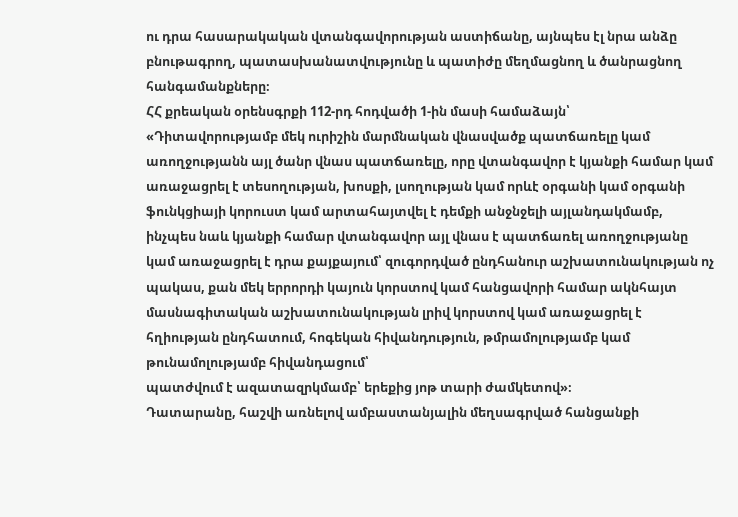ու դրա հասարակական վտանգավորության աստիճանը, այնպես էլ նրա անձը բնութագրող, պատասխանատվությունը և պատիժը մեղմացնող և ծանրացնող հանգամանքները։
ՀՀ քրեական օրենսգրքի 112-րդ հոդվածի 1-ին մասի համաձայն՝
«Դիտավորությամբ մեկ ուրիշին մարմնական վնասվածք պատճառելը կամ առողջությանն այլ ծանր վնաս պատճառելը, որը վտանգավոր է կյանքի համար կամ առաջացրել է տեսողության, խոսքի, լսողության կամ որևէ օրգանի կամ օրգանի ֆունկցիայի կորուստ կամ արտահայտվել է դեմքի անջնջելի այլանդակմամբ, ինչպես նաև կյանքի համար վտանգավոր այլ վնաս է պատճառել առողջությանը կամ առաջացրել է դրա քայքայում՝ զուգորդված ընդհանուր աշխատունակության ոչ պակաս, քան մեկ երրորդի կայուն կորստով կամ հանցավորի համար ակնհայտ մասնագիտական աշխատունակության լրիվ կորստով կամ առաջացրել է հղիության ընդհատում, հոգեկան հիվանդություն, թմրամոլությամբ կամ թունամոլությամբ հիվանդացում՝
պատժվում է ազատազրկմամբ՝ երեքից յոթ տարի ժամկետով»։
Դատարանը, հաշվի առնելով ամբաստանյալին մեղսագրված հանցանքի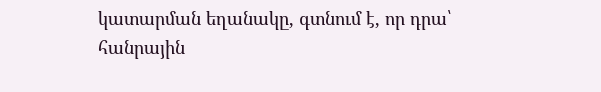կատարման եղանակը, գտնում է, որ դրա՝ հանրային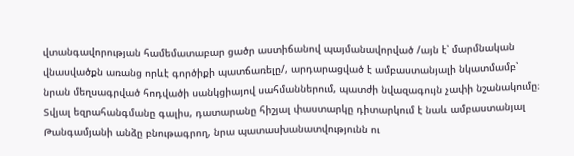վտանգավորության համեմատաբար ցածր աստիճանով պայմանավորված /այն է՝ մարմնական վնասվածքն առանց որևէ գործիքի պատճառելը/, արդարացված է ամբաստանյալի նկատմամբ՝ նրան մեղսագրված հոդվածի սանկցիայով սահմաններում, պատժի նվազագույն չափի նշանակումը։
Տվյալ եզրահանգմանը գալիս, դատարանը հիշյալ փաստարկը դիտարկում է նաև ամբաստանյալ Թանգամյանի անձը բնութագրող, նրա պատասխանատվությունն ու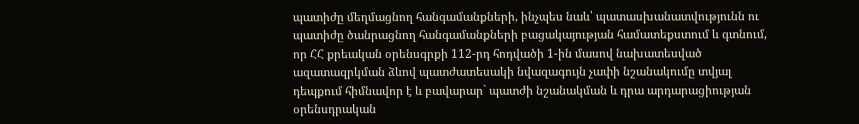պատիժը մեղմացնող հանգամանքների, ինչպես նաև՝ պատասխանատվությունն ու պատիժը ծանրացնող հանգամանքների բացակայության համատեքստում և գտնում, որ ՀՀ քրեական օրենսգրքի 112-րդ հոդվածի 1-ին մասով նախատեսված ազատազրկման ձևով պատժատեսակի նվազագույն չափի նշանակումը տվյալ դեպքում հիմնավոր է և բավարար` պատժի նշանակման և դրա արդարացիության օրենսդրական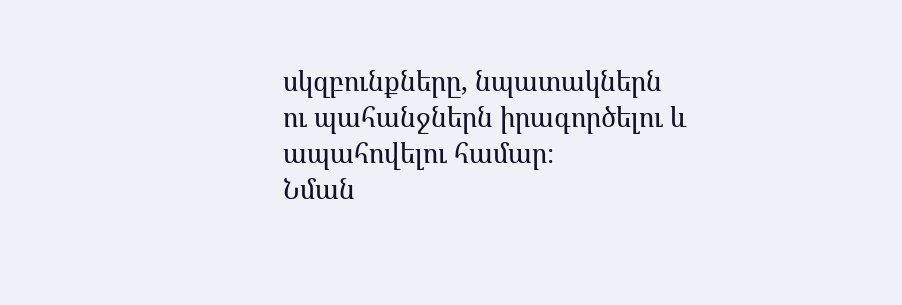սկզբունքները, նպատակներն ու պահանջներն իրագործելու և ապահովելու համար։
Նման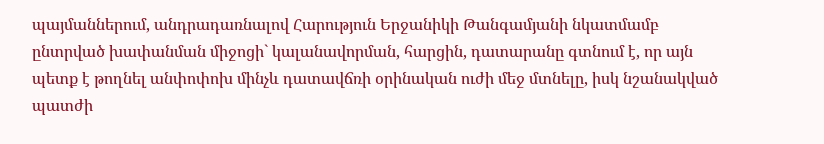պայմաններում, անդրադառնալով Հարություն Երջանիկի Թանգամյանի նկատմամբ ընտրված խափանման միջոցի` կալանավորման, հարցին, դատարանը գտնում է, որ այն պետք է թողնել անփոփոխ մինչև դատավճռի օրինական ուժի մեջ մտնելը, իսկ նշանակված պատժի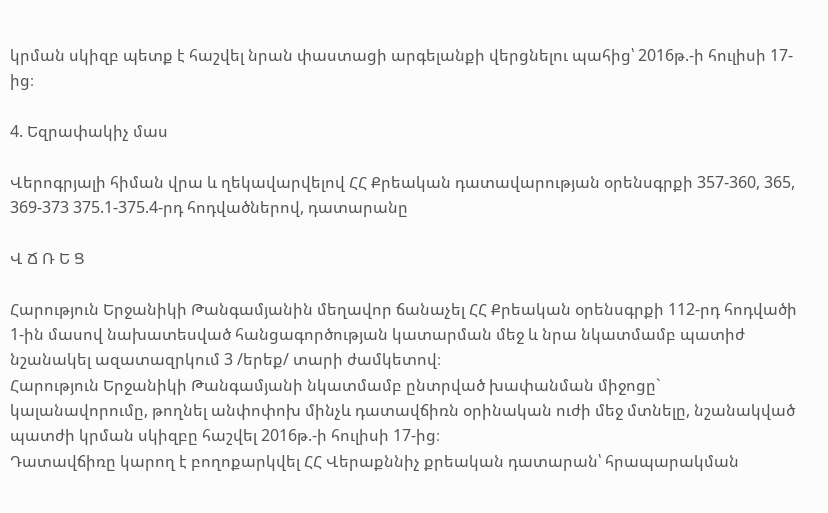կրման սկիզբ պետք է հաշվել նրան փաստացի արգելանքի վերցնելու պահից՝ 2016թ.-ի հուլիսի 17-ից։

4. Եզրափակիչ մաս

Վերոգրյալի հիման վրա և ղեկավարվելով ՀՀ Քրեական դատավարության օրենսգրքի 357-360, 365, 369-373 375.1-375.4-րդ հոդվածներով, դատարանը

Վ Ճ Ռ Ե Ց

Հարություն Երջանիկի Թանգամյանին մեղավոր ճանաչել ՀՀ Քրեական օրենսգրքի 112-րդ հոդվածի 1-ին մասով նախատեսված հանցագործության կատարման մեջ և նրա նկատմամբ պատիժ նշանակել ազատազրկում 3 /երեք/ տարի ժամկետով։
Հարություն Երջանիկի Թանգամյանի նկատմամբ ընտրված խափանման միջոցը` կալանավորումը, թողնել անփոփոխ մինչև դատավճիռն օրինական ուժի մեջ մտնելը, նշանակված պատժի կրման սկիզբը հաշվել 2016թ.-ի հուլիսի 17-ից։
Դատավճիռը կարող է բողոքարկվել ՀՀ Վերաքննիչ քրեական դատարան՝ հրապարակման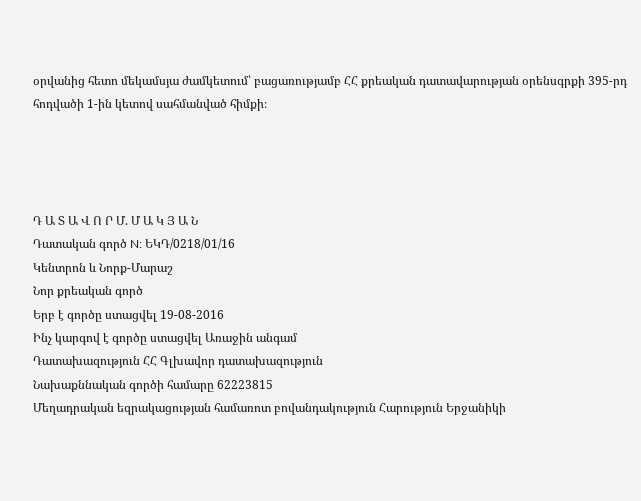օրվանից հետո մեկամսյա ժամկետում՝ բացառությամբ ՀՀ քրեական դատավարության օրենսգրքի 395-րդ հոդվածի 1-ին կետով սահմանված հիմքի։




Դ Ա Տ Ա Վ Ո Ր Մ. Մ Ա Կ Յ Ա Ն
Դատական գործ N: ԵԿԴ/0218/01/16
Կենտրոն և Նորք-Մարաշ
Նոր քրեական գործ
Երբ է գործը ստացվել 19-08-2016
Ինչ կարգով է գործը ստացվել Առաջին անգամ
Դատախազություն ՀՀ Գլխավոր դատախազություն
Նախաքննական գործի համարը 62223815
Մեղադրական եզրակացության համառոտ բովանդակություն Հարություն Երջանիկի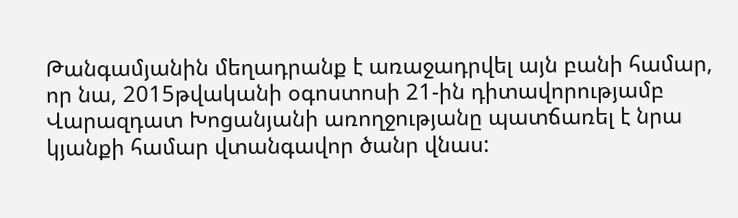Թանգամյանին մեղադրանք է առաջադրվել այն բանի համար, որ նա, 2015թվականի օգոստոսի 21-ին դիտավորությամբ Վարազդատ Խոցանյանի առողջությանը պատճառել է նրա կյանքի համար վտանգավոր ծանր վնաս: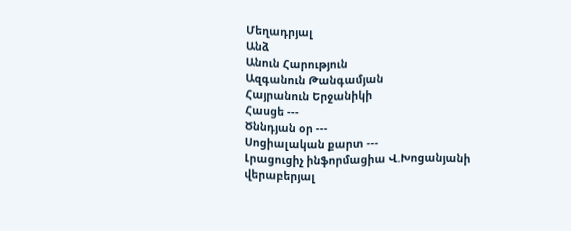Մեղադրյալ
Անձ
Անուն Հարություն
Ազգանուն Թանգամյան
Հայրանուն Երջանիկի
Հասցե ---
Ծննդյան օր ---
Սոցիալական քարտ ---
Լրացուցիչ ինֆորմացիա Վ.Խոցանյանի վերաբերյալ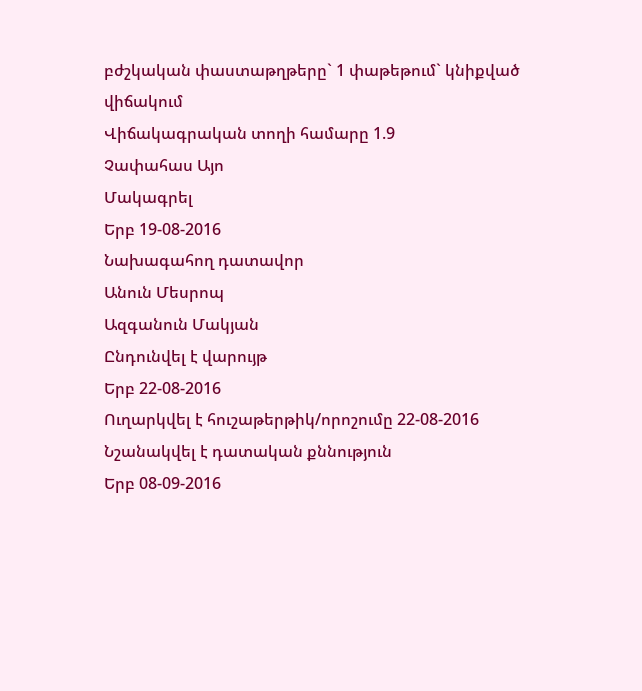բժշկական փաստաթղթերը` 1 փաթեթում` կնիքված վիճակում
Վիճակագրական տողի համարը 1.9
Չափահաս Այո
Մակագրել
Երբ 19-08-2016
Նախագահող դատավոր
Անուն Մեսրոպ
Ազգանուն Մակյան
Ընդունվել է վարույթ
Երբ 22-08-2016
Ուղարկվել է հուշաթերթիկ/որոշումը 22-08-2016
Նշանակվել է դատական քննություն
Երբ 08-09-2016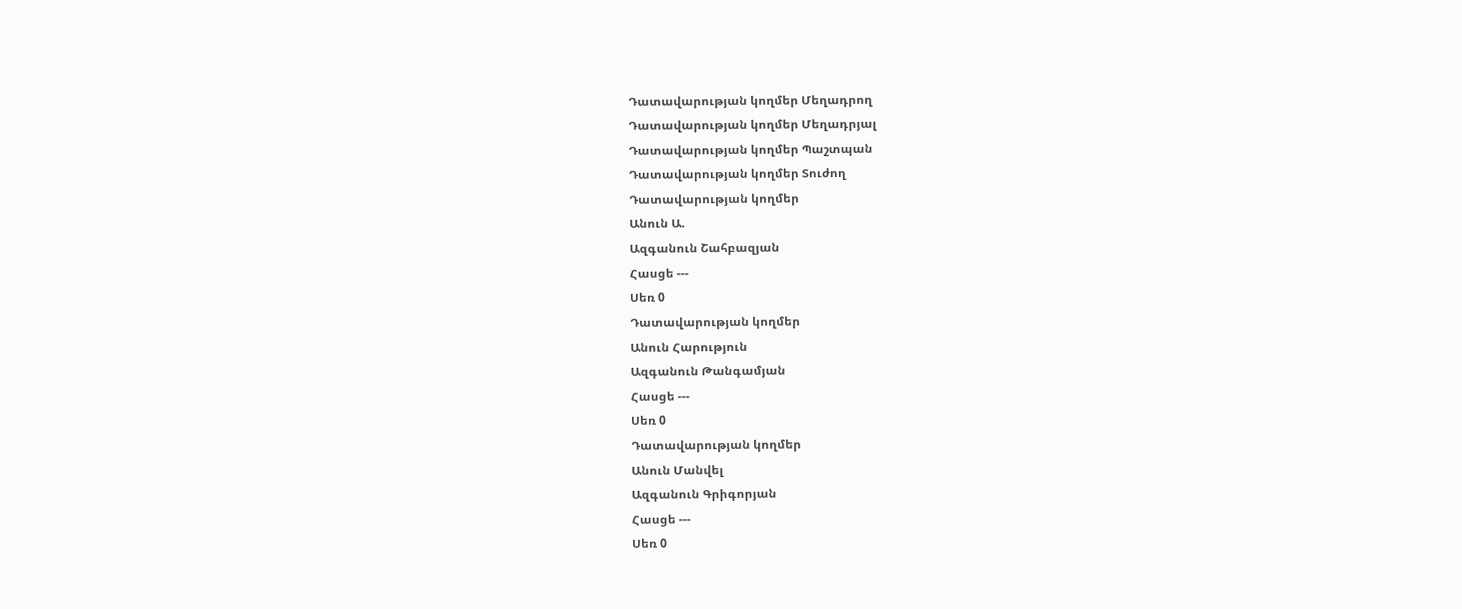Դատավարության կողմեր Մեղադրող
Դատավարության կողմեր Մեղադրյալ
Դատավարության կողմեր Պաշտպան
Դատավարության կողմեր Տուժող
Դատավարության կողմեր
Անուն Ա.
Ազգանուն Շահբազյան
Հասցե ---
Սեռ 0
Դատավարության կողմեր
Անուն Հարություն
Ազգանուն Թանգամյան
Հասցե ---
Սեռ 0
Դատավարության կողմեր
Անուն Մանվել
Ազգանուն Գրիգորյան
Հասցե ---
Սեռ 0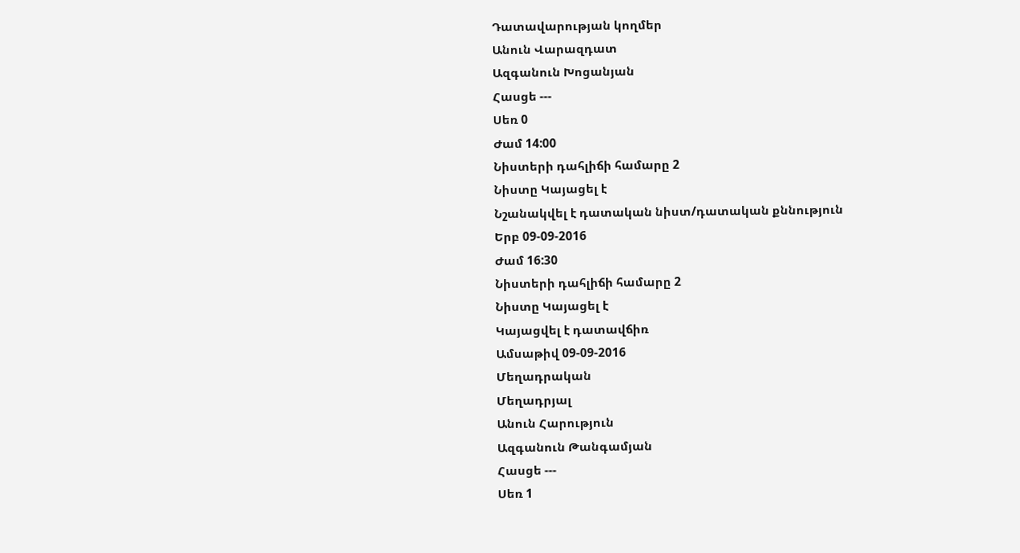Դատավարության կողմեր
Անուն Վարազդատ
Ազգանուն Խոցանյան
Հասցե ---
Սեռ 0
Ժամ 14:00
Նիստերի դահլիճի համարը 2
Նիստը Կայացել է
Նշանակվել է դատական նիստ/դատական քննություն
Երբ 09-09-2016
Ժամ 16:30
Նիստերի դահլիճի համարը 2
Նիստը Կայացել է
Կայացվել է դատավճիռ
Ամսաթիվ 09-09-2016
Մեղադրական
Մեղադրյալ
Անուն Հարություն
Ազգանուն Թանգամյան
Հասցե ---
Սեռ 1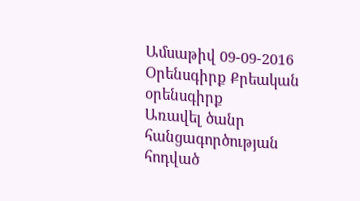Ամսաթիվ 09-09-2016
Օրենսգիրք Քրեական օրենսգիրք
Առավել ծանր հանցագործության հոդված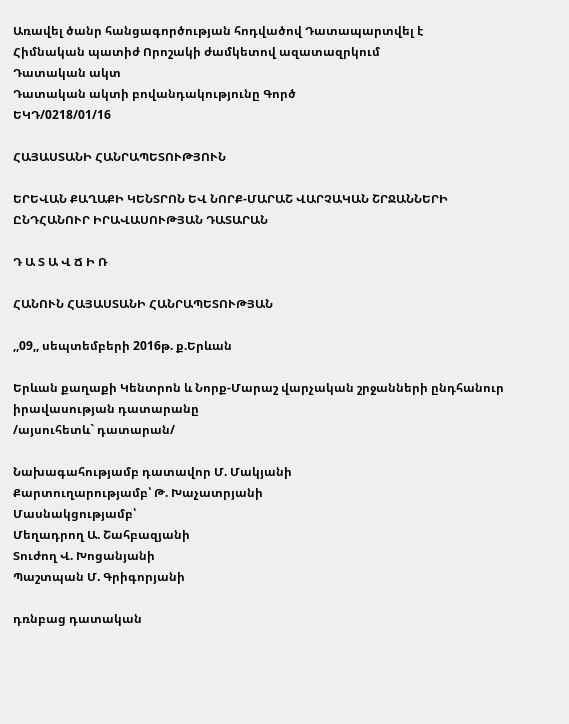Առավել ծանր հանցագործության հոդվածով Դատապարտվել է
Հիմնական պատիժ Որոշակի ժամկետով ազատազրկում
Դատական ակտ
Դատական ակտի բովանդակությունը Գործ
ԵԿԴ/0218/01/16

ՀԱՅԱՍՏԱՆԻ ՀԱՆՐԱՊԵՏՈՒԹՅՈՒՆ

ԵՐԵՎԱՆ ՔԱՂԱՔԻ ԿԵՆՏՐՈՆ ԵՎ ՆՈՐՔ-ՄԱՐԱՇ ՎԱՐՉԱԿԱՆ ՇՐՋԱՆՆԵՐԻ ԸՆԴՀԱՆՈՒՐ ԻՐԱՎԱՍՈՒԹՅԱՆ ԴԱՏԱՐԱՆ

Դ Ա Տ Ա Վ Ճ Ի Ռ

ՀԱՆՈՒՆ ՀԱՅԱՍՏԱՆԻ ՀԱՆՐԱՊԵՏՈՒԹՅԱՆ

,,09,, սեպտեմբերի 2016թ. ք.Երևան

Երևան քաղաքի Կենտրոն և Նորք-Մարաշ վարչական շրջանների ընդհանուր իրավասության դատարանը
/այսուհետև` դատարան/

Նախագահությամբ դատավոր Մ. Մակյանի
Քարտուղարությամբ՝ Թ. Խաչատրյանի
Մասնակցությամբ՝
Մեղադրող Ա. Շահբազյանի
Տուժող Վ. Խոցանյանի
Պաշտպան Մ. Գրիգորյանի

դռնբաց դատական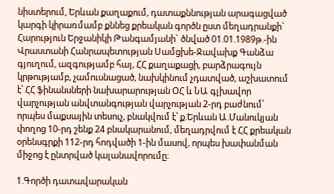նիստերում, Երևան քաղաքում, դատաքննության արագացված կարգի կիրառմամբ քննեց քրեական գործն ըստ մեղադրանքի`
Հարություն Երջանիկի Թանգամյանի` ծնված 01.01.1989թ.-ին Վրաստանի Հանրապետության Սամցխե-Ջավախք Գանձա գյուղում, ազգությամբ հայ, ՀՀ քաղաքացի, բարձրագույն կրթությամբ, չամուսնացած, նախկինում չդատված, աշխատում է՝ ՀՀ ֆինանսների նախարարության ՕՀ և ՆԱ գլխավոր վարչության անվտանգության վարչության 2-րդ բաժնում՝ որպես մաքսային տեսուչ, բնակվում է՝ ք.Երևան Ա.Մանուկյան փողոց 10-րդ շենք 24 բնակարանում, մեղադրվում է ՀՀ քրեական օրենսգրքի 112-րդ հոդվածի 1-ին մասով, որպես խափանման միջոց է ընտրված կալանավորումը։

1.Գործի դատավարական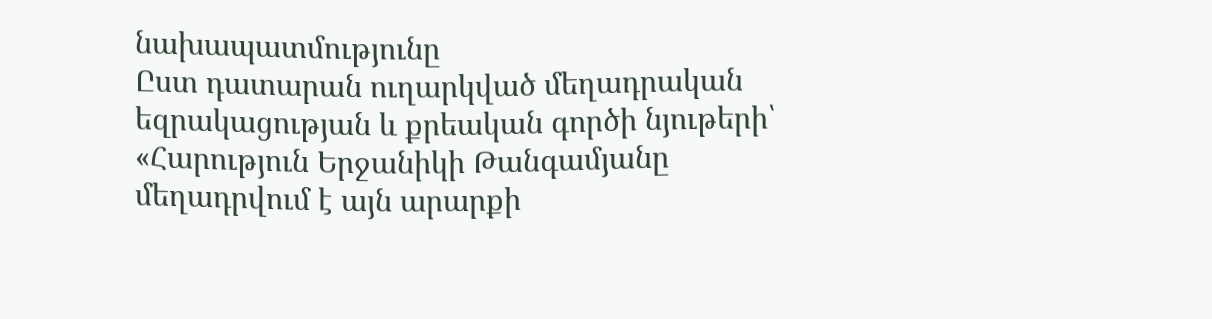նախապատմությունը
Ըստ դատարան ուղարկված մեղադրական եզրակացության և քրեական գործի նյութերի՝
«Հարություն Երջանիկի Թանգամյանը մեղադրվում է այն արարքի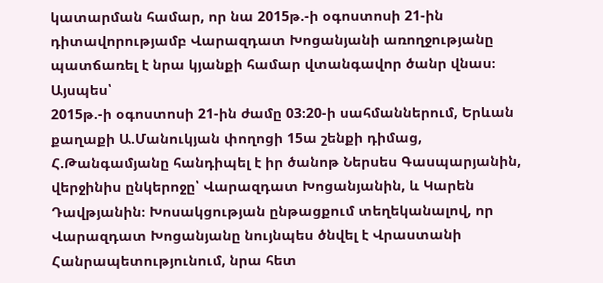կատարման համար, որ նա 2015թ.-ի օգոստոսի 21-ին դիտավորությամբ Վարազդատ Խոցանյանի առողջությանը պատճառել է նրա կյանքի համար վտանգավոր ծանր վնաս։
Այսպես՝
2015թ.-ի օգոստոսի 21-ին ժամը 03։20-ի սահմաններում, Երևան քաղաքի Ա.Մանուկյան փողոցի 15ա շենքի դիմաց, Հ.Թանգամյանը հանդիպել է իր ծանոթ Ներսես Գասպարյանին, վերջինիս ընկերոջը՝ Վարազդատ Խոցանյանին, և Կարեն Դավթյանին։ Խոսակցության ընթացքում տեղեկանալով, որ Վարազդատ Խոցանյանը նույնպես ծնվել է Վրաստանի Հանրապետությունում, նրա հետ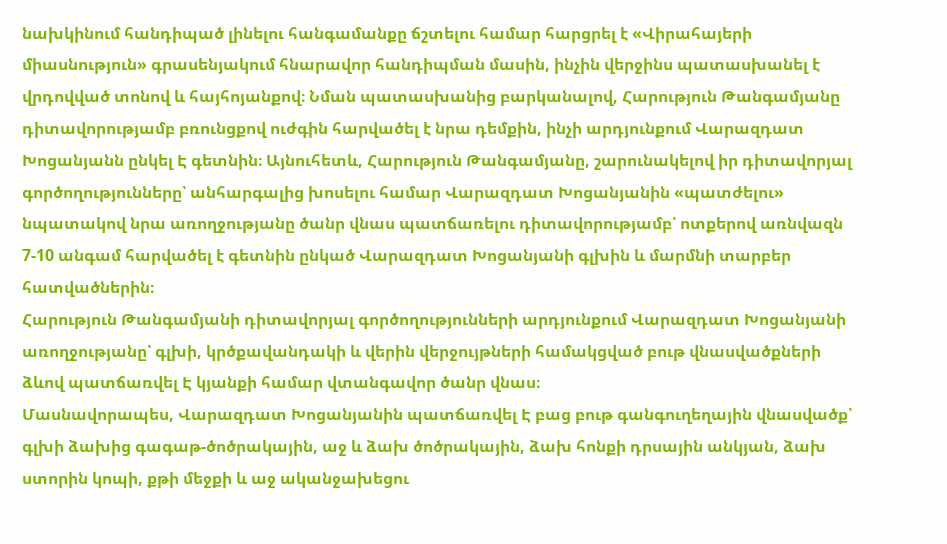նախկինում հանդիպած լինելու հանգամանքը ճշտելու համար հարցրել է «Վիրահայերի միասնություն» գրասենյակում հնարավոր հանդիպման մասին, ինչին վերջինս պատասխանել է վրդովված տոնով և հայհոյանքով։ Նման պատասխանից բարկանալով, Հարություն Թանգամյանը դիտավորությամբ բռունցքով ուժգին հարվածել է նրա դեմքին, ինչի արդյունքում Վարազդատ Խոցանյանն ընկել Է գետնին։ Այնուհետև, Հարություն Թանգամյանը, շարունակելով իր դիտավորյալ գործողությունները՝ անհարգալից խոսելու համար Վարազդատ Խոցանյանին «պատժելու» նպատակով նրա առողջությանը ծանր վնաս պատճառելու դիտավորությամբ՝ ոտքերով առնվազն 7-10 անգամ հարվածել է գետնին ընկած Վարազդատ Խոցանյանի գլխին և մարմնի տարբեր հատվածներին։
Հարություն Թանգամյանի դիտավորյալ գործողությունների արդյունքում Վարազդատ Խոցանյանի առողջությանը՝ գլխի, կրծքավանդակի և վերին վերջույթների համակցված բութ վնասվածքների ձևով պատճառվել Է կյանքի համար վտանգավոր ծանր վնաս։
Մասնավորապես, Վարազդատ Խոցանյանին պատճառվել Է բաց բութ գանգուղեղային վնասվածք՝ գլխի ձախից գագաթ-ծոծրակային, աջ և ձախ ծոծրակային, ձախ հոնքի դրսային անկյան, ձախ ստորին կոպի, քթի մեջքի և աջ ականջախեցու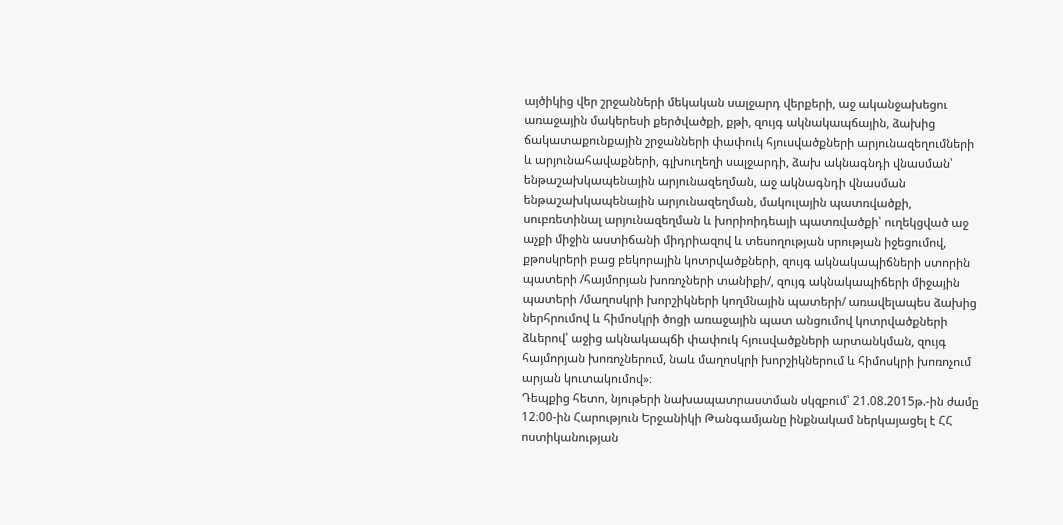այծիկից վեր շրջանների մեկական սալջարդ վերքերի, աջ ականջախեցու առաջային մակերեսի քերծվածքի, քթի, զույգ ակնակապճային, ձախից ճակատաքունքային շրջանների փափուկ հյուսվածքների արյունազեղումների և արյունահավաքների, գլխուղեղի սալջարդի, ձախ ակնագնդի վնասման՝ ենթաշախկապենային արյունազեղման, աջ ակնագնդի վնասման ենթաշախկապենային արյունազեղման, մակուլային պատռվածքի, սուբռետինալ արյունազեղման և խորիոիդեայի պատռվածքի՝ ուղեկցված աջ աչքի միջին աստիճանի միդրիազով և տեսողության սրության իջեցումով, քթոսկրերի բաց բեկորային կոտրվածքների, զույգ ակնակապիճների ստորին պատերի /հայմորյան խոռոչների տանիքի/, զույգ ակնակապիճերի միջային պատերի /մաղոսկրի խորշիկների կողմնային պատերի/ առավելապես ձախից ներհրումով և հիմոսկրի ծոցի առաջային պատ անցումով կոտրվածքների ձևերով՝ աջից ակնակապճի փափուկ հյուսվածքների արտանկման, զույգ հայմորյան խոռոչներում, նաև մաղոսկրի խորշիկներում և հիմոսկրի խոռոչում արյան կուտակումով»։
Դեպքից հետո, նյութերի նախապատրաստման սկզբում՝ 21.08.2015թ.-ին ժամը 12։00-ին Հարություն Երջանիկի Թանգամյանը ինքնակամ ներկայացել է ՀՀ ոստիկանության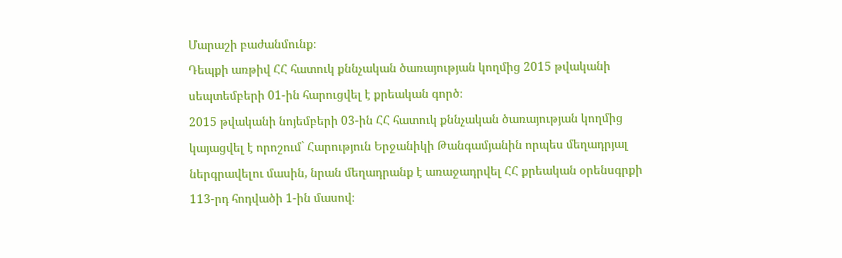Մարաշի բաժանմունք։
Դեպքի առթիվ ՀՀ հատուկ քննչական ծառայության կողմից 2015 թվականի սեպտեմբերի 01-ին հարուցվել է քրեական գործ։
2015 թվականի նոյեմբերի 03-ին ՀՀ հատուկ քննչական ծառայության կողմից կայացվել է որոշում` Հարություն Երջանիկի Թանգամյանին որպես մեղադրյալ ներգրավելու մասին, նրան մեղադրանք է առաջադրվել ՀՀ քրեական օրենսգրքի 113-րդ հոդվածի 1-ին մասով։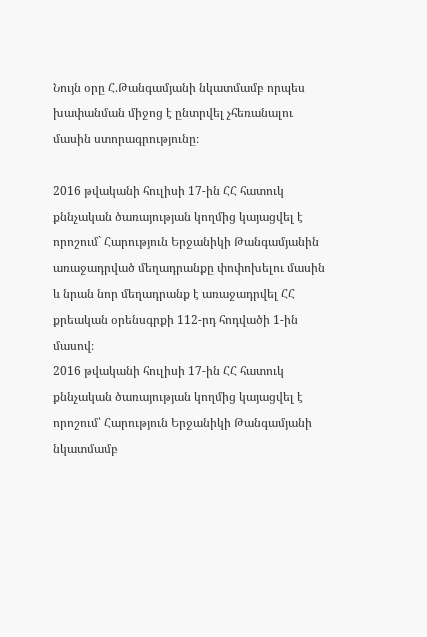Նույն օրը Հ.Թանգամյանի նկատմամբ որպես խափանման միջոց է ընտրվել չհեռանալու մասին ստորագրությունը։

2016 թվականի հուլիսի 17-ին ՀՀ հատուկ քննչական ծառայության կողմից կայացվել է որոշում` Հարություն Երջանիկի Թանգամյանին առաջադրված մեղադրանքը փոփոխելու մասին և նրան նոր մեղադրանք է առաջադրվել ՀՀ քրեական օրենսգրքի 112-րդ հոդվածի 1-ին մասով։
2016 թվականի հուլիսի 17-ին ՀՀ հատուկ քննչական ծառայության կողմից կայացվել է որոշում՝ Հարություն Երջանիկի Թանգամյանի նկատմամբ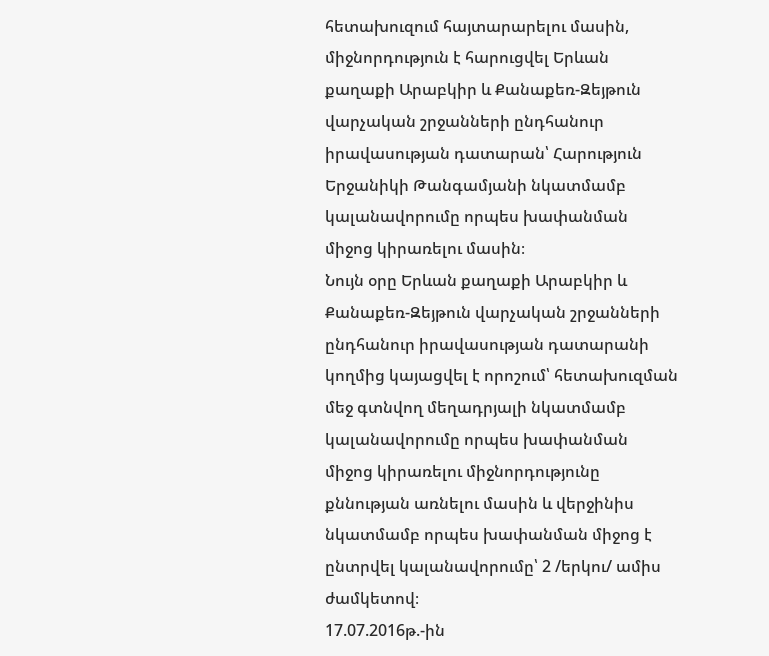հետախուզում հայտարարելու մասին, միջնորդություն է հարուցվել Երևան քաղաքի Արաբկիր և Քանաքեռ-Զեյթուն վարչական շրջանների ընդհանուր իրավասության դատարան՝ Հարություն Երջանիկի Թանգամյանի նկատմամբ կալանավորումը որպես խափանման միջոց կիրառելու մասին։
Նույն օրը Երևան քաղաքի Արաբկիր և Քանաքեռ-Զեյթուն վարչական շրջանների ընդհանուր իրավասության դատարանի կողմից կայացվել է որոշում՝ հետախուզման մեջ գտնվող մեղադրյալի նկատմամբ կալանավորումը որպես խափանման միջոց կիրառելու միջնորդությունը քննության առնելու մասին և վերջինիս նկատմամբ որպես խափանման միջոց է ընտրվել կալանավորումը՝ 2 /երկու/ ամիս ժամկետով։
17.07.2016թ.-ին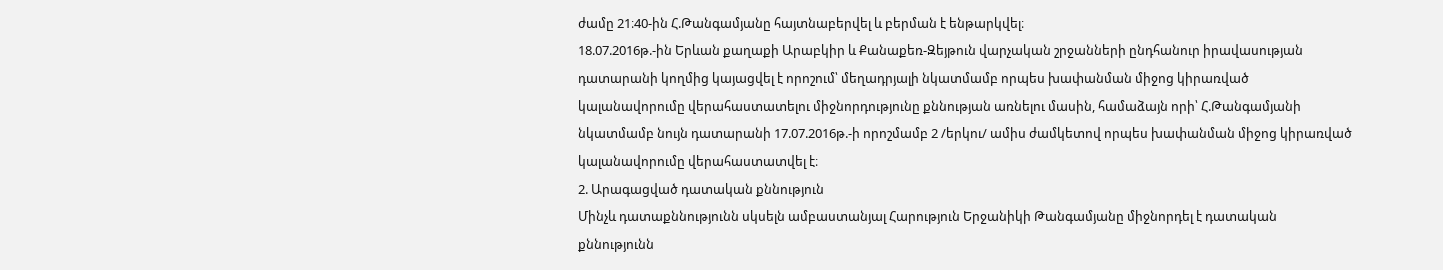ժամը 21։40-ին Հ.Թանգամյանը հայտնաբերվել և բերման է ենթարկվել։
18.07.2016թ.-ին Երևան քաղաքի Արաբկիր և Քանաքեռ-Զեյթուն վարչական շրջանների ընդհանուր իրավասության դատարանի կողմից կայացվել է որոշում՝ մեղադրյալի նկատմամբ որպես խափանման միջոց կիրառված կալանավորումը վերահաստատելու միջնորդությունը քննության առնելու մասին, համաձայն որի՝ Հ.Թանգամյանի նկատմամբ նույն դատարանի 17.07.2016թ.-ի որոշմամբ 2 /երկու/ ամիս ժամկետով որպես խափանման միջոց կիրառված կալանավորումը վերահաստատվել է։
2. Արագացված դատական քննություն
Մինչև դատաքննությունն սկսելն ամբաստանյալ Հարություն Երջանիկի Թանգամյանը միջնորդել է դատական քննությունն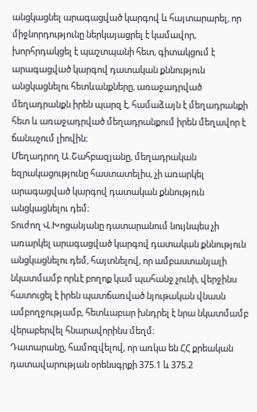անցկացնել արագացված կարգով և հայտարարել, որ միջնորդությունը ներկայացրել է կամավոր, խորհրդակցել է պաշտպանի հետ, գիտակցում է արագացված կարգով դատական քննություն անցկացնելու հետևանքները, առաջադրված մեղադրանքն իրեն պարզ է, համաձայն է մեղադրանքի հետ և առաջադրված մեղադրանքում իրեն մեղավոր է ճանաչում լիովին։
Մեղադրող Ա.Շահբազյանը, մեղադրական եզրակացությունը հաստատելիս, չի առարկել արագացված կարգով դատական քննություն անցկացնելու դեմ։
Տուժող Վ.Խոցանյանը դատարանում նույնպես չի առարկել արագացված կարգով դատական քննություն անցկացնելու դեմ, հայտնելով, որ ամբաստանյալի նկատմամբ որևէ բողոք կամ պահանջ չունի, վերջինս հատուցել է իրեն պատճառված նյութական վնասն ամբողջությամբ, հետևաբար խնդրել է նրա նկատմամբ վերաբերվել հնարավորինս մեղմ։
Դատարանը, համոզվելով, որ առկա են ՀՀ քրեական դատավարության օրենսգրքի 375.1 և 375.2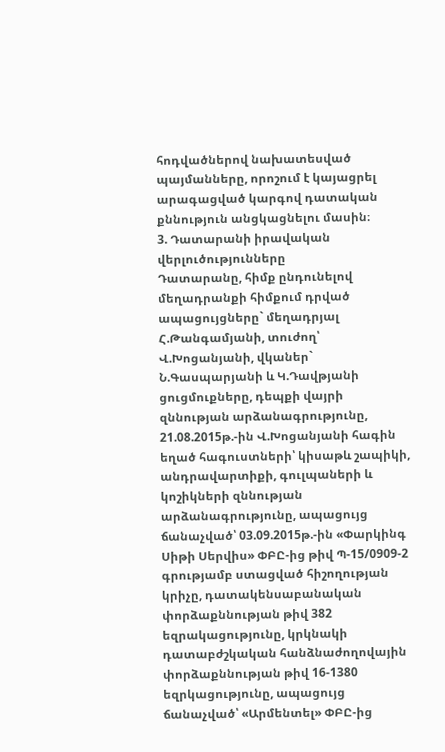հոդվածներով նախատեսված պայմանները, որոշում է կայացրել արագացված կարգով դատական քննություն անցկացնելու մասին։
3. Դատարանի իրավական վերլուծությունները
Դատարանը, հիմք ընդունելով մեղադրանքի հիմքում դրված ապացույցները` մեղադրյալ Հ.Թանգամյանի, տուժող՝ Վ.Խոցանյանի, վկաներ` Ն.Գասպարյանի և Կ.Դավթյանի ցուցմուքները, դեպքի վայրի զննության արձանագրությունը, 21.08.2015թ.-ին Վ.Խոցանյանի հագին եղած հագուստների՝ կիսաթև շապիկի, անդրավարտիքի, գուլպաների և կոշիկների զննության արձանագրությունը, ապացույց ճանաչված՝ 03.09.2015թ.-ին «Փարկինգ Սիթի Սերվիս» ՓԲԸ-ից թիվ Պ-15/0909-2 գրությամբ ստացված հիշողության կրիչը, դատակենսաբանական փորձաքննության թիվ 382 եզրակացությունը, կրկնակի դատաբժշկական հանձնաժողովային փորձաքննության թիվ 16-1380 եզրկացությունը, ապացույց ճանաչված՝ «Արմենտել» ՓԲԸ-ից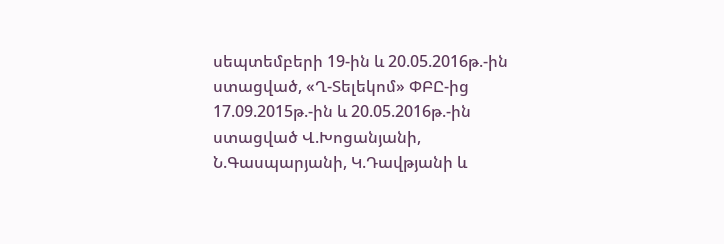սեպտեմբերի 19-ին և 20.05.2016թ.-ին ստացված, «Ղ-Տելեկոմ» ՓԲԸ-ից 17.09.2015թ.-ին և 20.05.2016թ.-ին ստացված Վ.Խոցանյանի, Ն.Գասպարյանի, Կ.Դավթյանի և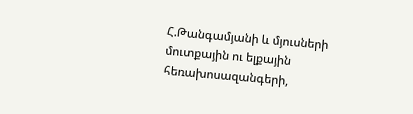Հ.Թանգամյանի և մյուսների մուտքային ու ելքային հեռախոսազանգերի,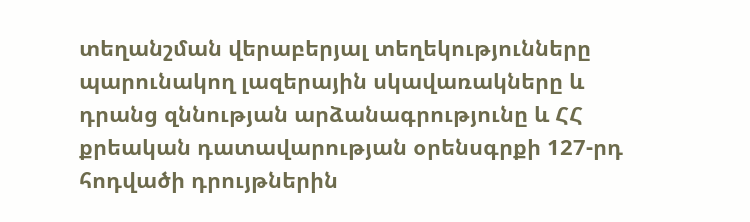տեղանշման վերաբերյալ տեղեկությունները պարունակող լազերային սկավառակները և դրանց զննության արձանագրությունը և ՀՀ քրեական դատավարության օրենսգրքի 127-րդ հոդվածի դրույթներին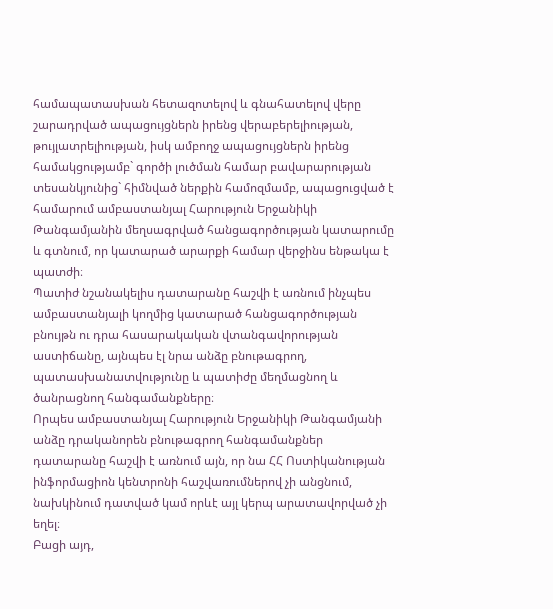համապատասխան հետազոտելով և գնահատելով վերը շարադրված ապացույցներն իրենց վերաբերելիության, թույլատրելիության, իսկ ամբողջ ապացույցներն իրենց համակցությամբ` գործի լուծման համար բավարարության տեսանկյունից` հիմնված ներքին համոզմամբ, ապացուցված է համարում ամբաստանյալ Հարություն Երջանիկի Թանգամյանին մեղսագրված հանցագործության կատարումը և գտնում, որ կատարած արարքի համար վերջինս ենթակա է պատժի։
Պատիժ նշանակելիս դատարանը հաշվի է առնում ինչպես ամբաստանյալի կողմից կատարած հանցագործության բնույթն ու դրա հասարակական վտանգավորության աստիճանը, այնպես էլ նրա անձը բնութագրող, պատասխանատվությունը և պատիժը մեղմացնող և ծանրացնող հանգամանքները։
Որպես ամբաստանյալ Հարություն Երջանիկի Թանգամյանի անձը դրականորեն բնութագրող հանգամանքներ դատարանը հաշվի է առնում այն, որ նա ՀՀ Ոստիկանության ինֆորմացիոն կենտրոնի հաշվառումներով չի անցնում, նախկինում դատված կամ որևէ այլ կերպ արատավորված չի եղել։
Բացի այդ,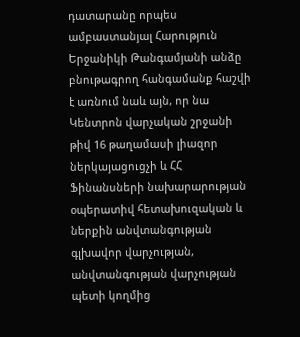դատարանը որպես ամբաստանյալ Հարություն Երջանիկի Թանգամյանի անձը բնութագրող հանգամանք հաշվի է առնում նաև այն, որ նա Կենտրոն վարչական շրջանի թիվ 16 թաղամասի լիազոր ներկայացուցչի և ՀՀ Ֆինանսների նախարարության օպերատիվ հետախուզական և ներքին անվտանգության գլխավոր վարչության, անվտանգության վարչության պետի կողմից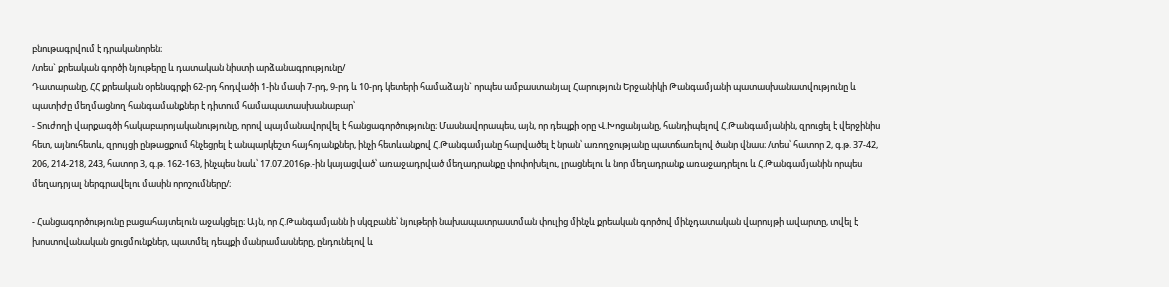բնութագրվում է դրականորեն։
/տես` քրեական գործի նյութերը և դատական նիստի արձանագրությունը/
Դատարանը, ՀՀ քրեական օրենսգրքի 62-րդ հոդվածի 1-ին մասի 7-րդ, 9-րդ և 10-րդ կետերի համաձայն` որպես ամբաստանյալ Հարություն Երջանիկի Թանգամյանի պատասխանատվությունը և պատիժը մեղմացնող հանգամանքներ է դիտում համապատասխանաբար՝
- Տուժողի վարքագծի հակաբարոյականությունը, որով պայմանավորվել է հանցագործությունը։ Մասնավորապես, այն, որ դեպքի օրը Վ.Խոցանյանը, հանդիպելով Հ.Թանգամյանին, զրուցել է վերջինիս հետ, այնուհետև, զրույցի ընթացքում հնչեցրել է անպարկեշտ հայհոյանքներ, ինչի հետևանքով Հ.Թանգամյանը հարվածել է նրան՝ առողջությանը պատճառելով ծանր վնաս։ /տես՝ հատոր 2, գ.թ. 37-42, 206, 214-218, 243, հատոր 3, գ.թ. 162-163, ինչպես նաև՝ 17.07.2016թ.-ին կայացված՝ առաջադրված մեղադրանքը փոփոխելու, լրացնելու և նոր մեղադրանք առաջադրելու և Հ.Թանգամյանին որպես մեղադրյալ ներգրավելու մասին որոշումները/։

- Հանցագործությունը բացահայտելուն աջակցելը։ Այն, որ Հ.Թանգամյանն ի սկզբանե՝ նյութերի նախապատրաստման փուլից մինչև քրեական գործով մինչդատական վարույթի ավարտը, տվել է խոստովանական ցուցմունքներ, պատմել դեպքի մանրամասները, ընդունելով և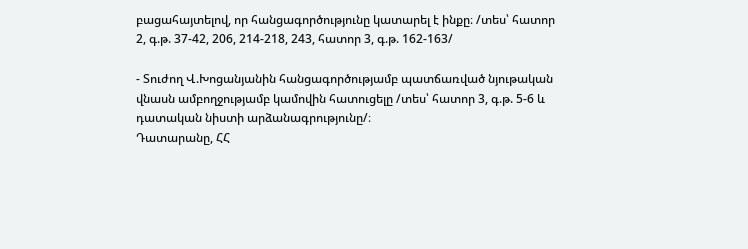բացահայտելով, որ հանցագործությունը կատարել է ինքը։ /տես՝ հատոր 2, գ.թ. 37-42, 206, 214-218, 243, հատոր 3, գ.թ. 162-163/

- Տուժող Վ.Խոցանյանին հանցագործությամբ պատճառված նյութական վնասն ամբողջությամբ կամովին հատուցելը /տես՝ հատոր 3, գ.թ. 5-6 և դատական նիստի արձանագրությունը/։
Դատարանը, ՀՀ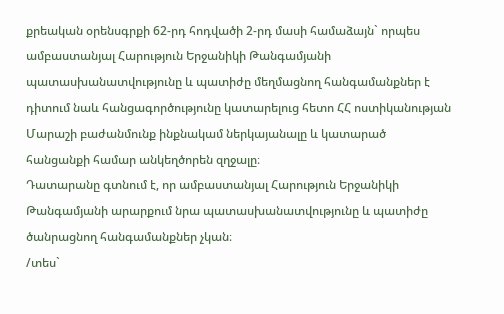քրեական օրենսգրքի 62-րդ հոդվածի 2-րդ մասի համաձայն` որպես ամբաստանյալ Հարություն Երջանիկի Թանգամյանի պատասխանատվությունը և պատիժը մեղմացնող հանգամանքներ է դիտում նաև հանցագործությունը կատարելուց հետո ՀՀ ոստիկանության Մարաշի բաժանմունք ինքնակամ ներկայանալը և կատարած հանցանքի համար անկեղծորեն զղջալը։
Դատարանը գտնում է, որ ամբաստանյալ Հարություն Երջանիկի Թանգամյանի արարքում նրա պատասխանատվությունը և պատիժը ծանրացնող հանգամանքներ չկան։
/տես`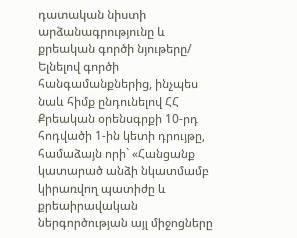դատական նիստի արձանագրությունը և քրեական գործի նյութերը/
Ելնելով գործի հանգամանքներից, ինչպես նաև հիմք ընդունելով ՀՀ Քրեական օրենսգրքի 10-րդ հոդվածի 1-ին կետի դրույթը, համաձայն որի` «Հանցանք կատարած անձի նկատմամբ կիրառվող պատիժը և քրեաիրավական ներգործության այլ միջոցները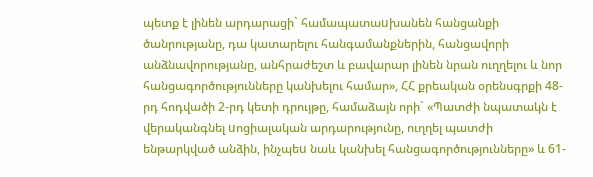պետք է լինեն արդարացի` համապատաuխանեն հանցանքի ծանրությանը, դա կատարելու հանգամանքներին, հանցավորի անձնավորությանը, անհրաժեշտ և բավարար լինեն նրան ուղղելու և նոր հանցագործությունները կանխելու համար», ՀՀ քրեական օրենսգրքի 48-րդ հոդվածի 2-րդ կետի դրույթը, համաձայն որի` «Պատժի նպատակն է վերականգնել uոցիալական արդարությունը, ուղղել պատժի ենթարկված անձին, ինչպեu նաև կանխել հանցագործությունները» և 61-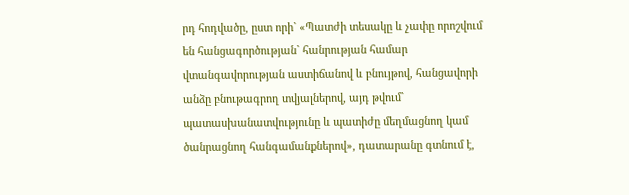րդ հոդվածը, ըստ որի` «Պատժի տեսակը և չափը որոշվում են հանցագործության` հանրության համար վտանգավորության աստիճանով և բնույթով, հանցավորի անձը բնութագրող տվյալներով, այդ թվում` պատասխանատվությունը և պատիժը մեղմացնող կամ ծանրացնող հանգամանքներով», դատարանը գտնում է,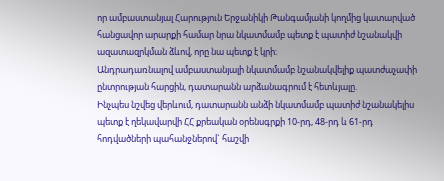որ ամբաստանյալ Հարություն Երջանիկի Թանգամյանի կողմից կատարված հանցավոր արարքի համար նրա նկատմամբ պետք է պատիժ նշանակվի ազատազրկման ձևով, որը նա պետք է կրի։
Անդրադառնալով ամբաստանյալի նկատմամբ նշանակվելիք պատժաչափի ընտրության հարցին, դատարանն արձանագրում է հետևյալը.
Ինչպես նշվեց վերևում, դատարանն անձի նկատմամբ պատիժ նշանակելիս պետք է ղեկավարվի ՀՀ քրեական օրենսգրքի 10-րդ, 48-րդ և 61-րդ հոդվածների պահանջներով` հաշվի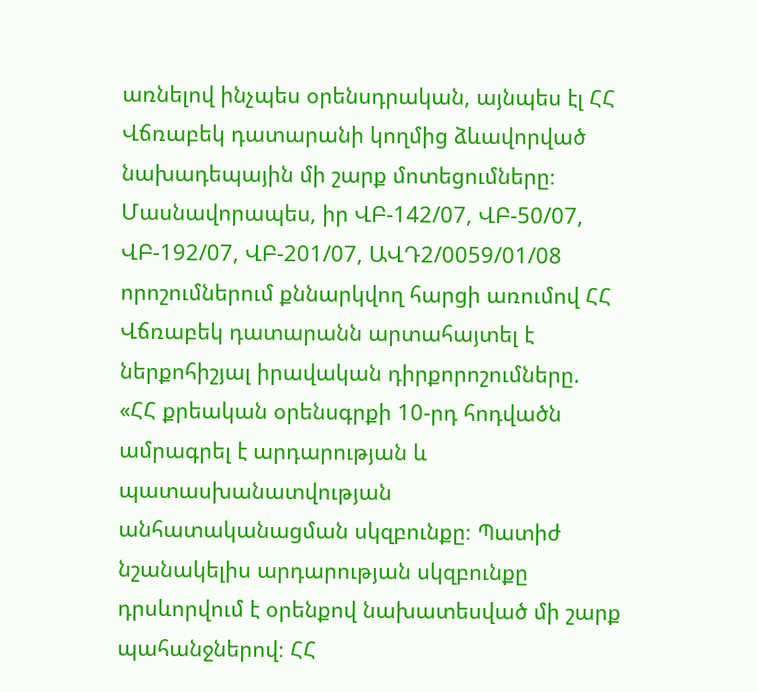առնելով ինչպես օրենսդրական, այնպես էլ ՀՀ Վճռաբեկ դատարանի կողմից ձևավորված նախադեպային մի շարք մոտեցումները։
Մասնավորապես, իր ՎԲ-142/07, ՎԲ-50/07, ՎԲ-192/07, ՎԲ-201/07, ԱՎԴ2/0059/01/08 որոշումներում քննարկվող հարցի առումով ՀՀ Վճռաբեկ դատարանն արտահայտել է ներքոհիշյալ իրավական դիրքորոշումները.
«ՀՀ քրեական օրենսգրքի 10-րդ հոդվածն ամրագրել է արդարության և պատասխանատվության անհատականացման սկզբունքը։ Պատիժ նշանակելիս արդարության սկզբունքը դրսևորվում է օրենքով նախատեսված մի շարք պահանջներով։ ՀՀ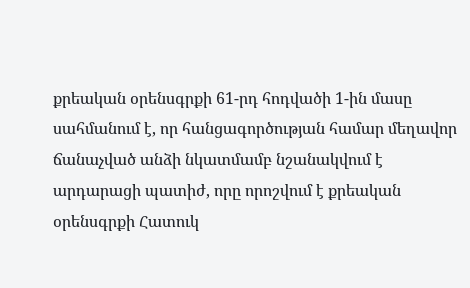քրեական օրենսգրքի 61-րդ հոդվածի 1-ին մասը սահմանում է, որ հանցագործության համար մեղավոր ճանաչված անձի նկատմամբ նշանակվում է արդարացի պատիժ, որը որոշվում է քրեական օրենսգրքի Հատուկ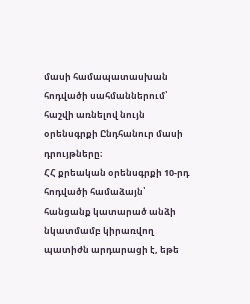մասի համապատասխան հոդվածի սահմաններում՝ հաշվի առնելով նույն օրենսգրքի Ընդհանուր մասի դրույթները։
ՀՀ քրեական օրենսգրքի 10-րդ հոդվածի համաձայն՝ հանցանք կատարած անձի նկատմամբ կիրառվող պատիժն արդարացի է, եթե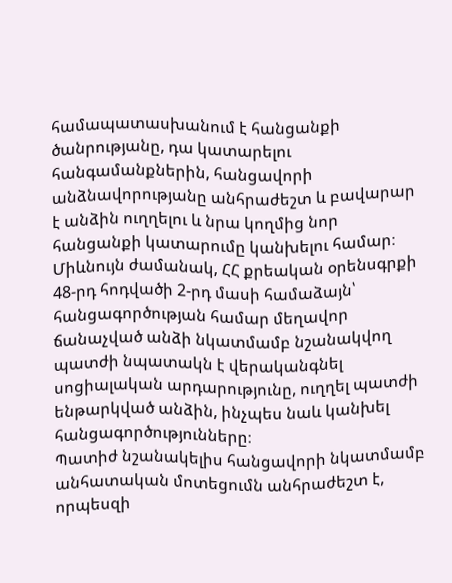համապատասխանում է հանցանքի ծանրությանը, դա կատարելու հանգամանքներին, հանցավորի անձնավորությանը անհրաժեշտ և բավարար է անձին ուղղելու և նրա կողմից նոր հանցանքի կատարումը կանխելու համար։
Միևնույն ժամանակ, ՀՀ քրեական օրենսգրքի 48-րդ հոդվածի 2-րդ մասի համաձայն՝ հանցագործության համար մեղավոր ճանաչված անձի նկատմամբ նշանակվող պատժի նպատակն է վերականգնել սոցիալական արդարությունը, ուղղել պատժի ենթարկված անձին, ինչպես նաև կանխել հանցագործությունները։
Պատիժ նշանակելիս հանցավորի նկատմամբ անհատական մոտեցումն անհրաժեշտ է, որպեսզի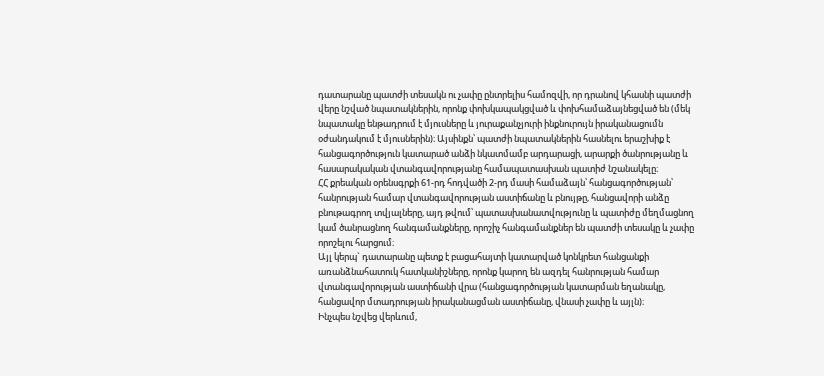դատարանը պատժի տեսակն ու չափը ընտրելիս համոզվի, որ դրանով կհասնի պատժի վերը նշված նպատակներին, որոնք փոխկապակցված և փոխհամաձայնեցված են (մեկ նպատակը ենթադրում է մյուսները և յուրաքանչյուրի ինքնուրույն իրականացումն օժանդակում է մյուսներին)։ Այսինքն՝ պատժի նպատակներին հասնելու երաշխիք է հանցագործություն կատարած անձի նկատմամբ արդարացի, արարքի ծանրությանը և հասարակական վտանգավորությանը համապատասխան պատիժ նշանակելը։
ՀՀ քրեական օրենսգրքի 61-րդ հոդվածի 2-րդ մասի համաձայն՝ հանցագործության՝ հանրության համար վտանգավորության աստիճանը և բնույթը, հանցավորի անձը բնութագրող տվյալները, այդ թվում՝ պատասխանատվությունը և պատիժը մեղմացնող կամ ծանրացնող հանգամանքները, որոշիչ հանգամանքներ են պատժի տեսակը և չափը որոշելու հարցում։
Այլ կերպ` դատարանը պետք է բացահայտի կատարված կոնկրետ հանցանքի առանձնահատուկ հատկանիշները, որոնք կարող են ազդել հանրության համար վտանգավորության աստիճանի վրա (հանցագործության կատարման եղանակը, հանցավոր մտադրության իրականացման աստիճանը, վնասի չափը և այլն)։
Ինչպես նշվեց վերևում,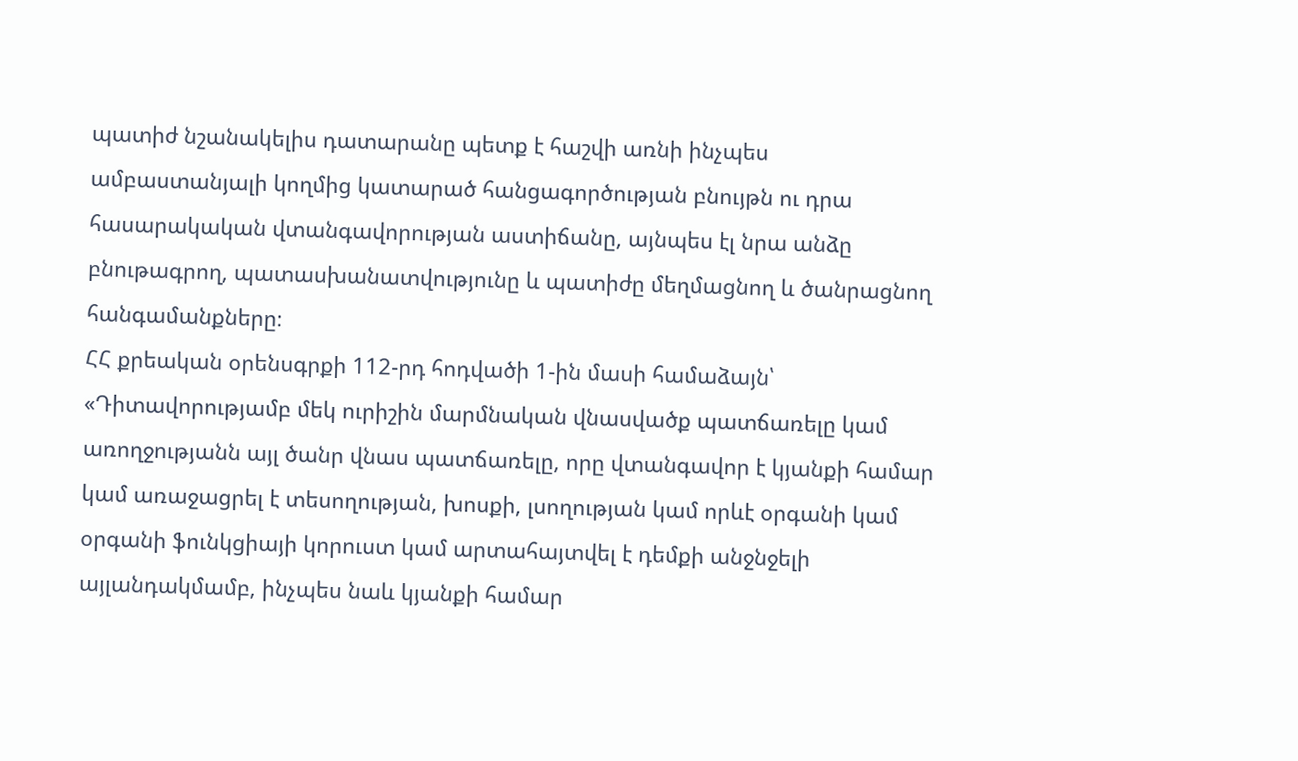պատիժ նշանակելիս դատարանը պետք է հաշվի առնի ինչպես ամբաստանյալի կողմից կատարած հանցագործության բնույթն ու դրա հասարակական վտանգավորության աստիճանը, այնպես էլ նրա անձը բնութագրող, պատասխանատվությունը և պատիժը մեղմացնող և ծանրացնող հանգամանքները։
ՀՀ քրեական օրենսգրքի 112-րդ հոդվածի 1-ին մասի համաձայն՝
«Դիտավորությամբ մեկ ուրիշին մարմնական վնասվածք պատճառելը կամ առողջությանն այլ ծանր վնաս պատճառելը, որը վտանգավոր է կյանքի համար կամ առաջացրել է տեսողության, խոսքի, լսողության կամ որևէ օրգանի կամ օրգանի ֆունկցիայի կորուստ կամ արտահայտվել է դեմքի անջնջելի այլանդակմամբ, ինչպես նաև կյանքի համար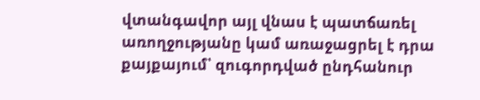վտանգավոր այլ վնաս է պատճառել առողջությանը կամ առաջացրել է դրա քայքայում՝ զուգորդված ընդհանուր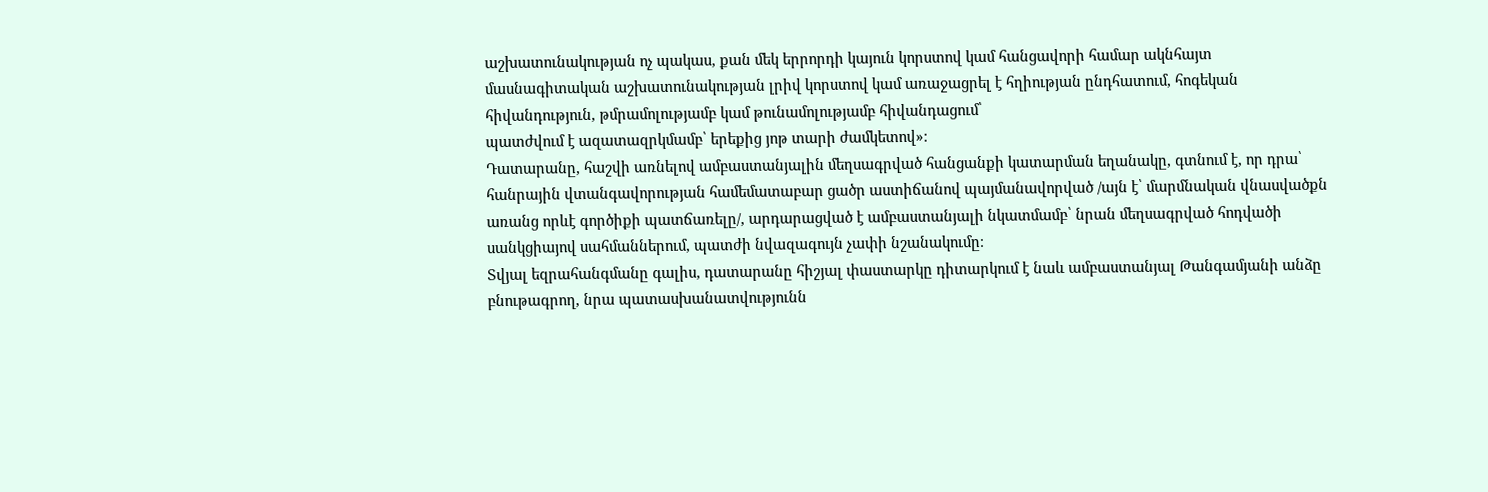աշխատունակության ոչ պակաս, քան մեկ երրորդի կայուն կորստով կամ հանցավորի համար ակնհայտ մասնագիտական աշխատունակության լրիվ կորստով կամ առաջացրել է հղիության ընդհատում, հոգեկան հիվանդություն, թմրամոլությամբ կամ թունամոլությամբ հիվանդացում՝
պատժվում է ազատազրկմամբ՝ երեքից յոթ տարի ժամկետով»։
Դատարանը, հաշվի առնելով ամբաստանյալին մեղսագրված հանցանքի կատարման եղանակը, գտնում է, որ դրա՝ հանրային վտանգավորության համեմատաբար ցածր աստիճանով պայմանավորված /այն է՝ մարմնական վնասվածքն առանց որևէ գործիքի պատճառելը/, արդարացված է ամբաստանյալի նկատմամբ՝ նրան մեղսագրված հոդվածի սանկցիայով սահմաններում, պատժի նվազագույն չափի նշանակումը։
Տվյալ եզրահանգմանը գալիս, դատարանը հիշյալ փաստարկը դիտարկում է նաև ամբաստանյալ Թանգամյանի անձը բնութագրող, նրա պատասխանատվությունն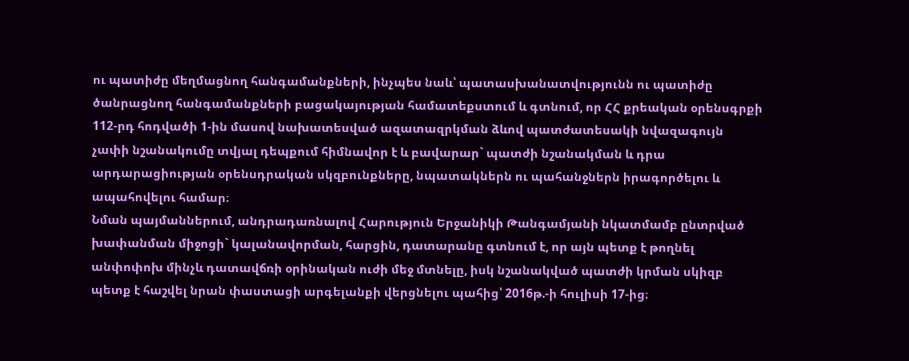ու պատիժը մեղմացնող հանգամանքների, ինչպես նաև՝ պատասխանատվությունն ու պատիժը ծանրացնող հանգամանքների բացակայության համատեքստում և գտնում, որ ՀՀ քրեական օրենսգրքի 112-րդ հոդվածի 1-ին մասով նախատեսված ազատազրկման ձևով պատժատեսակի նվազագույն չափի նշանակումը տվյալ դեպքում հիմնավոր է և բավարար` պատժի նշանակման և դրա արդարացիության օրենսդրական սկզբունքները, նպատակներն ու պահանջներն իրագործելու և ապահովելու համար։
Նման պայմաններում, անդրադառնալով Հարություն Երջանիկի Թանգամյանի նկատմամբ ընտրված խափանման միջոցի` կալանավորման, հարցին, դատարանը գտնում է, որ այն պետք է թողնել անփոփոխ մինչև դատավճռի օրինական ուժի մեջ մտնելը, իսկ նշանակված պատժի կրման սկիզբ պետք է հաշվել նրան փաստացի արգելանքի վերցնելու պահից՝ 2016թ.-ի հուլիսի 17-ից։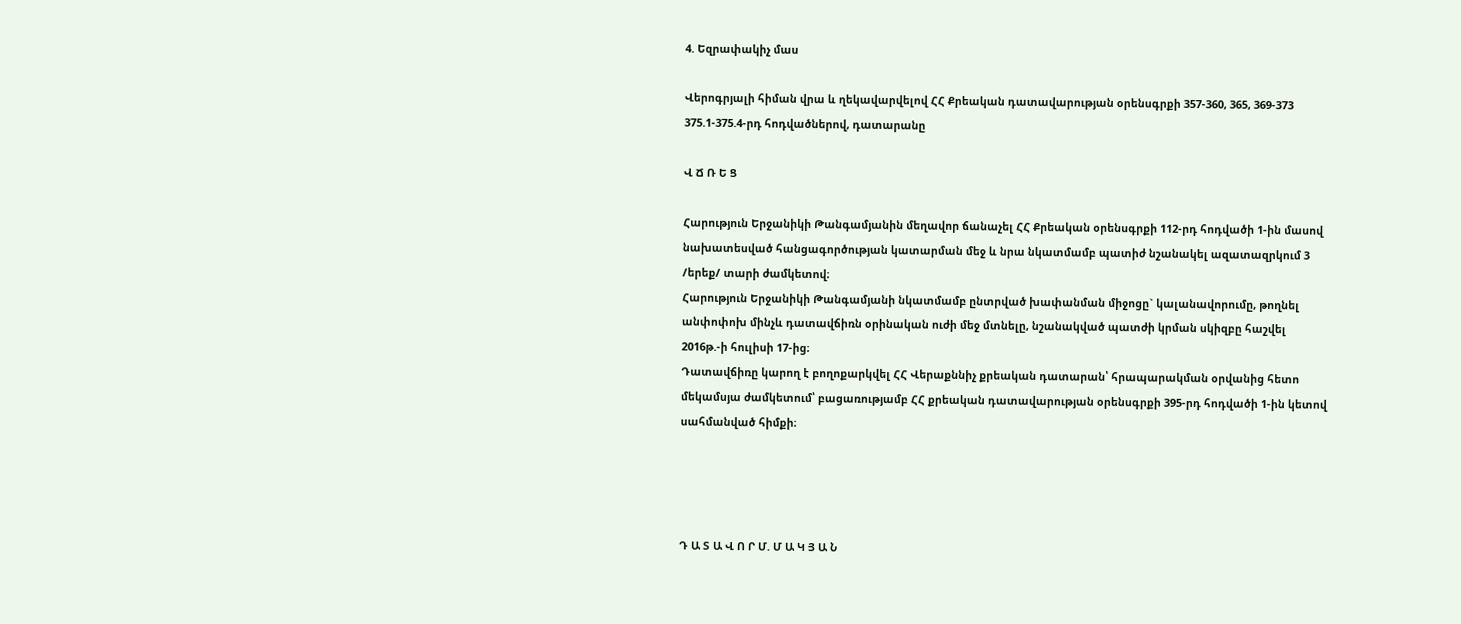4. Եզրափակիչ մաս

Վերոգրյալի հիման վրա և ղեկավարվելով ՀՀ Քրեական դատավարության օրենսգրքի 357-360, 365, 369-373 375.1-375.4-րդ հոդվածներով, դատարանը

Վ Ճ Ռ Ե Ց

Հարություն Երջանիկի Թանգամյանին մեղավոր ճանաչել ՀՀ Քրեական օրենսգրքի 112-րդ հոդվածի 1-ին մասով նախատեսված հանցագործության կատարման մեջ և նրա նկատմամբ պատիժ նշանակել ազատազրկում 3 /երեք/ տարի ժամկետով։
Հարություն Երջանիկի Թանգամյանի նկատմամբ ընտրված խափանման միջոցը` կալանավորումը, թողնել անփոփոխ մինչև դատավճիռն օրինական ուժի մեջ մտնելը, նշանակված պատժի կրման սկիզբը հաշվել 2016թ.-ի հուլիսի 17-ից։
Դատավճիռը կարող է բողոքարկվել ՀՀ Վերաքննիչ քրեական դատարան՝ հրապարակման օրվանից հետո մեկամսյա ժամկետում՝ բացառությամբ ՀՀ քրեական դատավարության օրենսգրքի 395-րդ հոդվածի 1-ին կետով սահմանված հիմքի։




Դ Ա Տ Ա Վ Ո Ր Մ. Մ Ա Կ Յ Ա Ն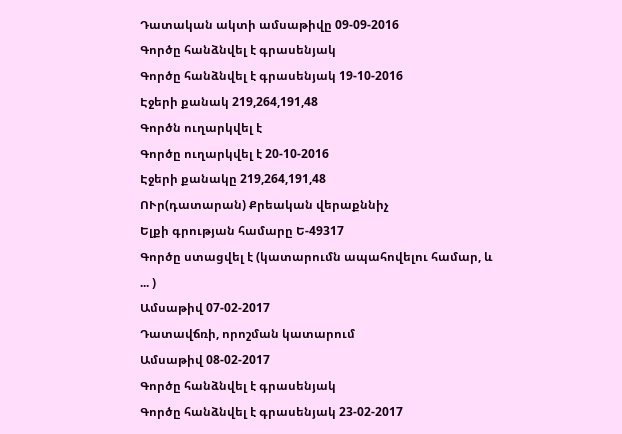Դատական ակտի ամսաթիվը 09-09-2016
Գործը հանձնվել է գրասենյակ
Գործը հանձնվել է գրասենյակ 19-10-2016
Էջերի քանակ 219,264,191,48
Գործն ուղարկվել է
Գործը ուղարկվել է 20-10-2016
Էջերի քանակը 219,264,191,48
ՈՒր(դատարան) Քրեական վերաքննիչ
Ելքի գրության համարը Ե-49317
Գործը ստացվել է (կատարումն ապահովելու համար, և ... )
Ամսաթիվ 07-02-2017
Դատավճռի, որոշման կատարում
Ամսաթիվ 08-02-2017
Գործը հանձնվել է գրասենյակ
Գործը հանձնվել է գրասենյակ 23-02-2017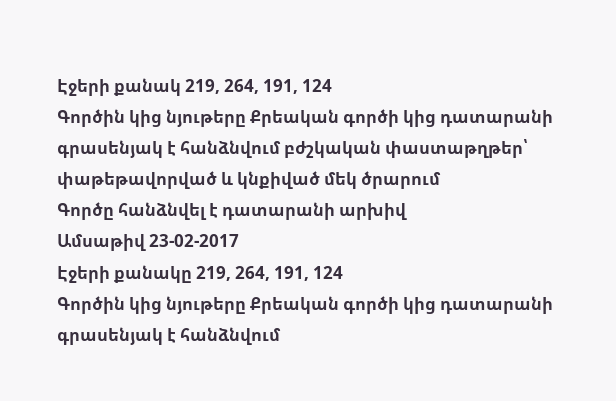Էջերի քանակ 219, 264, 191, 124
Գործին կից նյութերը Քրեական գործի կից դատարանի գրասենյակ է հանձնվում բժշկական փաստաթղթեր՝ փաթեթավորված և կնքիված մեկ ծրարում
Գործը հանձնվել է դատարանի արխիվ
Ամսաթիվ 23-02-2017
Էջերի քանակը 219, 264, 191, 124
Գործին կից նյութերը Քրեական գործի կից դատարանի գրասենյակ է հանձնվում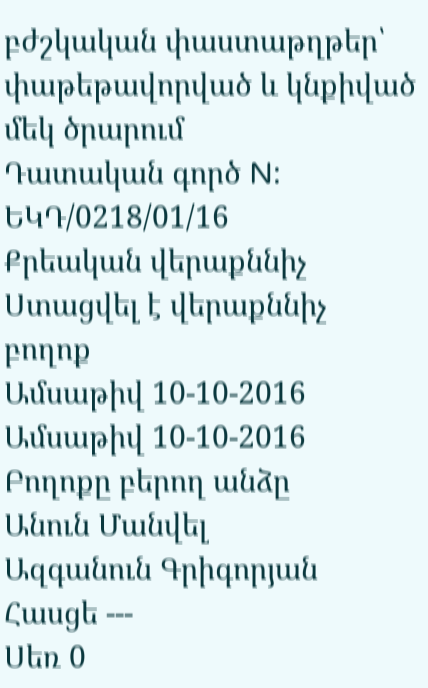բժշկական փաստաթղթեր՝ փաթեթավորված և կնքիված մեկ ծրարում
Դատական գործ N: ԵԿԴ/0218/01/16
Քրեական վերաքննիչ
Ստացվել է վերաքննիչ բողոք
Ամսաթիվ 10-10-2016
Ամսաթիվ 10-10-2016
Բողոքը բերող անձը
Անուն Մանվել
Ազգանուն Գրիգորյան
Հասցե ---
Սեռ 0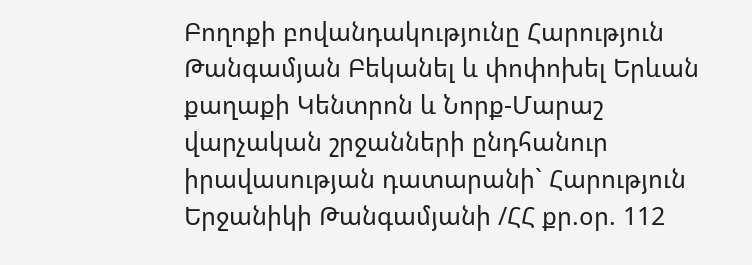Բողոքի բովանդակությունը Հարություն Թանգամյան Բեկանել և փոփոխել Երևան քաղաքի Կենտրոն և Նորք-Մարաշ վարչական շրջանների ընդհանուր իրավասության դատարանի` Հարություն Երջանիկի Թանգամյանի /ՀՀ քր.օր. 112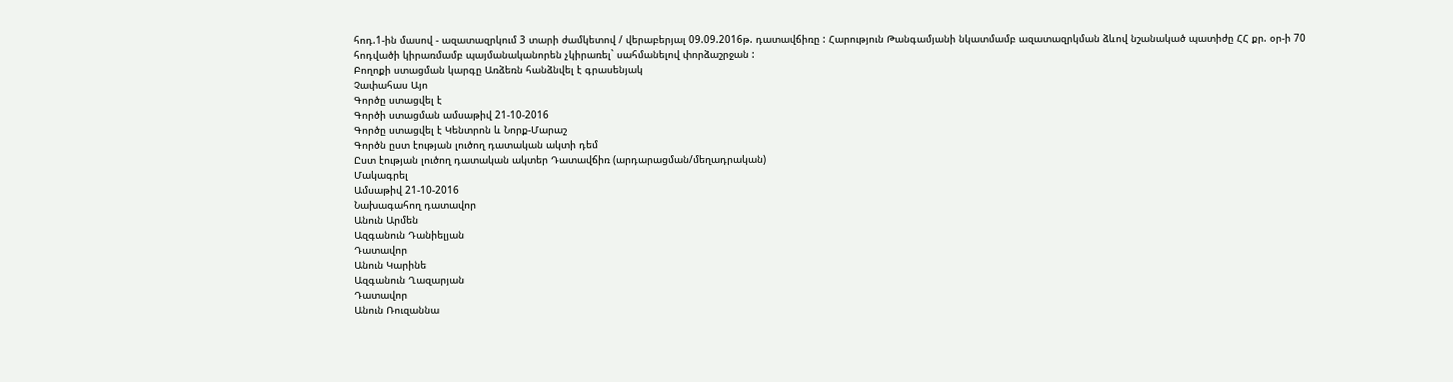հոդ.1-ին մասով - ազատազրկում 3 տարի ժամկետով / վերաբերյալ 09.09.2016թ. դատավճիռը : Հարություն Թանգամյանի նկատմամբ ազատազրկման ձևով նշանակած պատիժը ՀՀ քր. օր-ի 70 հոդվածի կիրառմամբ պայմանականորեն չկիրառել` սահմանելով փորձաշրջան :
Բողոքի ստացման կարգը Առձեռն հանձնվել է գրասենյակ
Չափահաս Այո
Գործը ստացվել է
Գործի ստացման ամսաթիվ 21-10-2016
Գործը ստացվել է Կենտրոն և Նորք-Մարաշ
Գործն ըստ էության լուծող դատական ակտի դեմ
Ըստ էության լուծող դատական ակտեր Դատավճիռ (արդարացման/մեղադրական)
Մակագրել
Ամսաթիվ 21-10-2016
Նախագահող դատավոր
Անուն Արմեն
Ազգանուն Դանիելյան
Դատավոր
Անուն Կարինե
Ազգանուն Ղազարյան
Դատավոր
Անուն Ռուզաննա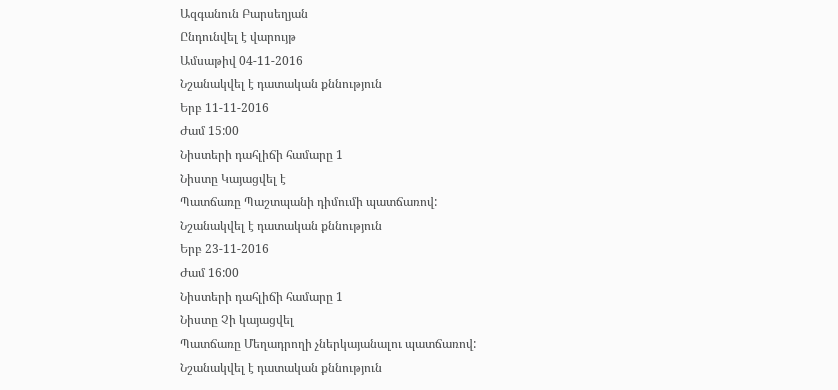Ազգանուն Բարսեղյան
Ընդունվել է վարույթ
Ամսաթիվ 04-11-2016
Նշանակվել է դատական քննություն
Երբ 11-11-2016
Ժամ 15:00
Նիստերի դահլիճի համարը 1
Նիստը Կայացվել է
Պատճառը Պաշտպանի դիմումի պատճառով:
Նշանակվել է դատական քննություն
Երբ 23-11-2016
Ժամ 16:00
Նիստերի դահլիճի համարը 1
Նիստը Չի կայացվել
Պատճառը Մեղադրողի չներկայանալու պատճառով:
Նշանակվել է դատական քննություն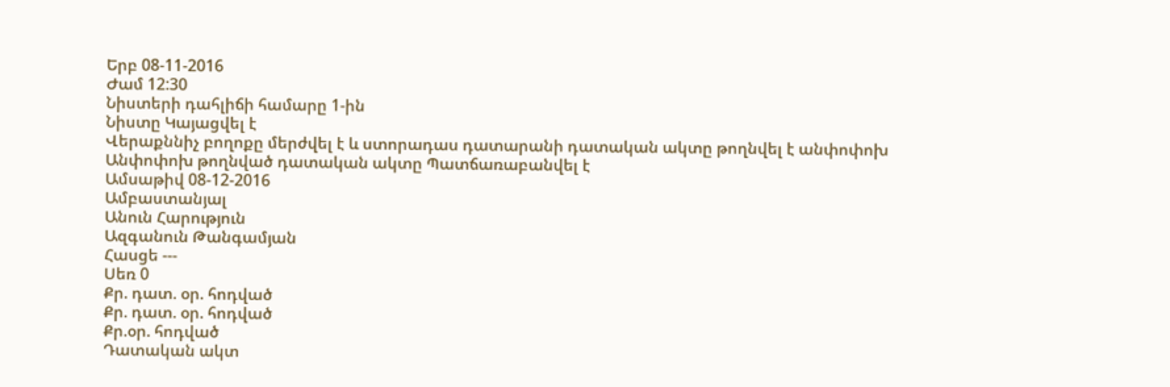Երբ 08-11-2016
Ժամ 12:30
Նիստերի դահլիճի համարը 1-ին
Նիստը Կայացվել է
Վերաքննիչ բողոքը մերժվել է և ստորադաս դատարանի դատական ակտը թողնվել է անփոփոխ
Անփոփոխ թողնված դատական ակտը Պատճառաբանվել է
Ամսաթիվ 08-12-2016
Ամբաստանյալ
Անուն Հարություն
Ազգանուն Թանգամյան
Հասցե ---
Սեռ 0
Քր. դատ. օր. հոդված
Քր. դատ. օր. հոդված
Քր.օր. հոդված
Դատական ակտ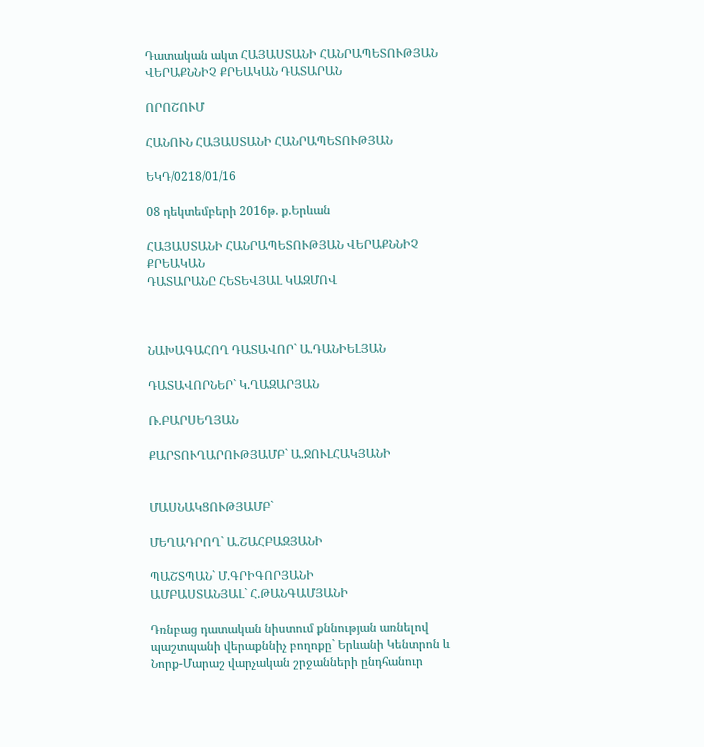Դատական ակտ ՀԱՅԱՍՏԱՆԻ ՀԱՆՐԱՊԵՏՈՒԹՅԱՆ
ՎԵՐԱՔՆՆԻՉ ՔՐԵԱԿԱՆ ԴԱՏԱՐԱՆ

ՈՐՈՇՈՒՄ

ՀԱՆՈՒՆ ՀԱՅԱՍՏԱՆԻ ՀԱՆՐԱՊԵՏՈՒԹՅԱՆ

ԵԿԴ/0218/01/16

08 դեկտեմբերի 2016թ. ք.Երևան

ՀԱՅԱՍՏԱՆԻ ՀԱՆՐԱՊԵՏՈՒԹՅԱՆ ՎԵՐԱՔՆՆԻՉ ՔՐԵԱԿԱՆ
ԴԱՏԱՐԱՆԸ ՀԵՏԵՎՅԱԼ ԿԱԶՄՈՎ



ՆԱԽԱԳԱՀՈՂ ԴԱՏԱՎՈՐ` Ա.ԴԱՆԻԵԼՅԱՆ

ԴԱՏԱՎՈՐՆԵՐ` Կ.ՂԱԶԱՐՅԱՆ

Ռ.ԲԱՐՍԵՂՅԱՆ

ՔԱՐՏՈՒՂԱՐՈՒԹՅԱՄԲ` Ա.ՋՈՒԼՀԱԿՅԱՆԻ


ՄԱՍՆԱԿՑՈՒԹՅԱՄԲ`

ՄԵՂԱԴՐՈՂ` Ա.ՇԱՀԲԱԶՅԱՆԻ

ՊԱՇՏՊԱՆ` Մ.ԳՐԻԳՈՐՅԱՆԻ
ԱՄԲԱՍՏԱՆՅԱԼ` Հ.ԹԱՆԳԱՄՅԱՆԻ

Դռնբաց դատական նիստում քննության առնելով պաշտպանի վերաքննիչ բողոքը` Երևանի Կենտրոն և Նորք-Մարաշ վարչական շրջանների ընդհանուր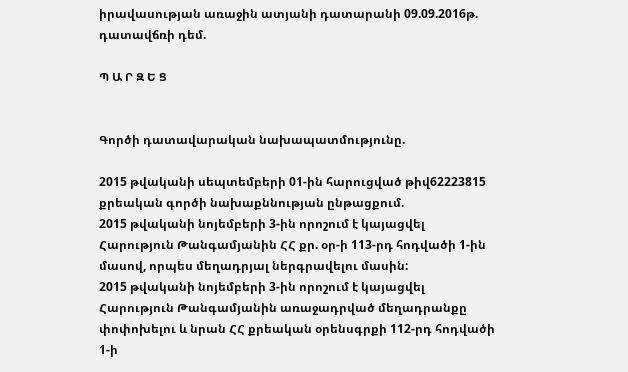իրավասության առաջին ատյանի դատարանի 09.09.2016թ. դատավճռի դեմ.

Պ Ա Ր Զ Ե Ց


Գործի դատավարական նախապատմությունը.

2015 թվականի սեպտեմբերի 01-ին հարուցված թիվ62223815 քրեական գործի նախաքննության ընթացքում.
2015 թվականի նոյեմբերի 3-ին որոշում է կայացվել Հարություն Թանգամյանին ՀՀ քր. օր-ի 113-րդ հոդվածի 1-ին մասով, որպես մեղադրյալ ներգրավելու մասին:
2015 թվականի նոյեմբերի 3-ին որոշում է կայացվել Հարություն Թանգամյանին առաջադրված մեղադրանքը փոփոխելու և նրան ՀՀ քրեական օրենսգրքի 112-րդ հոդվածի 1-ի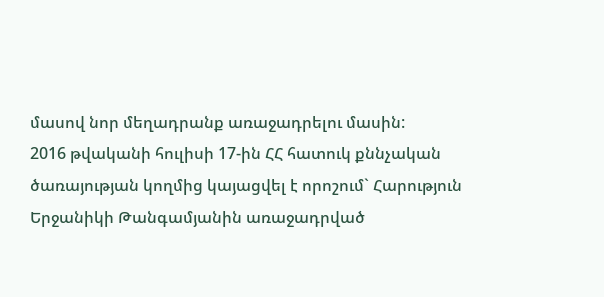մասով նոր մեղադրանք առաջադրելու մասին:
2016 թվականի հուլիսի 17-ին ՀՀ հատուկ քննչական ծառայության կողմից կայացվել է որոշում` Հարություն Երջանիկի Թանգամյանին առաջադրված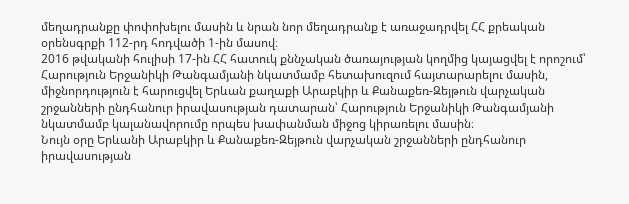մեղադրանքը փոփոխելու մասին և նրան նոր մեղադրանք է առաջադրվել ՀՀ քրեական օրենսգրքի 112-րդ հոդվածի 1-ին մասով։
2016 թվականի հուլիսի 17-ին ՀՀ հատուկ քննչական ծառայության կողմից կայացվել է որոշում՝ Հարություն Երջանիկի Թանգամյանի նկատմամբ հետախուզում հայտարարելու մասին, միջնորդություն է հարուցվել Երևան քաղաքի Արաբկիր և Քանաքեռ-Զեյթուն վարչական շրջանների ընդհանուր իրավասության դատարան՝ Հարություն Երջանիկի Թանգամյանի նկատմամբ կալանավորումը որպես խափանման միջոց կիրառելու մասին։
Նույն օրը Երևանի Արաբկիր և Քանաքեռ-Զեյթուն վարչական շրջանների ընդհանուր իրավասության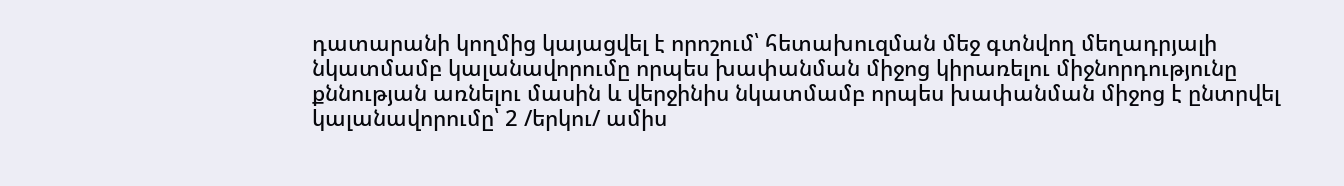դատարանի կողմից կայացվել է որոշում՝ հետախուզման մեջ գտնվող մեղադրյալի նկատմամբ կալանավորումը որպես խափանման միջոց կիրառելու միջնորդությունը քննության առնելու մասին և վերջինիս նկատմամբ որպես խափանման միջոց է ընտրվել կալանավորումը՝ 2 /երկու/ ամիս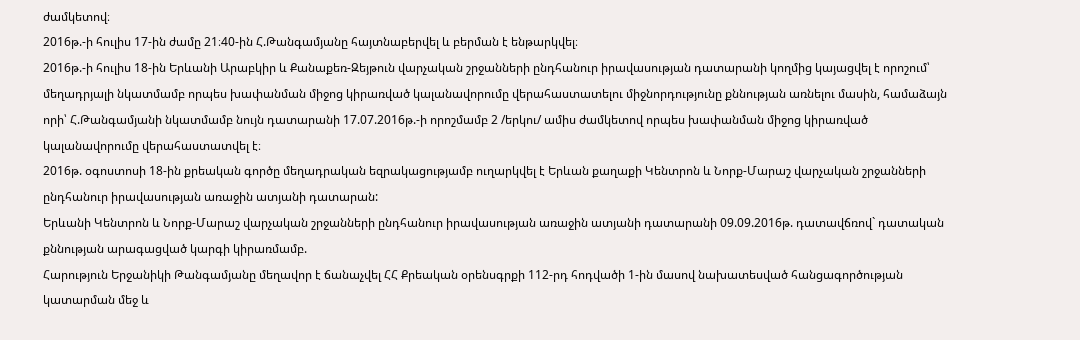ժամկետով։
2016թ.-ի հուլիս 17-ին ժամը 21։40-ին Հ.Թանգամյանը հայտնաբերվել և բերման է ենթարկվել։
2016թ.-ի հուլիս 18-ին Երևանի Արաբկիր և Քանաքեռ-Զեյթուն վարչական շրջանների ընդհանուր իրավասության դատարանի կողմից կայացվել է որոշում՝ մեղադրյալի նկատմամբ որպես խափանման միջոց կիրառված կալանավորումը վերահաստատելու միջնորդությունը քննության առնելու մասին, համաձայն որի՝ Հ.Թանգամյանի նկատմամբ նույն դատարանի 17.07.2016թ.-ի որոշմամբ 2 /երկու/ ամիս ժամկետով որպես խափանման միջոց կիրառված կալանավորումը վերահաստատվել է։
2016թ. օգոստոսի 18-ին քրեական գործը մեղադրական եզրակացությամբ ուղարկվել է Երևան քաղաքի Կենտրոն և Նորք-Մարաշ վարչական շրջանների ընդհանուր իրավասության առաջին ատյանի դատարան:
Երևանի Կենտրոն և Նորք-Մարաշ վարչական շրջանների ընդհանուր իրավասության առաջին ատյանի դատարանի 09.09.2016թ. դատավճռով` դատական քննության արագացված կարգի կիրառմամբ.
Հարություն Երջանիկի Թանգամյանը մեղավոր է ճանաչվել ՀՀ Քրեական օրենսգրքի 112-րդ հոդվածի 1-ին մասով նախատեսված հանցագործության կատարման մեջ և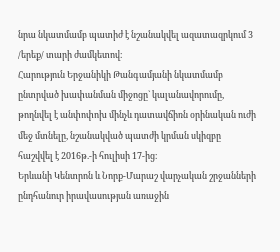նրա նկատմամբ պատիժ է նշանակվել ազատազրկում 3 /երեք/ տարի ժամկետով։
Հարություն Երջանիկի Թանգամյանի նկատմամբ ընտրված խափանման միջոցը` կալանավորումը, թողնվել է անփոփոխ մինչև դատավճիռն օրինական ուժի մեջ մտնելը, նշանակված պատժի կրման սկիզբը հաշվվել է 2016թ.-ի հուլիսի 17-ից։
Երևանի Կենտրոն և Նորք-Մարաշ վարչական շրջանների ընդհանուր իրավասության առաջին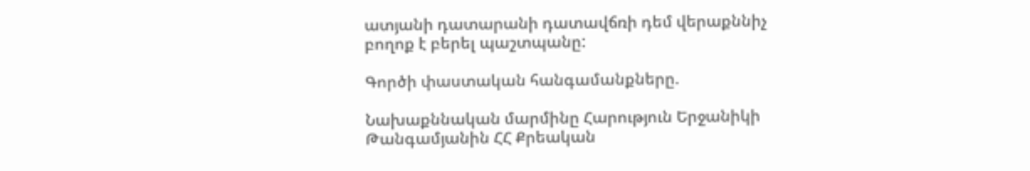ատյանի դատարանի դատավճռի դեմ վերաքննիչ բողոք է բերել պաշտպանը:

Գործի փաստական հանգամանքները.

Նախաքննական մարմինը Հարություն Երջանիկի Թանգամյանին ՀՀ Քրեական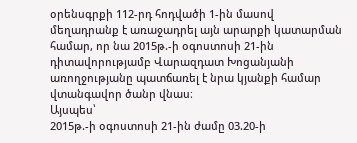օրենսգրքի 112-րդ հոդվածի 1-ին մասով մեղադրանք է առաջադրել այն արարքի կատարման համար, որ նա 2015թ.-ի օգոստոսի 21-ին դիտավորությամբ Վարազդատ Խոցանյանի առողջությանը պատճառել է նրա կյանքի համար վտանգավոր ծանր վնաս։
Այսպես՝
2015թ.-ի օգոստոսի 21-ին ժամը 03.20-ի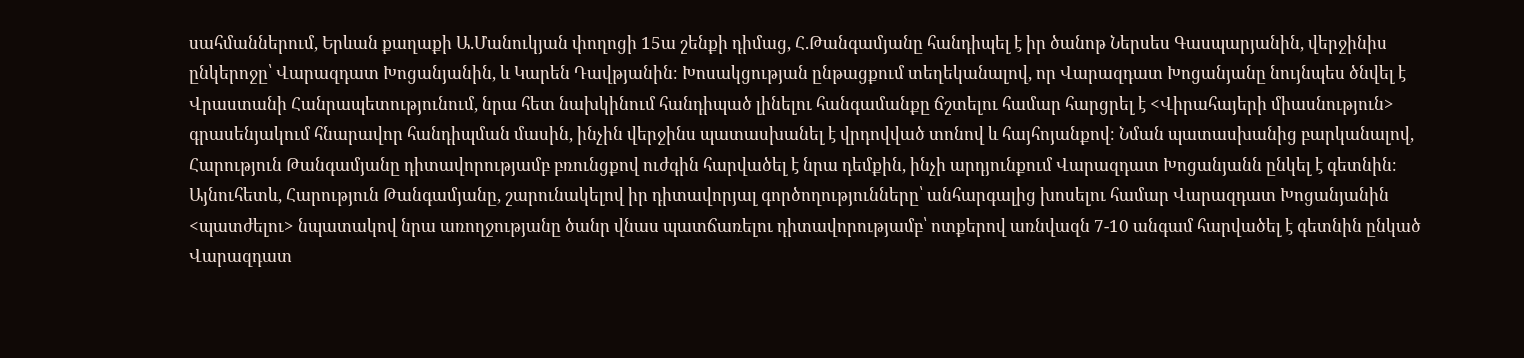սահմաններում, Երևան քաղաքի Ա.Մանուկյան փողոցի 15ա շենքի դիմաց, Հ.Թանգամյանը հանդիպել է իր ծանոթ Ներսես Գասպարյանին, վերջինիս ընկերոջը՝ Վարազդատ Խոցանյանին, և Կարեն Դավթյանին։ Խոսակցության ընթացքում տեղեկանալով, որ Վարազդատ Խոցանյանը նույնպես ծնվել է Վրաստանի Հանրապետությունում, նրա հետ նախկինում հանդիպած լինելու հանգամանքը ճշտելու համար հարցրել է <Վիրահայերի միասնություն> գրասենյակում հնարավոր հանդիպման մասին, ինչին վերջինս պատասխանել է վրդովված տոնով և հայհոյանքով։ Նման պատասխանից բարկանալով, Հարություն Թանգամյանը դիտավորությամբ բռունցքով ուժգին հարվածել է նրա դեմքին, ինչի արդյունքում Վարազդատ Խոցանյանն ընկել է գետնին։ Այնուհետև, Հարություն Թանգամյանը, շարունակելով իր դիտավորյալ գործողությունները՝ անհարգալից խոսելու համար Վարազդատ Խոցանյանին <պատժելու> նպատակով նրա առողջությանը ծանր վնաս պատճառելու դիտավորությամբ՝ ոտքերով առնվազն 7-10 անգամ հարվածել է գետնին ընկած Վարազդատ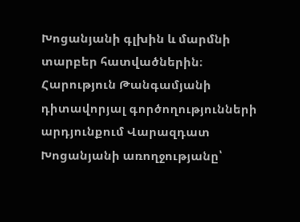Խոցանյանի գլխին և մարմնի տարբեր հատվածներին։
Հարություն Թանգամյանի դիտավորյալ գործողությունների արդյունքում Վարազդատ Խոցանյանի առողջությանը՝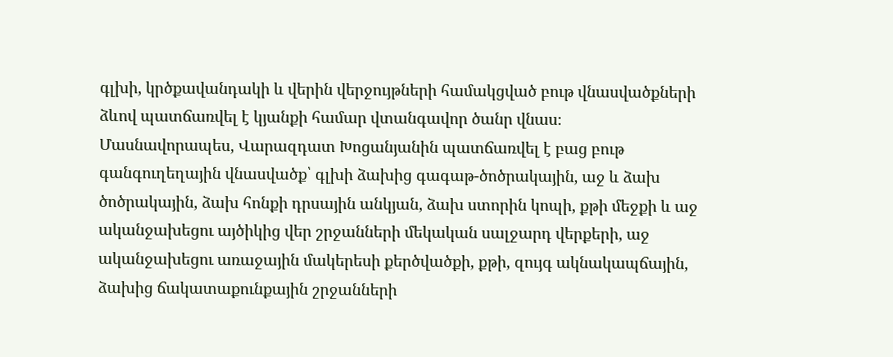գլխի, կրծքավանդակի և վերին վերջույթների համակցված բութ վնասվածքների ձևով պատճառվել է կյանքի համար վտանգավոր ծանր վնաս։
Մասնավորապես, Վարազդատ Խոցանյանին պատճառվել է բաց բութ գանգուղեղային վնասվածք՝ գլխի ձախից գագաթ-ծոծրակային, աջ և ձախ ծոծրակային, ձախ հոնքի դրսային անկյան, ձախ ստորին կոպի, քթի մեջքի և աջ ականջախեցու այծիկից վեր շրջանների մեկական սալջարդ վերքերի, աջ ականջախեցու առաջային մակերեսի քերծվածքի, քթի, զույգ ակնակապճային, ձախից ճակատաքունքային շրջանների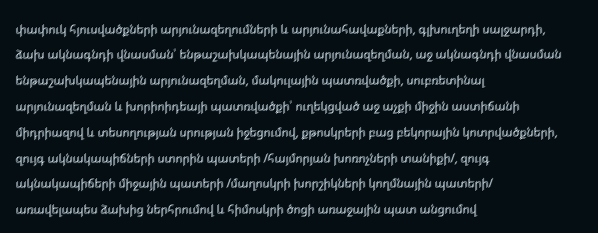փափուկ հյուսվածքների արյունազեղումների և արյունահավաքների, գլխուղեղի սալջարդի, ձախ ակնագնդի վնասման՝ ենթաշախկապենային արյունազեղման, աջ ակնագնդի վնասման ենթաշախկապենային արյունազեղման, մակուլային պատռվածքի, սուբռետինալ արյունազեղման և խորիոիդեայի պատռվածքի՝ ուղեկցված աջ աչքի միջին աստիճանի միդրիազով և տեսողության սրության իջեցումով, քթոսկրերի բաց բեկորային կոտրվածքների, զույգ ակնակապիճների ստորին պատերի /հայմորյան խոռոչների տանիքի/, զույգ ակնակապիճերի միջային պատերի /մաղոսկրի խորշիկների կողմնային պատերի/ առավելապես ձախից ներհրումով և հիմոսկրի ծոցի առաջային պատ անցումով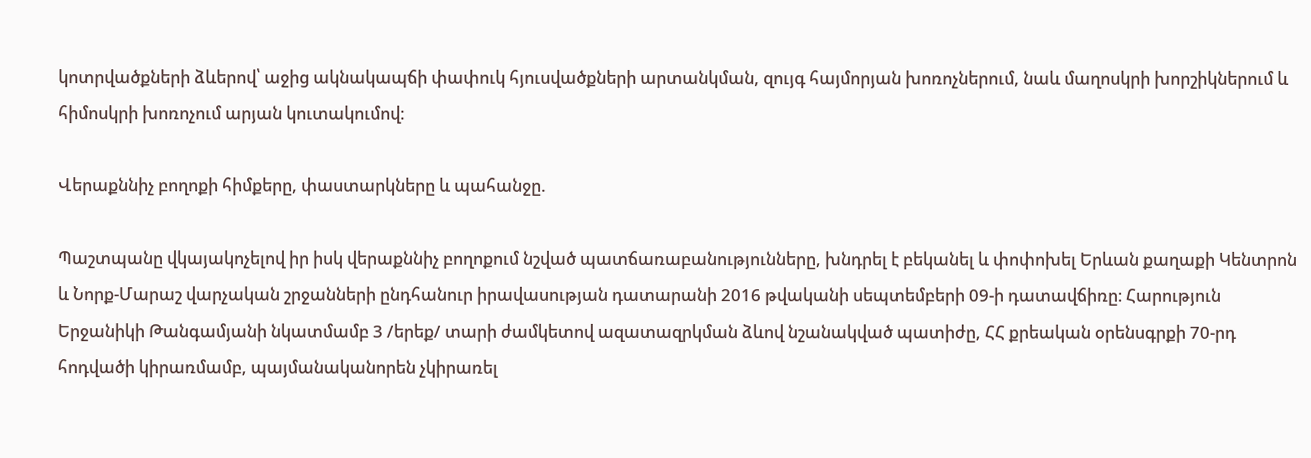կոտրվածքների ձևերով՝ աջից ակնակապճի փափուկ հյուսվածքների արտանկման, զույգ հայմորյան խոռոչներում, նաև մաղոսկրի խորշիկներում և հիմոսկրի խոռոչում արյան կուտակումով։

Վերաքննիչ բողոքի հիմքերը, փաստարկները և պահանջը.

Պաշտպանը վկայակոչելով իր իսկ վերաքննիչ բողոքում նշված պատճառաբանությունները, խնդրել է բեկանել և փոփոխել Երևան քաղաքի Կենտրոն և Նորք-Մարաշ վարչական շրջանների ընդհանուր իրավասության դատարանի 2016 թվականի սեպտեմբերի 09-ի դատավճիռը։ Հարություն Երջանիկի Թանգամյանի նկատմամբ 3 /երեք/ տարի ժամկետով ազատազրկման ձևով նշանակված պատիժը, ՀՀ քրեական օրենսգրքի 70-րդ հոդվածի կիրառմամբ, պայմանականորեն չկիրառել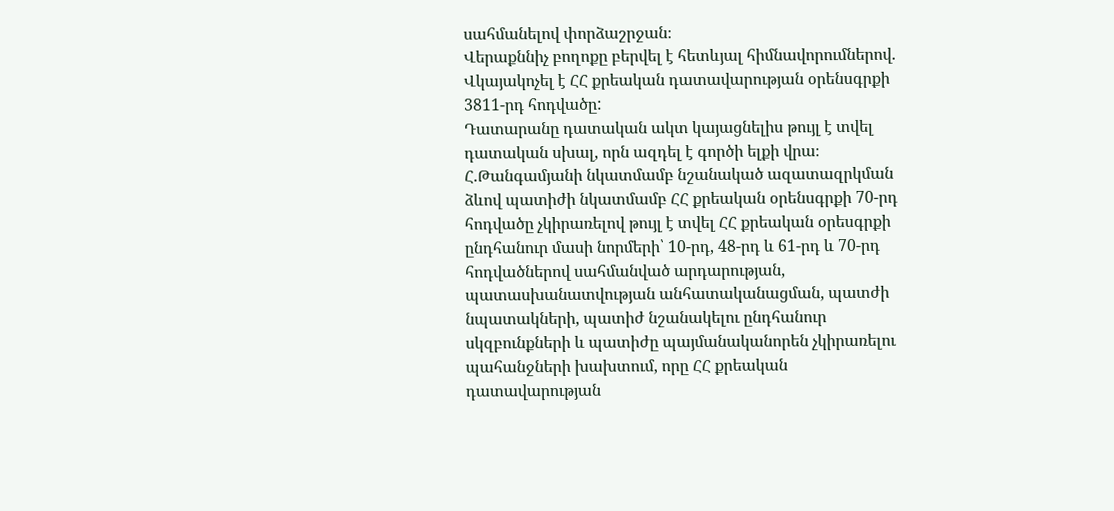սահմանելով փորձաշրջան։
Վերաքննիչ բողոքը բերվել է հետևյալ հիմնավորումներով.
Վկայակոչել է ՀՀ քրեական դատավարության օրենսգրքի 3811-րդ հոդվածը:
Դատարանը դատական ակտ կայացնելիս թույլ է տվել դատական սխալ, որն ազդել է գործի ելքի վրա։ Հ.Թանգամյանի նկատմամբ նշանակած ազատազրկման ձևով պատիժի նկատմամբ ՀՀ քրեական օրենսգրքի 70-րդ հոդվածը չկիրառելով թույլ է տվել ՀՀ քրեական օրեսգրքի ընդհանուր մասի նորմերի՝ 10-րդ, 48-րդ և 61-րդ և 70-րդ հոդվածներով սահմանված արդարության, պատասխանատվության անհատականացման, պատժի նպատակների, պատիժ նշանակելու ընդհանուր սկզբունքների և պատիժը պայմանականորեն չկիրառելու պահանջների խախտում, որը ՀՀ քրեական դատավարության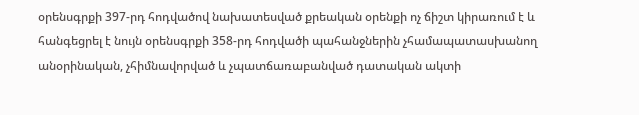օրենսգրքի 397-րդ հոդվածով նախատեսված քրեական օրենքի ոչ ճիշտ կիրառում է և հանգեցրել է նույն օրենսգրքի 358-րդ հոդվածի պահանջներին չհամապատասխանող անօրինական, չհիմնավորված և չպատճառաբանված դատական ակտի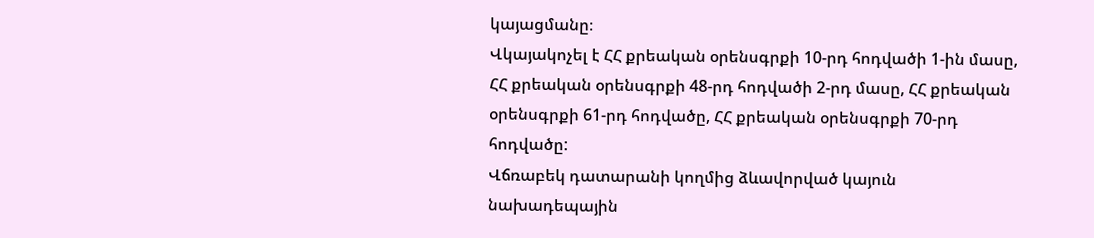կայացմանը։
Վկայակոչել է ՀՀ քրեական օրենսգրքի 10-րդ հոդվածի 1-ին մասը, ՀՀ քրեական օրենսգրքի 48-րդ հոդվածի 2-րդ մասը, ՀՀ քրեական օրենսգրքի 61-րդ հոդվածը, ՀՀ քրեական օրենսգրքի 70-րդ հոդվածը:
Վճռաբեկ դատարանի կողմից ձևավորված կայուն նախադեպային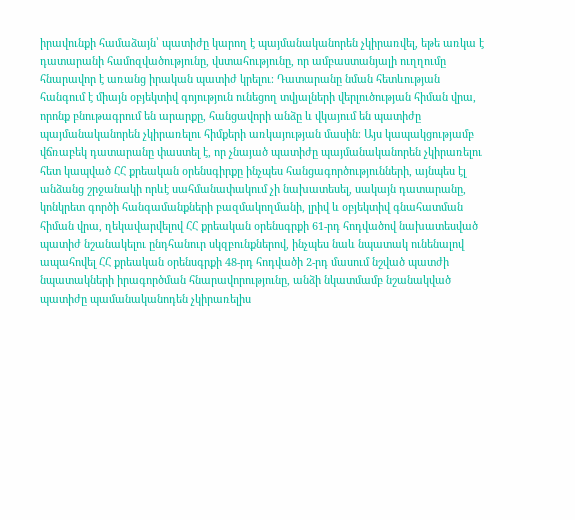իրավունքի համաձայն՝ պատիժը կարող է պայմանականորեն չկիրառվել, եթե առկա է դատարանի համոզվածությունը, վստահությունը, որ ամբաստանյալի ուղղումը հնարավոր է առանց իրական պատիժ կրելու։ Դատարանը նման հետևության հանգում է միայն օբյեկտիվ գոյություն ունեցող տվյալների վերլուծության հիման վրա, որոնք բնութագրում են արարքը, հանցավորի անձը և վկայում են պատիժը պայմանականորեն չկիրառելու հիմքերի առկայության մասին։ Այս կապակցությամբ վճռաբեկ դատարանը փաստել է, որ չնայած պատիժը պայմանականորեն չկիրառելու հետ կապված ՀՀ քրեական օրենսգիրքը ինչպես հանցագործությունների, այնպես էլ անձանց շրջանակի որևէ սահմանափակում չի նախատեսել, սակայն դատարանը, կոնկրետ գործի հանգամանքների բազմակողմանի, լրիվ և օբյեկտիվ գնահատման հիման վրա, ղեկավարվելով ՀՀ քրեական օրենսգրքի 61-րդ հոդվածով նախատեսված պատիժ նշանակելու ընդհանուր սկզբունքներով, ինչպես նաև նպատակ ունենալով ապահովել ՀՀ քրեական օրենսգրքի 48-րդ հոդվածի 2-րդ մասում նշված պատժի նպատակների իրագործման հնարավորությունը, անձի նկատմամբ նշանակված պատիժը պամանականոդեն չկիրառելիս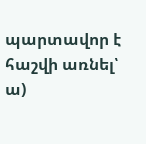պարտավոր է հաշվի առնել՝
ա)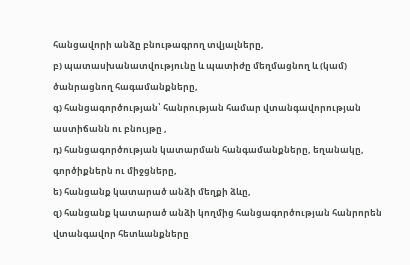հանցավորի անձը բնութագրող տվյալները,
բ) պատասխանատվությունը և պատիժը մեղմացնող և (կամ) ծանրացնող հագամանքները,
գ) հանցագործության՝ հանրության համար վտանգավորության աստիճանն ու բնույթը ,
դ) հանցագործության կատարման հանգամանքները, եղանակը, գործիքներն ու միջցները,
ե) հանցանք կատարած անձի մեղքի ձևը,
զ) հանցանք կատարած անձի կողմից հանցագործության հանրորեն վտանգավոր հետևանքները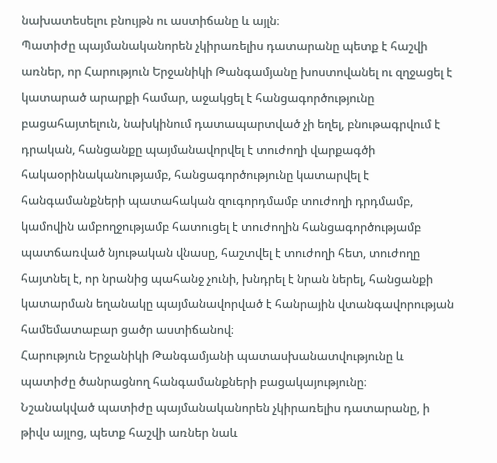նախատեսելու բնույթն ու աստիճանը և այլն։
Պատիժը պայմանականորեն չկիրառելիս դատարանը պետք է հաշվի առներ, որ Հարություն Երջանիկի Թանգամյանը խոստովանել ու զղջացել է կատարած արարքի համար, աջակցել է հանցագործությունը բացահայտելուն, նախկինում դատապարտված չի եղել, բնութագրվում է դրական, հանցանքը պայմանավորվել է տուժողի վարքագծի հակաօրինականությամբ, հանցագործությունը կատարվել է հանգամանքների պատահական զուգորդմամբ տուժողի դրդմամբ, կամովին ամբողջությամբ հատուցել է տուժողին հանցագործությամբ պատճառված նյութական վնասը, հաշտվել է տուժողի հետ, տուժողը հայտնել է, որ նրանից պահանջ չունի, խնդրել է նրան ներել, հանցանքի կատարման եղանակը պայմանավորված է հանրային վտանգավորության համեմատաբար ցածր աստիճանով։
Հարություն Երջանիկի Թանգամյանի պատասխանատվությունը և պատիժը ծանրացնող հանգամանքների բացակայությունը։
Նշանակված պատիժը պայմանականորեն չկիրառելիս դատարանը, ի թիվս այլոց, պետք հաշվի առներ նաև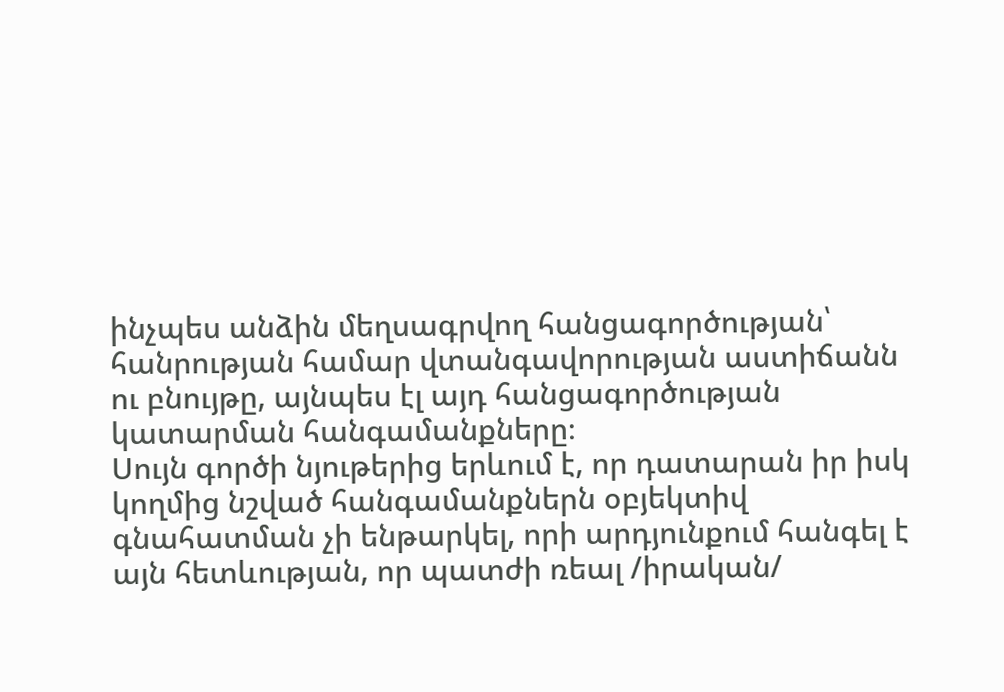ինչպես անձին մեղսագրվող հանցագործության՝ հանրության համար վտանգավորության աստիճանն ու բնույթը, այնպես էլ այդ հանցագործության կատարման հանգամանքները։
Սույն գործի նյութերից երևում է, որ դատարան իր իսկ կողմից նշված հանգամանքներն օբյեկտիվ գնահատման չի ենթարկել, որի արդյունքում հանգել է այն հետևության, որ պատժի ռեալ /իրական/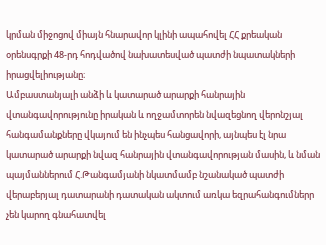կրման միջոցով միայն հնարավոր կլինի ապահովել ՀՀ քրեական օրենսգրքի 48-րդ հոդվածով նախատեսված պատժի նպատակների իրացվելիությանը։
Ամբաստանյալի անձի և կատարած արարքի հանրային վտանգավորությունը իրական և ողջամտորեն նվազեցնող վերոնշյալ հանգամանքները վկայում են ինչպես հանցավորի, այնպես էլ նրա կատարած արարքի նվազ հանրային վտանգավորության մասին, և նման պայմաններում Հ.Թանգամյանի նկատմամբ նշանակած պատժի վերաբերյալ դատարանի դատական ակտում առկա եզրահանգումներր չեն կարող գնահատվել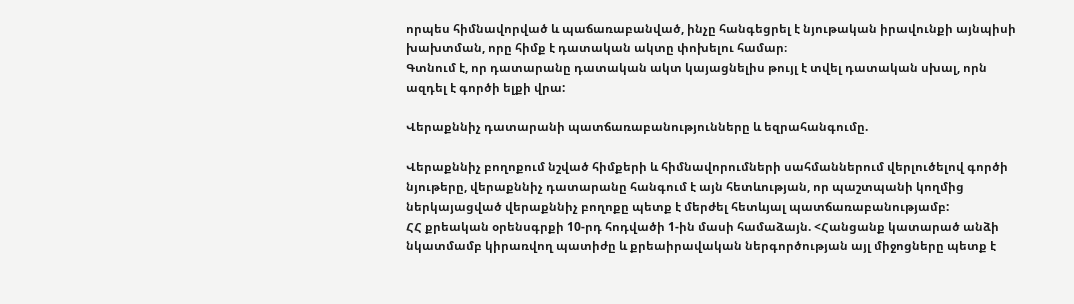որպես հիմնավորված և պաճառաբանված, ինչը հանգեցրել է նյութական իրավունքի այնպիսի խախտման, որը հիմք է դատական ակտը փոխելու համար։
Գտնում է, որ դատարանը դատական ակտ կայացնելիս թույլ է տվել դատական սխալ, որն ազդել է գործի ելքի վրա:

Վերաքննիչ դատարանի պատճառաբանությունները և եզրահանգումը.

Վերաքննիչ բողոքում նշված հիմքերի և հիմնավորումների սահմաններում վերլուծելով գործի նյութերը, վերաքննիչ դատարանը հանգում է այն հետևության, որ պաշտպանի կողմից ներկայացված վերաքննիչ բողոքը պետք է մերժել հետևյալ պատճառաբանությամբ:
ՀՀ քրեական օրենսգրքի 10-րդ հոդվածի 1-ին մասի համաձայն. <Հանցանք կատարած անձի նկատմամբ կիրառվող պատիժը և քրեաիրավական ներգործության այլ միջոցները պետք է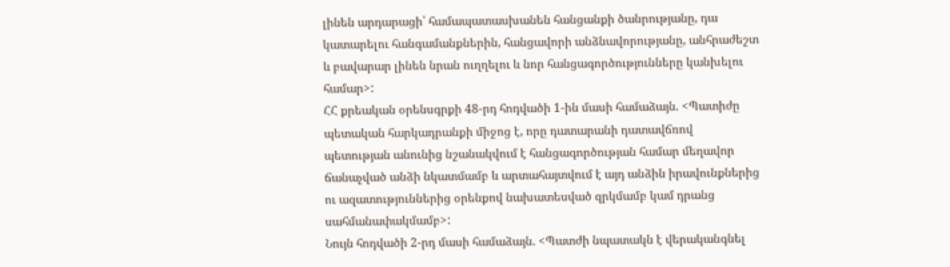լինեն արդարացի՝ համապատասխանեն հանցանքի ծանրությանը, դա կատարելու հանգամանքներին, հանցավորի անձնավորությանը, անհրաժեշտ և բավարար լինեն նրան ուղղելու և նոր հանցագործությունները կանխելու համար>:
ՀՀ քրեական օրենսգրքի 48-րդ հոդվածի 1-ին մասի համաձայն. <Պատիժը պետական հարկադրանքի միջոց է, որը դատարանի դատավճռով պետության անունից նշանակվում է հանցագործության համար մեղավոր ճանաչված անձի նկատմամբ և արտահայտվում է այդ անձին իրավունքներից ու ազատություններից օրենքով նախատեսված զրկմամբ կամ դրանց սահմանափակմամբ>:
Նույն հոդվածի 2-րդ մասի համաձայն. <Պատժի նպատակն է վերականգնել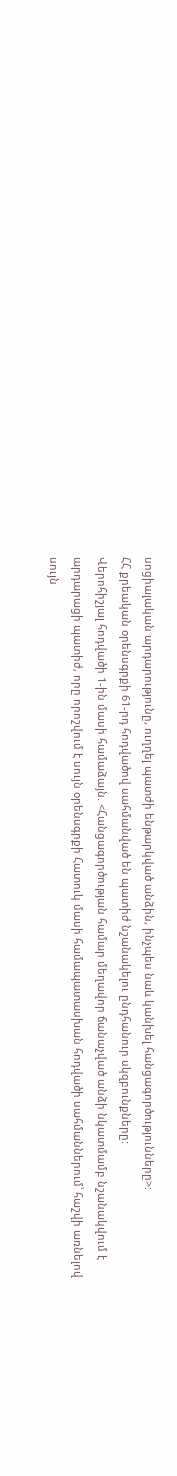սոցիալական արդարությունը, ուղղել պատժի ենթարկված անձին, ինչպես նաև կանխել հանցագործությունները>:
ՀՀ քրեական օրենսգրքի 61-րդ հոդվածով սահմանված են պատիժ նշանակելու ընդհանուր սկզբունքները:
Վերոհիշյալ հոդվածի 1-ին մասի համաձայն. <Հանցագործության համար մեղավոր ճանաչված անձի նկատմամբ նշանակվում է արդարացի պատիժ, որը որոշվում է սույն օրենսգրքի Հատուկ մասի համապատասխան հոդվածի սահմաններում՝ հաշվի առնելով սույն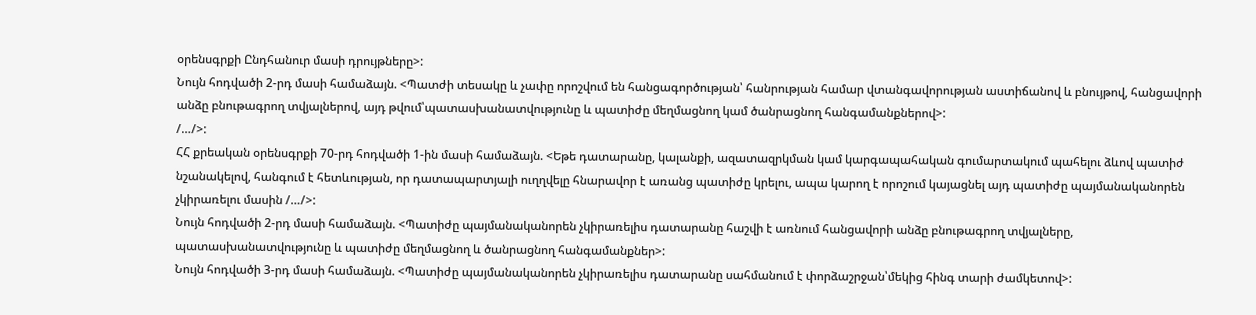օրենսգրքի Ընդհանուր մասի դրույթները>:
Նույն հոդվածի 2-րդ մասի համաձայն. <Պատժի տեսակը և չափը որոշվում են հանցագործության՝ հանրության համար վտանգավորության աստիճանով և բնույթով, հանցավորի անձը բնութագրող տվյալներով, այդ թվում՝պատասխանատվությունը և պատիժը մեղմացնող կամ ծանրացնող հանգամանքներով>:
/…/>:
ՀՀ քրեական օրենսգրքի 70-րդ հոդվածի 1-ին մասի համաձայն. <Եթե դատարանը, կալանքի, ազատազրկման կամ կարգապահական գումարտակում պահելու ձևով պատիժ նշանակելով, հանգում է հետևության, որ դատապարտյալի ուղղվելը հնարավոր է առանց պատիժը կրելու, ապա կարող է որոշում կայացնել այդ պատիժը պայմանականորեն չկիրառելու մասին /…/>:
Նույն հոդվածի 2-րդ մասի համաձայն. <Պատիժը պայմանականորեն չկիրառելիս դատարանը հաշվի է առնում հանցավորի անձը բնութագրող տվյալները, պատասխանատվությունը և պատիժը մեղմացնող և ծանրացնող հանգամանքներ>:
Նույն հոդվածի 3-րդ մասի համաձայն. <Պատիժը պայմանականորեն չկիրառելիս դատարանը սահմանում է փորձաշրջան՝մեկից հինգ տարի ժամկետով>: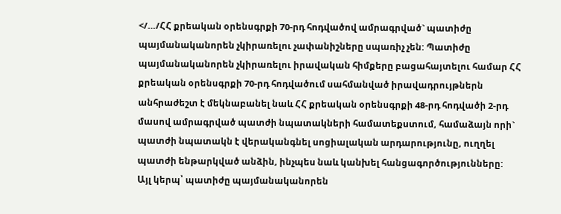</…/ՀՀ քրեական օրենսգրքի 70-րդ հոդվածով ամրագրված` պատիժը պայմանականորեն չկիրառելու չափանիշները սպառիչ չեն: Պատիժը պայմանականորեն չկիրառելու իրավական հիմքերը բացահայտելու համար ՀՀ քրեական օրենսգրքի 70-րդ հոդվածում սահմանված իրավադրույթներն անհրաժեշտ է մեկնաբանել նաև ՀՀ քրեական օրենսգրքի 48-րդ հոդվածի 2-րդ մասով ամրագրված պատժի նպատակների համատեքստում, համաձայն որի` պատժի նպատակն է վերականգնել սոցիալական արդարությունը, ուղղել պատժի ենթարկված անձին, ինչպես նաև կանխել հանցագործությունները:
Այլ կերպ՝ պատիժը պայմանականորեն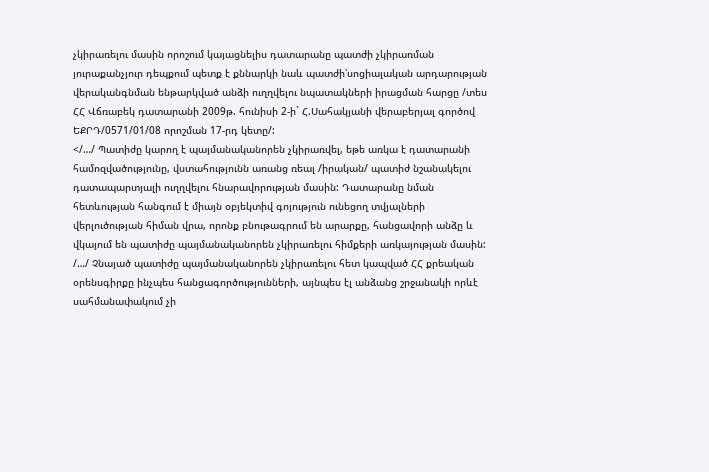չկիրառելու մասին որոշում կայացնելիս դատարանը պատժի չկիրառման յուրաքանչյուր դեպքում պետք է քննարկի նաև պատժի՝սոցիալական արդարության վերականգնման ենթարկված անձի ուղղվելու նպատակների իրացման հարցը /տես ՀՀ Վճռաբեկ դատարանի 2009թ. հունիսի 2-ի` Հ.Սահակյանի վերաբերյալ գործով ԵՔՐԴ/0571/01/08 որոշման 17-րդ կետը/:
</…/ Պատիժը կարող է պայմանականորեն չկիրառվել, եթե առկա է դատարանի համոզվածությունը, վստահությունն առանց ռեալ /իրական/ պատիժ նշանակելու դատապարտյալի ուղղվելու հնարավորության մասին: Դատարանը նման հետևության հանգում է միայն օբյեկտիվ գոյություն ունեցող տվյալների վերլուծության հիման վրա, որոնք բնութագրում են արարքը, հանցավորի անձը և վկայում են պատիժը պայմանականորեն չկիրառելու հիմքերի առկայության մասին: /…/ Չնայած պատիժը պայմանականորեն չկիրառելու հետ կապված ՀՀ քրեական օրենսգիրքը ինչպես հանցագործությունների, այնպես էլ անձանց շրջանակի որևէ սահմանափակում չի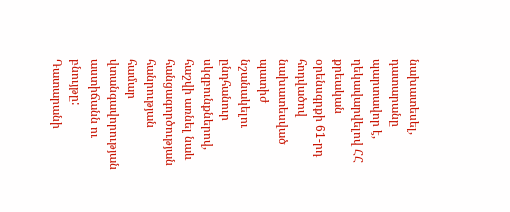նախատեսել, դատարանը պարտավոր է, ղեկավարվելով ՀՀ քրեական օրենսգրքի 61-րդ հոդվածով նախատեսված պատիժ նշանակելու ընդհանուր սկզբունքներով, հաշվի առնել նաև հանցագործության հանրության համար վտանգավորության աստիճանն ու բնույթը: Դատարանի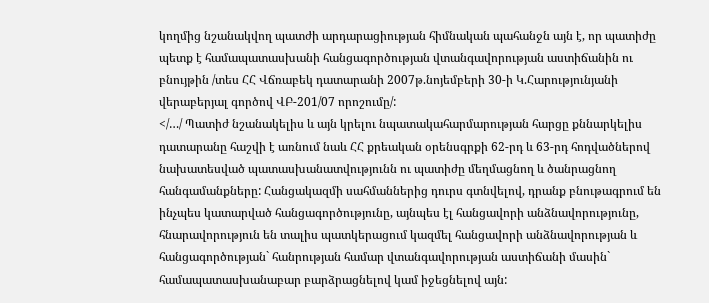կողմից նշանակվող պատժի արդարացիության հիմնական պահանջն այն է, որ պատիժը պետք է համապատասխանի հանցագործության վտանգավորության աստիճանին ու բնույթին /տես ՀՀ Վճռաբեկ դատարանի 2007թ.նոյեմբերի 30-ի Կ.Հարությունյանի վերաբերյալ գործով ՎԲ-201/07 որոշումը/:
</…/ Պատիժ նշանակելիս և այն կրելու նպատակահարմարության հարցը քննարկելիս դատարանը հաշվի է առնում նաև ՀՀ քրեական օրենսգրքի 62-րդ և 63-րդ հոդվածներով նախատեսված պատասխանատվությունն ու պատիժը մեղմացնող և ծանրացնող հանգամանքները: Հանցակազմի սահմաններից դուրս գտնվելով, դրանք բնութագրում են ինչպես կատարված հանցագործությունը, այնպես էլ հանցավորի անձնավորությունը, հնարավորություն են տալիս պատկերացում կազմել հանցավորի անձնավորության և հանցագործության` հանրության համար վտանգավորության աստիճանի մասին` համապատասխանաբար բարձրացնելով կամ իջեցնելով այն: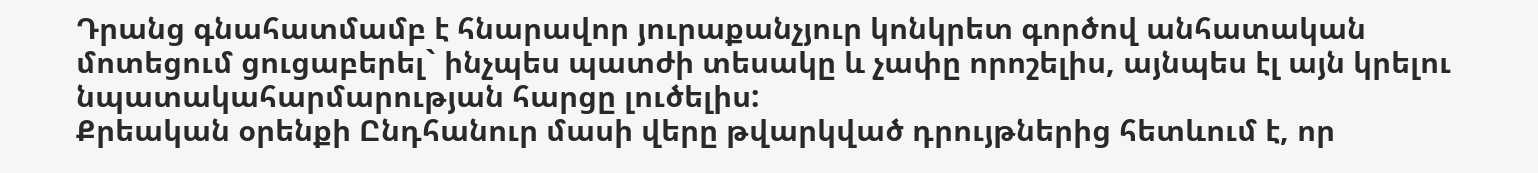Դրանց գնահատմամբ է հնարավոր յուրաքանչյուր կոնկրետ գործով անհատական մոտեցում ցուցաբերել` ինչպես պատժի տեսակը և չափը որոշելիս, այնպես էլ այն կրելու նպատակահարմարության հարցը լուծելիս:
Քրեական օրենքի Ընդհանուր մասի վերը թվարկված դրույթներից հետևում է, որ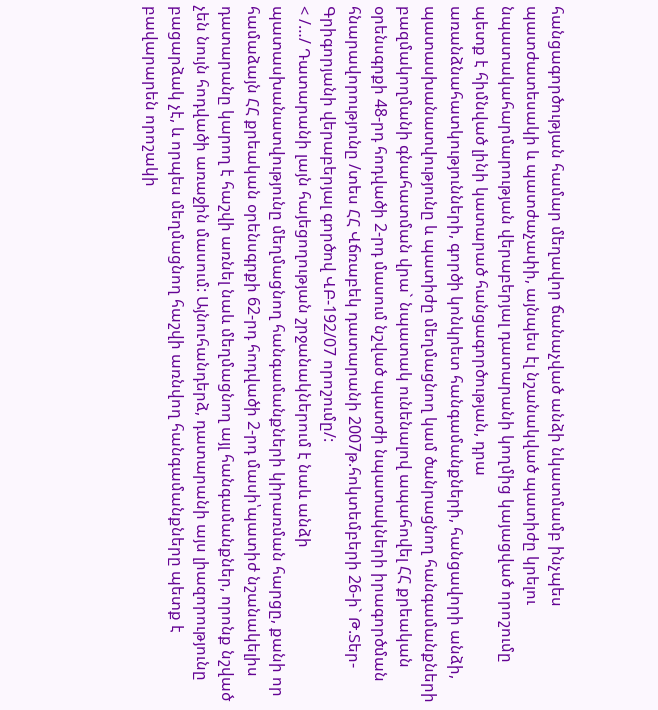հանցագործության համար մեղավոր ճանաչված անձի նկատմամբ ինչպես պատժատեսակի և պատժաչափի, այնպես էլ նշանակված պատիժը կրելու նպատակահարմարության վերաբերյալ դատարանի կողմից կայացված որոշումը պետք է հիմնված լինի կատարած հանցագործության, դրա առանձնահատկությունների, գործի կոնկրետ հանգամանքների, հանցավորի անձի, պատասխանատվությունը և պատիժը մեղմացնող կամ ծանրացնող հանգամանքների բազմակողմանի գնահատման վրա` նպատակ ունենալով ապահովել ՀՀ քրեական օրենսգրքի 48-րդ հոդվածի 2-րդ մասում նշված պատժի նպատակների իրագործման հնարավորությունը /տես ՀՀ Վճռաբեկ դատարանի 2007թ.հոկտեմբերի 26-ի` Թ.Տեր-Գրիգորյանի վերաբերյալ գործով ՎԲ-192/07 որոշումը/:
< /…/ Դատարանի լայն հայեցողության շրջանակներում է նաև անձի պատասխանատվությունը մեղմացնող հանգամանքների կիրառման հարցը, քանի որ համաձայն ՀՀ քրեական օրենսգրքի 62-րդ հոդվածի 2-րդ մասի՝պատիժ նշանակելիս դատարանը կարող է հաշվի առնել նաև մեղմացնող այլ հանգամանքներ, որոնք նշված չեն նույն հոդվածի առաջին մասում: Այնուհանդերձ, դատարանի այս լիազորությունը բացարձակ չէ, և որպես մեղմացնող հաշվի առնվող հանգամանքները պետք է բավարարեն որոշակի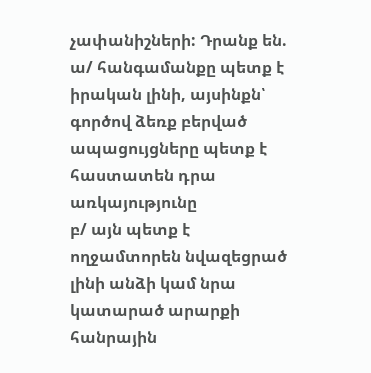չափանիշների: Դրանք են.
ա/ հանգամանքը պետք է իրական լինի, այսինքն՝ գործով ձեռք բերված ապացույցները պետք է հաստատեն դրա առկայությունը
բ/ այն պետք է ողջամտորեն նվազեցրած լինի անձի կամ նրա կատարած արարքի հանրային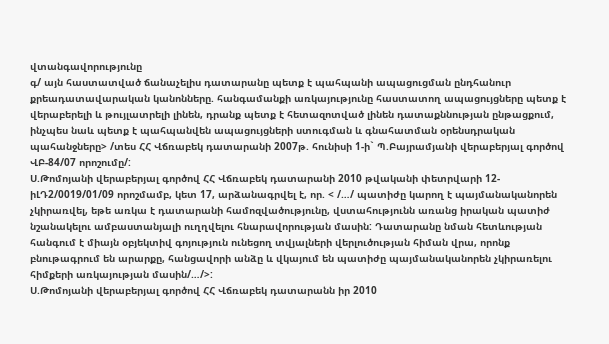վտանգավորությունը
գ/ այն հաստատված ճանաչելիս դատարանը պետք է պահպանի ապացուցման ընդհանուր քրեադատավարական կանոնները. հանգամանքի առկայությունը հաստատող ապացույցները պետք է վերաբերելի և թույլատրելի լինեն, դրանք պետք է հետազոտված լինեն դատաքննության ընթացքում, ինչպես նաև պետք է պահպանվեն ապացույցների ստուգման և գնահատման օրենսդրական պահանջները> /տես ՀՀ Վճռաբեկ դատարանի 2007թ. հունիսի 1-ի` Պ.Բայրամյանի վերաբերյալ գործով ՎԲ-84/07 որոշումը/:
Ս.Թոմոյանի վերաբերյալ գործով ՀՀ Վճռաբեկ դատարանի 2010 թվականի փետրվարի 12-իԼԴ2/0019/01/09 որոշմամբ, կետ 17, արձանագրվել է, որ. < /…/ պատիժը կարող է պայմանականորեն չկիրառվել, եթե առկա է դատարանի համոզվածությունը, վստահությունն առանց իրական պատիժ նշանակելու ամբաստանյալի ուղղվելու հնարավորության մասին: Դատարանը նման հետևության հանգում է միայն օբյեկտիվ գոյություն ունեցող տվյալների վերլուծության հիման վրա, որոնք բնութագրում են արարքը, հանցավորի անձը և վկայում են պատիժը պայմանականորեն չկիրառելու հիմքերի առկայության մասին/…/>:
Ս.Թոմոյանի վերաբերյալ գործով ՀՀ Վճռաբեկ դատարանն իր 2010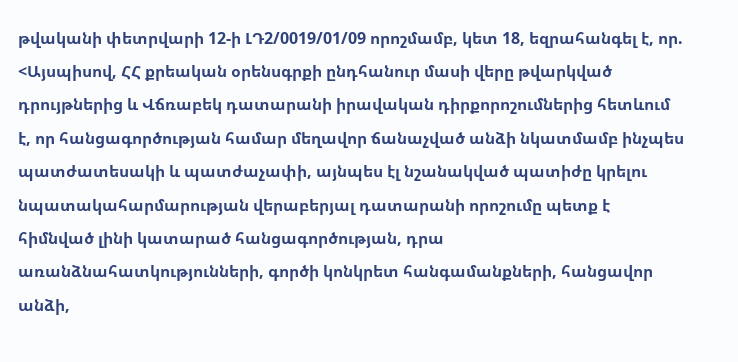թվականի փետրվարի 12-ի ԼԴ2/0019/01/09 որոշմամբ, կետ 18, եզրահանգել է, որ. <Այսպիսով, ՀՀ քրեական օրենսգրքի ընդհանուր մասի վերը թվարկված դրույթներից և Վճռաբեկ դատարանի իրավական դիրքորոշումներից հետևում է, որ հանցագործության համար մեղավոր ճանաչված անձի նկատմամբ ինչպես պատժատեսակի և պատժաչափի, այնպես էլ նշանակված պատիժը կրելու նպատակահարմարության վերաբերյալ դատարանի որոշումը պետք է հիմնված լինի կատարած հանցագործության, դրա առանձնահատկությունների, գործի կոնկրետ հանգամանքների, հանցավոր անձի,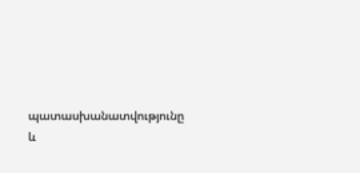պատասխանատվությունը և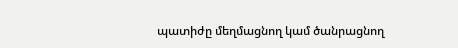պատիժը մեղմացնող կամ ծանրացնող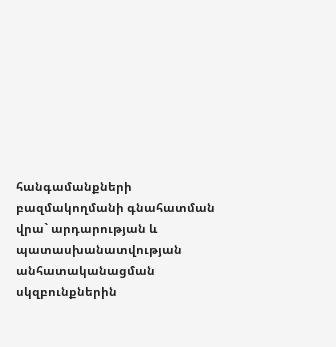հանգամանքների բազմակողմանի գնահատման վրա` արդարության և պատասխանատվության անհատականացման սկզբունքներին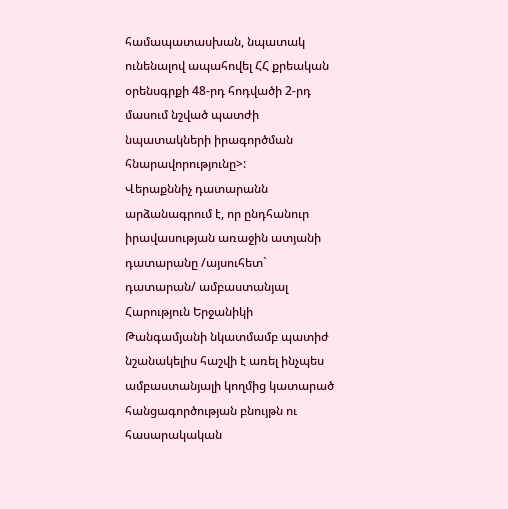համապատասխան, նպատակ ունենալով ապահովել ՀՀ քրեական օրենսգրքի 48-րդ հոդվածի 2-րդ մասում նշված պատժի նպատակների իրագործման հնարավորությունը>:
Վերաքննիչ դատարանն արձանագրում է, որ ընդհանուր իրավասության առաջին ատյանի դատարանը /այսուհետ` դատարան/ ամբաստանյալ Հարություն Երջանիկի Թանգամյանի նկատմամբ պատիժ նշանակելիս հաշվի է առել ինչպես ամբաստանյալի կողմից կատարած հանցագործության բնույթն ու հասարակական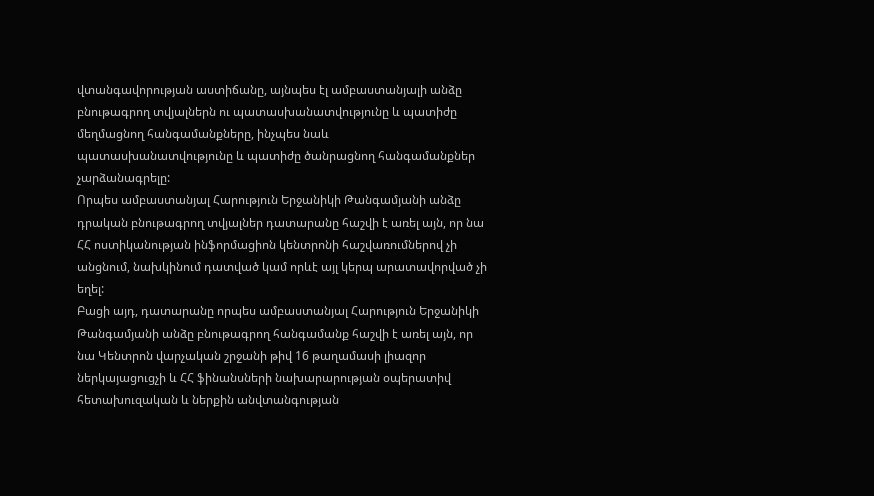վտանգավորության աստիճանը, այնպես էլ ամբաստանյալի անձը բնութագրող տվյալներն ու պատասխանատվությունը և պատիժը մեղմացնող հանգամանքները, ինչպես նաև պատասխանատվությունը և պատիժը ծանրացնող հանգամանքներ չարձանագրելը:
Որպես ամբաստանյալ Հարություն Երջանիկի Թանգամյանի անձը դրական բնութագրող տվյալներ դատարանը հաշվի է առել այն, որ նա ՀՀ ոստիկանության ինֆորմացիոն կենտրոնի հաշվառումներով չի անցնում, նախկինում դատված կամ որևէ այլ կերպ արատավորված չի եղել:
Բացի այդ, դատարանը որպես ամբաստանյալ Հարություն Երջանիկի Թանգամյանի անձը բնութագրող հանգամանք հաշվի է առել այն, որ նա Կենտրոն վարչական շրջանի թիվ 16 թաղամասի լիազոր ներկայացուցչի և ՀՀ ֆինանսների նախարարության օպերատիվ հետախուզական և ներքին անվտանգության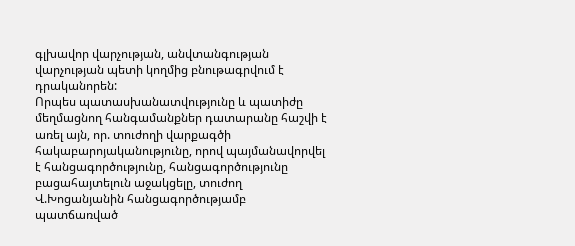գլխավոր վարչության, անվտանգության վարչության պետի կողմից բնութագրվում է դրականորեն:
Որպես պատասխանատվությունը և պատիժը մեղմացնող հանգամանքներ դատարանը հաշվի է առել այն, որ. տուժողի վարքագծի հակաբարոյականությունը, որով պայմանավորվել է հանցագործությունը, հանցագործությունը բացահայտելուն աջակցելը, տուժող Վ.Խոցանյանին հանցագործությամբ պատճառված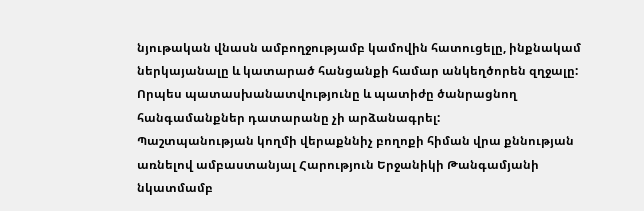նյութական վնասն ամբողջությամբ կամովին հատուցելը, ինքնակամ ներկայանալը և կատարած հանցանքի համար անկեղծորեն զղջալը:
Որպես պատասխանատվությունը և պատիժը ծանրացնող հանգամանքներ դատարանը չի արձանագրել:
Պաշտպանության կողմի վերաքննիչ բողոքի հիման վրա քննության առնելով ամբաստանյալ Հարություն Երջանիկի Թանգամյանի նկատմամբ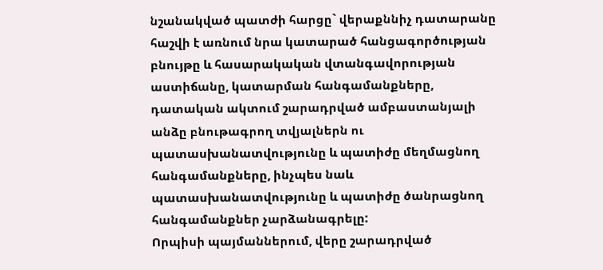նշանակված պատժի հարցը` վերաքննիչ դատարանը հաշվի է առնում նրա կատարած հանցագործության բնույթը և հասարակական վտանգավորության աստիճանը, կատարման հանգամանքները, դատական ակտում շարադրված ամբաստանյալի անձը բնութագրող տվյալներն ու պատասխանատվությունը և պատիժը մեղմացնող հանգամանքները, ինչպես նաև պատասխանատվությունը և պատիժը ծանրացնող հանգամանքներ չարձանագրելը:
Որպիսի պայմաններում, վերը շարադրված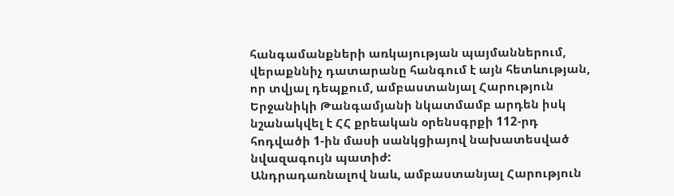հանգամանքների առկայության պայմաններում, վերաքննիչ դատարանը հանգում է այն հետևության, որ տվյալ դեպքում, ամբաստանյալ Հարություն Երջանիկի Թանգամյանի նկատմամբ արդեն իսկ նշանակվել է ՀՀ քրեական օրենսգրքի 112-րդ հոդվածի 1-ին մասի սանկցիայով նախատեսված նվազագույն պատիժ:
Անդրադառնալով նաև, ամբաստանյալ Հարություն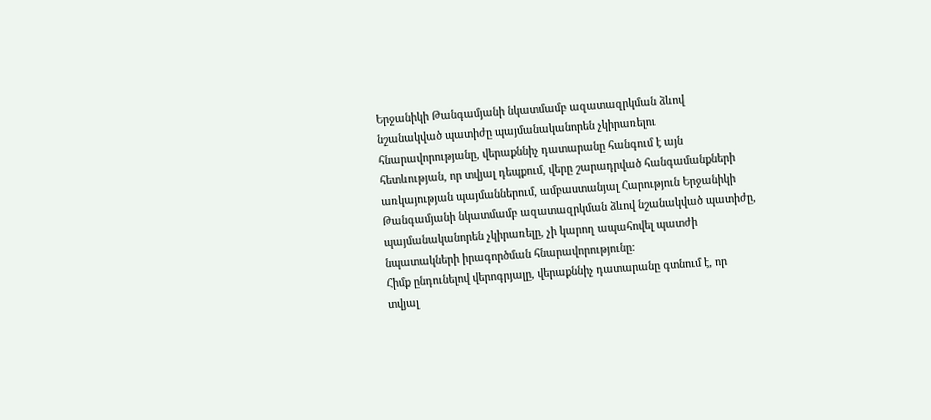Երջանիկի Թանգամյանի նկատմամբ ազատազրկման ձևով նշանակված պատիժը պայմանականորեն չկիրառելու հնարավորությանը, վերաքննիչ դատարանը հանգում է այն հետևության, որ տվյալ դեպքում, վերը շարադրված հանգամանքների առկայության պայմաններում, ամբաստանյալ Հարություն Երջանիկի Թանգամյանի նկատմամբ ազատազրկման ձևով նշանակված պատիժը, պայմանականորեն չկիրառելը, չի կարող ապահովել պատժի նպատակների իրագործման հնարավորությունը:
Հիմք ընդունելով վերոգրյալը, վերաքննիչ դատարանը գտնում է, որ տվյալ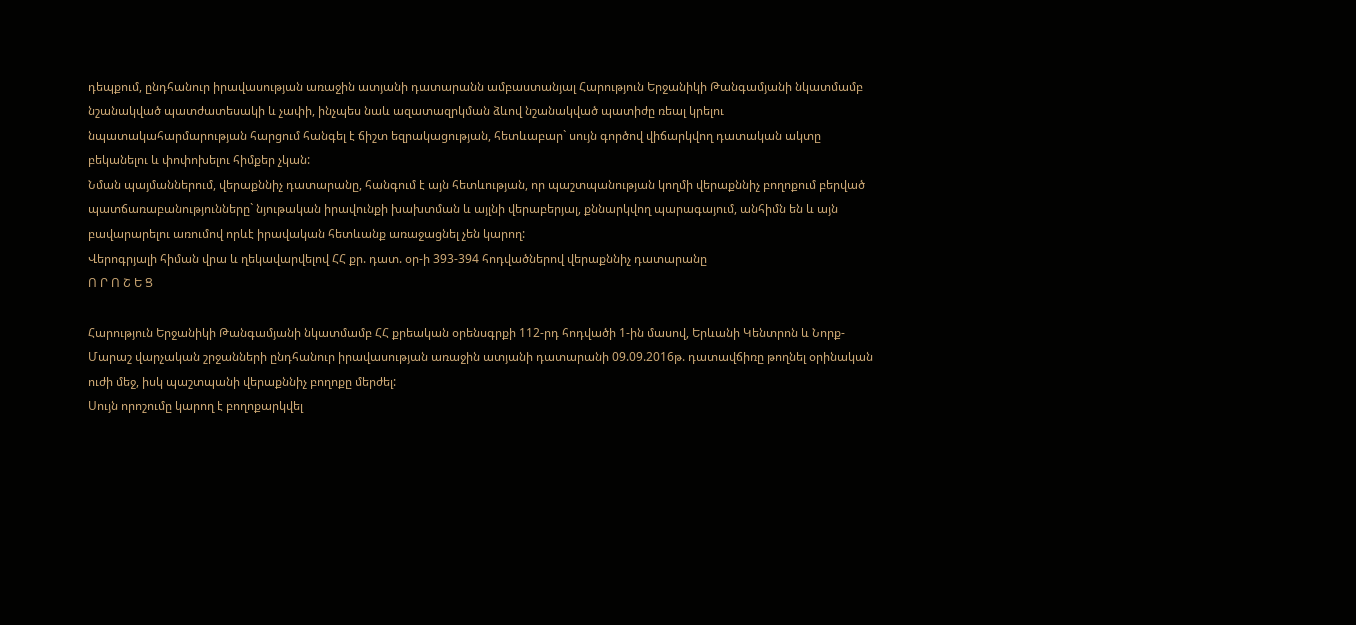դեպքում, ընդհանուր իրավասության առաջին ատյանի դատարանն ամբաստանյալ Հարություն Երջանիկի Թանգամյանի նկատմամբ նշանակված պատժատեսակի և չափի, ինչպես նաև ազատազրկման ձևով նշանակված պատիժը ռեալ կրելու նպատակահարմարության հարցում հանգել է ճիշտ եզրակացության, հետևաբար` սույն գործով վիճարկվող դատական ակտը բեկանելու և փոփոխելու հիմքեր չկան:
Նման պայմաններում, վերաքննիչ դատարանը, հանգում է այն հետևության, որ պաշտպանության կողմի վերաքննիչ բողոքում բերված պատճառաբանությունները` նյութական իրավունքի խախտման և այլնի վերաբերյալ, քննարկվող պարագայում, անհիմն են և այն բավարարելու առումով որևէ իրավական հետևանք առաջացնել չեն կարող:
Վերոգրյալի հիման վրա և ղեկավարվելով ՀՀ քր. դատ. օր-ի 393-394 հոդվածներով վերաքննիչ դատարանը
Ո Ր Ո Շ Ե Ց

Հարություն Երջանիկի Թանգամյանի նկատմամբ ՀՀ քրեական օրենսգրքի 112-րդ հոդվածի 1-ին մասով, Երևանի Կենտրոն և Նորք-Մարաշ վարչական շրջանների ընդհանուր իրավասության առաջին ատյանի դատարանի 09.09.2016թ. դատավճիռը թողնել օրինական ուժի մեջ, իսկ պաշտպանի վերաքննիչ բողոքը մերժել:
Սույն որոշումը կարող է բողոքարկվել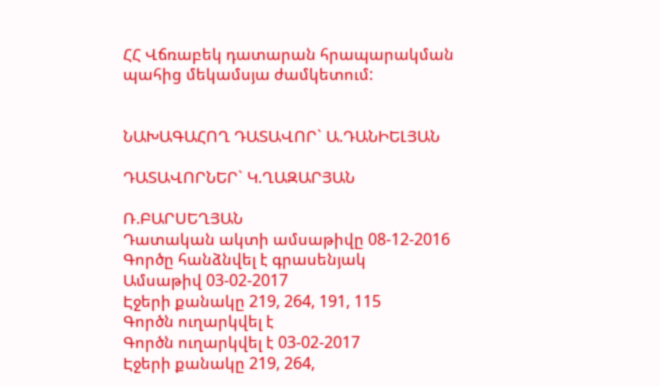ՀՀ Վճռաբեկ դատարան հրապարակման պահից մեկամսյա ժամկետում:


ՆԱԽԱԳԱՀՈՂ ԴԱՏԱՎՈՐ` Ա.ԴԱՆԻԵԼՅԱՆ

ԴԱՏԱՎՈՐՆԵՐ` Կ.ՂԱԶԱՐՅԱՆ

Ռ.ԲԱՐՍԵՂՅԱՆ
Դատական ակտի ամսաթիվը 08-12-2016
Գործը հանձնվել է գրասենյակ
Ամսաթիվ 03-02-2017
Էջերի քանակը 219, 264, 191, 115
Գործն ուղարկվել է
Գործն ուղարկվել է 03-02-2017
Էջերի քանակը 219, 264,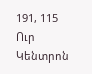191, 115
Ուր Կենտրոն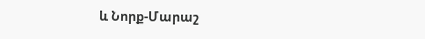և Նորք-Մարաշ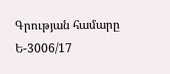Գրության համարը Ե-3006/17